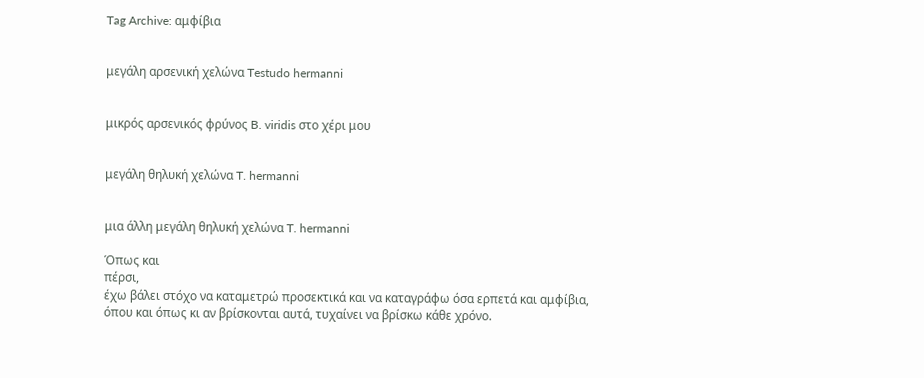Tag Archive: αμφίβια


μεγάλη αρσενική χελώνα Testudo hermanni


μικρός αρσενικός φρύνος B. viridis στο χέρι μου


μεγάλη θηλυκή χελώνα T. hermanni


μια άλλη μεγάλη θηλυκή χελώνα T. hermanni

Όπως και
πέρσι,
έχω βάλει στόχο να καταμετρώ προσεκτικά και να καταγράφω όσα ερπετά και αμφίβια, όπου και όπως κι αν βρίσκονται αυτά, τυχαίνει να βρίσκω κάθε χρόνο.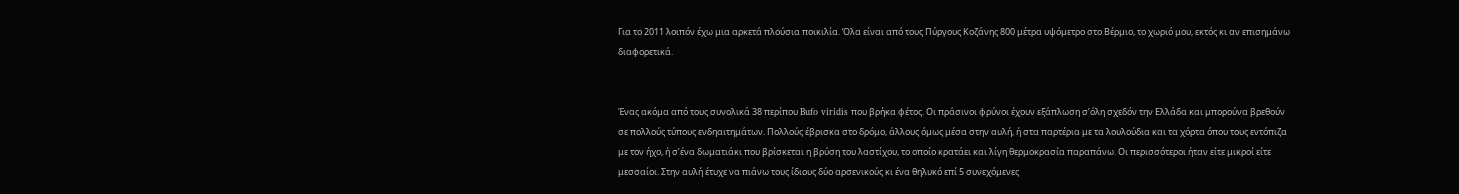Για το 2011 λοιπόν έχω μια αρκετά πλούσια ποικιλία. Όλα είναι από τους Πύργους Κοζάνης 800 μέτρα υψόμετρο στο Βέρμιο, το χωριό μου, εκτός κι αν επισημάνω διαφορετικά.


Ένας ακόμα από τους συνολικά 38 περίπου Bufo viridis που βρήκα φέτος. Οι πράσινοι φρύνοι έχουν εξάπλωση σ’όλη σχεδόν την Ελλάδα και μπορούνα βρεθούν σε πολλούς τύπους ενδηαιτημάτων. Πολλούς έβρισκα στο δρόμο, άλλους όμως μέσα στην αυλή, ή στα παρτέρια με τα λουλούδια και τα χόρτα όπου τους εντόπιζα με τον ήχο, ή σ’ένα δωματιάκι που βρίσκεται η βρύση του λαστίχου, το οποίο κρατάει και λίγη θερμοκρασία παραπάνω. Οι περισσότεροι ήταν είτε μικροί είτε μεσσαίοι. Στην αυλή έτυχε να πιάνω τους ίδιους δύο αρσενικούς κι ένα θηλυκό επί 5 συνεχόμενες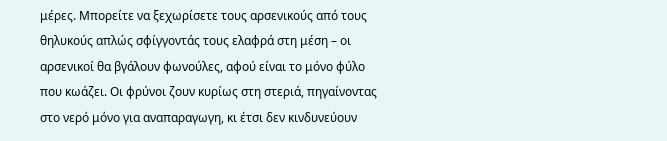μέρες. Μπορείτε να ξεχωρίσετε τους αρσενικούς από τους θηλυκούς απλώς σφίγγοντάς τους ελαφρά στη μέση – οι αρσενικοί θα βγάλουν φωνούλες, αφού είναι το μόνο φύλο που κωάζει. Οι φρύνοι ζουν κυρίως στη στεριά, πηγαίνοντας στο νερό μόνο για αναπαραγωγη, κι έτσι δεν κινδυνεύουν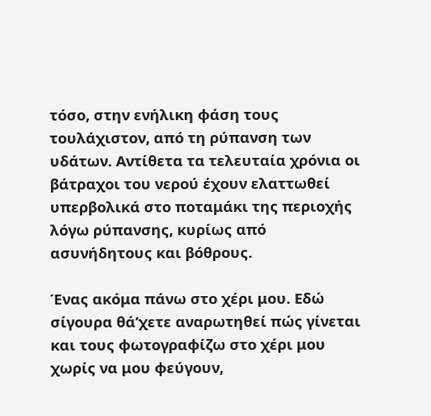τόσο, στην ενήλικη φάση τους τουλάχιστον, από τη ρύπανση των υδάτων. Αντίθετα τα τελευταία χρόνια οι βάτραχοι του νερού έχουν ελαττωθεί υπερβολικά στο ποταμάκι της περιοχής λόγω ρύπανσης, κυρίως από ασυνήδητους και βόθρους.

Ένας ακόμα πάνω στο χέρι μου. Εδώ σίγουρα θά’χετε αναρωτηθεί πώς γίνεται και τους φωτογραφίζω στο χέρι μου χωρίς να μου φεύγουν,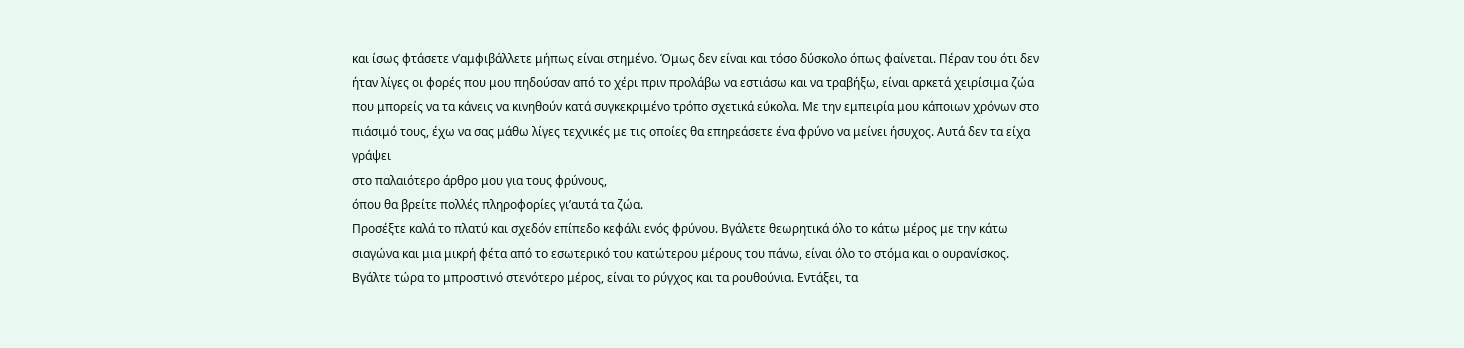και ίσως φτάσετε ν’αμφιβάλλετε μήπως είναι στημένο. Όμως δεν είναι και τόσο δύσκολο όπως φαίνεται. Πέραν του ότι δεν ήταν λίγες οι φορές που μου πηδούσαν από το χέρι πριν προλάβω να εστιάσω και να τραβήξω, είναι αρκετά χειρίσιμα ζώα που μπορείς να τα κάνεις να κινηθούν κατά συγκεκριμένο τρόπο σχετικά εύκολα. Με την εμπειρία μου κάποιων χρόνων στο πιάσιμό τους, έχω να σας μάθω λίγες τεχνικές με τις οποίες θα επηρεάσετε ένα φρύνο να μείνει ήσυχος. Αυτά δεν τα είχα γράψει
στο παλαιότερο άρθρο μου για τους φρύνους,
όπου θα βρείτε πολλές πληροφορίες γι’αυτά τα ζώα.
Προσέξτε καλά το πλατύ και σχεδόν επίπεδο κεφάλι ενός φρύνου. Βγάλετε θεωρητικά όλο το κάτω μέρος με την κάτω σιαγώνα και μια μικρή φέτα από το εσωτερικό του κατώτερου μέρους του πάνω, είναι όλο το στόμα και ο ουρανίσκος. Βγάλτε τώρα το μπροστινό στενότερο μέρος, είναι το ρύγχος και τα ρουθούνια. Εντάξει, τα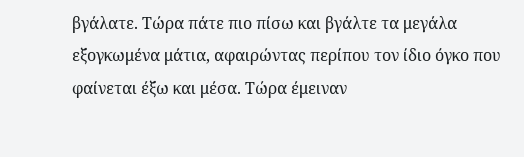βγάλατε. Τώρα πάτε πιο πίσω και βγάλτε τα μεγάλα εξογκωμένα μάτια, αφαιρώντας περίπου τον ίδιο όγκο που φαίνεται έξω και μέσα. Τώρα έμειναν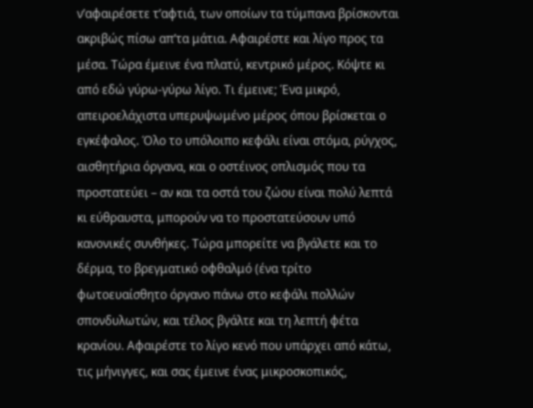ν’αφαιρέσετε τ’αφτιά, των οποίων τα τύμπανα βρίσκονται ακριβώς πίσω απ’τα μάτια. Αφαιρέστε και λίγο προς τα μέσα. Τώρα έμεινε ένα πλατύ, κεντρικό μέρος. Κόψτε κι από εδώ γύρω-γύρω λίγο. Τι έμεινε; Ένα μικρό, απειροελάχιστα υπερυψωμένο μέρος όπου βρίσκεται ο εγκέφαλος. Όλο το υπόλοιπο κεφάλι είναι στόμα, ρύγχος, αισθητήρια όργανα, και ο οστέινος οπλισμός που τα προστατεύει – αν και τα οστά του ζώου είναι πολύ λεπτά κι εύθραυστα, μπορούν να το προστατεύσουν υπό κανονικές συνθήκες. Τώρα μπορείτε να βγάλετε και το δέρμα, το βρεγματικό οφθαλμό (ένα τρίτο φωτοευαίσθητο όργανο πάνω στο κεφάλι πολλών σπονδυλωτών, και τέλος βγάλτε και τη λεπτή φέτα κρανίου. Αφαιρέστε το λίγο κενό που υπάρχει από κάτω, τις μήνιγγες, και σας έμεινε ένας μικροσκοπικός,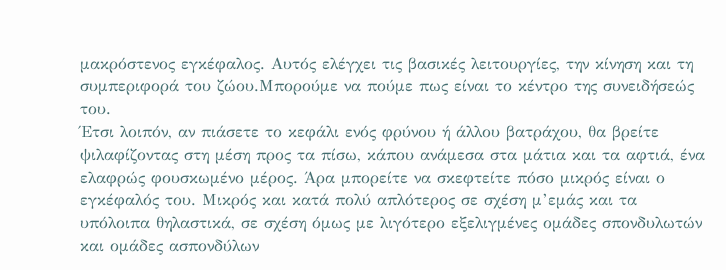μακρόστενος εγκέφαλος. Αυτός ελέγχει τις βασικές λειτουργίες, την κίνηση και τη συμπεριφορά του ζώου.Μπορούμε να πούμε πως είναι το κέντρο της συνειδήσεώς του.
Έτσι λοιπόν, αν πιάσετε το κεφάλι ενός φρύνου ή άλλου βατράχου, θα βρείτε ψιλαφίζοντας στη μέση προς τα πίσω, κάπου ανάμεσα στα μάτια και τα αφτιά, ένα ελαφρώς φουσκωμένο μέρος. Άρα μπορείτε να σκεφτείτε πόσο μικρός είναι ο εγκέφαλός του. Μικρός και κατά πολύ απλότερος σε σχέση μ’εμάς και τα υπόλοιπα θηλαστικά, σε σχέση όμως με λιγότερο εξελιγμένες ομάδες σπονδυλωτών και ομάδες ασπονδύλων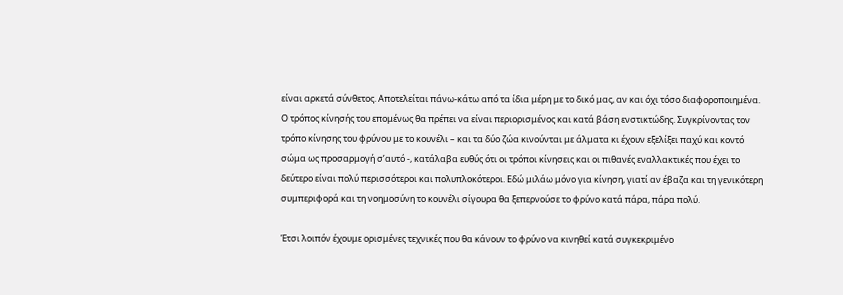είναι αρκετά σύνθετος. Αποτελείται πάνω-κάτω από τα ίδια μέρη με το δικό μας, αν και όχι τόσο διαφοροποιημένα.
Ο τρόπος κίνησής του επομένως θα πρέπει να είναι περιορισμένος και κατά βάση ενστικτώδης. Συγκρίνοντας τον τρόπο κίνησης του φρύνου με το κουνέλι – και τα δύο ζώα κινούνται με άλματα κι έχουν εξελίξει παχύ και κοντό σώμα ως προσαρμογή σ’αυτό -, κατάλαβα ευθύς ότι οι τρόποι κίνησεις και οι πιθανές εναλλακτικές που έχει το δεύτερο είναι πολύ περισσότεροι και πολυπλοκότεροι. Εδώ μιλάω μόνο για κίνηση, γιατί αν έβαζα και τη γενικότερη συμπεριφορά και τη νοημοσύνη το κουνέλι σίγουρα θα ξεπερνούσε το φρύνο κατά πάρα, πάρα πολύ.

Έτσι λοιπόν έχουμε ορισμένες τεχνικές που θα κάνουν το φρύνο να κινηθεί κατά συγκεκριμένο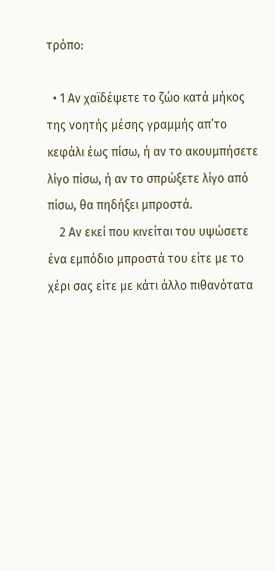τρόπο:

  • 1 Αν χαϊδέψετε το ζώο κατά μήκος της νοητής μέσης γραμμής απ’το κεφάλι έως πίσω, ή αν το ακουμπήσετε λίγο πίσω, ή αν το σπρώξετε λίγο από πίσω, θα πηδήξει μπροστά.
    2 Αν εκεί που κινείται του υψώσετε ένα εμπόδιο μπροστά του είτε με το χέρι σας είτε με κάτι άλλο πιθανότατα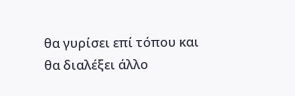θα γυρίσει επί τόπου και θα διαλέξει άλλο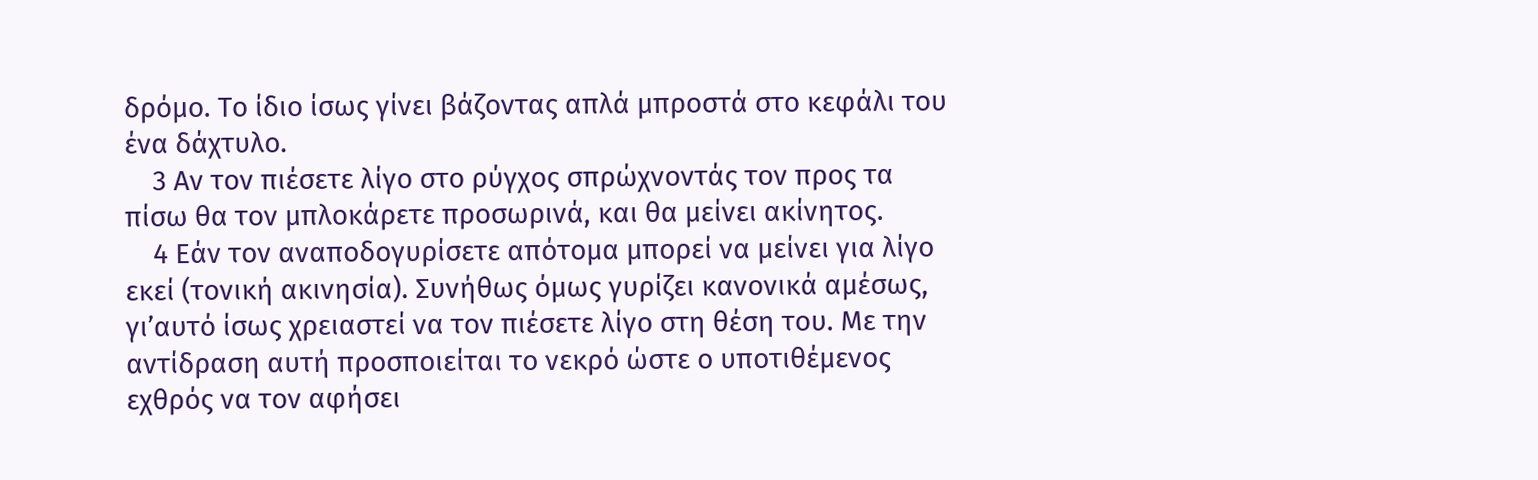δρόμο. Το ίδιο ίσως γίνει βάζοντας απλά μπροστά στο κεφάλι του ένα δάχτυλο.
    3 Αν τον πιέσετε λίγο στο ρύγχος σπρώχνοντάς τον προς τα πίσω θα τον μπλοκάρετε προσωρινά, και θα μείνει ακίνητος.
    4 Εάν τον αναποδογυρίσετε απότομα μπορεί να μείνει για λίγο εκεί (τονική ακινησία). Συνήθως όμως γυρίζει κανονικά αμέσως, γι’αυτό ίσως χρειαστεί να τον πιέσετε λίγο στη θέση του. Με την αντίδραση αυτή προσποιείται το νεκρό ώστε ο υποτιθέμενος εχθρός να τον αφήσει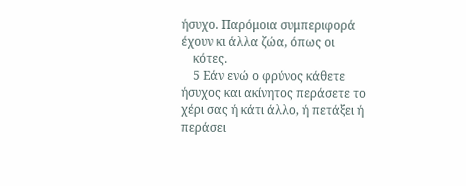ήσυχο. Παρόμοια συμπεριφορά έχουν κι άλλα ζώα, όπως οι
    κότες.
    5 Εάν ενώ ο φρύνος κάθετε ήσυχος και ακίνητος περάσετε το χέρι σας ή κάτι άλλο, ή πετάξει ή περάσει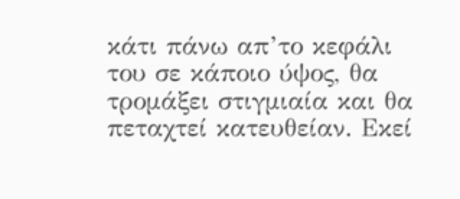κάτι πάνω απ’το κεφάλι του σε κάποιο ύψος, θα τρομάξει στιγμιαία και θα πεταχτεί κατευθείαν. Εκεί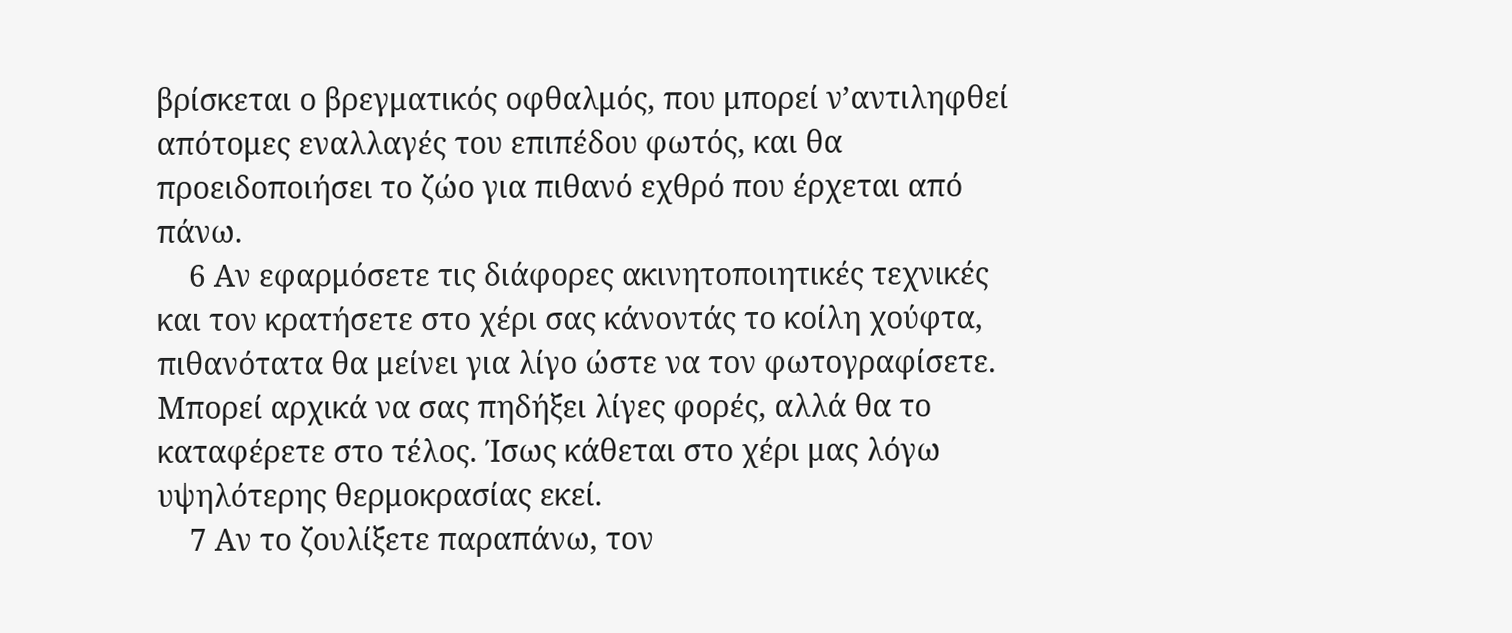βρίσκεται ο βρεγματικός οφθαλμός, που μπορεί ν’αντιληφθεί απότομες εναλλαγές του επιπέδου φωτός, και θα προειδοποιήσει το ζώο για πιθανό εχθρό που έρχεται από πάνω.
    6 Αν εφαρμόσετε τις διάφορες ακινητοποιητικές τεχνικές και τον κρατήσετε στο χέρι σας κάνοντάς το κοίλη χούφτα, πιθανότατα θα μείνει για λίγο ώστε να τον φωτογραφίσετε. Μπορεί αρχικά να σας πηδήξει λίγες φορές, αλλά θα το καταφέρετε στο τέλος. Ίσως κάθεται στο χέρι μας λόγω υψηλότερης θερμοκρασίας εκεί.
    7 Αν το ζουλίξετε παραπάνω, τον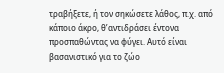τραβήξετε, ή τον σηκώσετε λάθος, π.χ. από κάποιο άκρο, θ’αντιδράσει έντονα προσπαθώντας να φύγει. Αυτό είναι βασανιστικό για το ζώο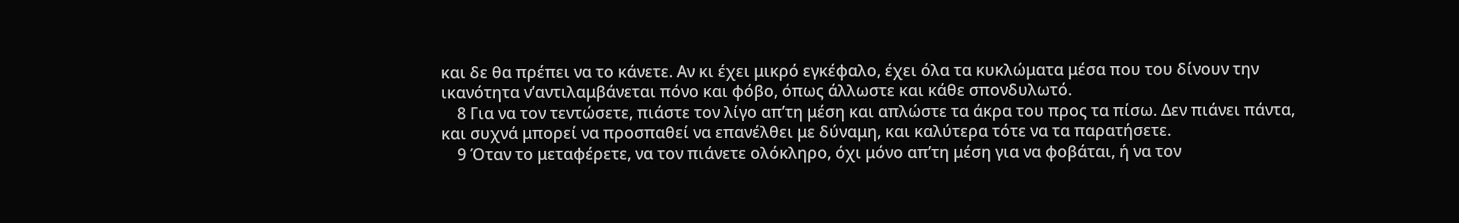και δε θα πρέπει να το κάνετε. Αν κι έχει μικρό εγκέφαλο, έχει όλα τα κυκλώματα μέσα που του δίνουν την ικανότητα ν’αντιλαμβάνεται πόνο και φόβο, όπως άλλωστε και κάθε σπονδυλωτό.
    8 Για να τον τεντώσετε, πιάστε τον λίγο απ’τη μέση και απλώστε τα άκρα του προς τα πίσω. Δεν πιάνει πάντα, και συχνά μπορεί να προσπαθεί να επανέλθει με δύναμη, και καλύτερα τότε να τα παρατήσετε.
    9 Όταν το μεταφέρετε, να τον πιάνετε ολόκληρο, όχι μόνο απ’τη μέση για να φοβάται, ή να τον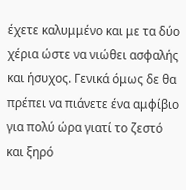έχετε καλυμμένο και με τα δύο χέρια ώστε να νιώθει ασφαλής και ήσυχος. Γενικά όμως δε θα πρέπει να πιάνετε ένα αμφίβιο για πολύ ώρα γιατί το ζεστό και ξηρό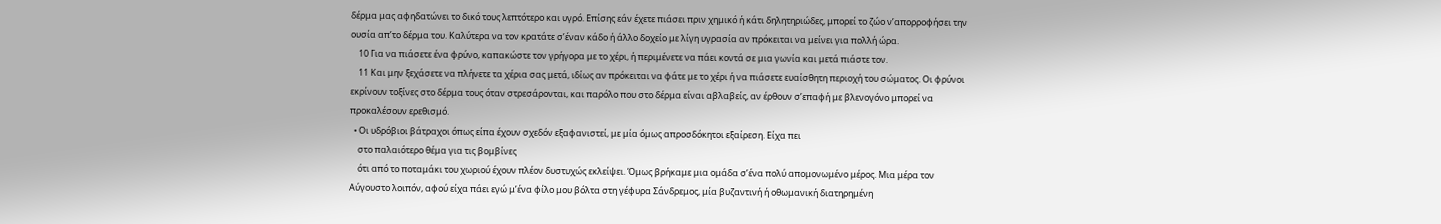δέρμα μας αφηδατώνει το δικό τους λεπτότερο και υγρό. Επίσης εάν έχετε πιάσει πριν χημικό ή κάτι δηλητηριώδες, μπορεί το ζώο ν’απορροφήσει την ουσία απ’το δέρμα του. Καλύτερα να τον κρατάτε σ’έναν κάδο ή άλλο δοχείο με λίγη υγρασία αν πρόκειται να μείνει για πολλή ώρα.
    10 Για να πιάσετε ένα φρύνο, καπακώστε τον γρήγορα με το χέρι, ή περιμένετε να πάει κοντά σε μια γωνία και μετά πιάστε τον.
    11 Και μην ξεχάσετε να πλήνετε τα χέρια σας μετά, ιδίως αν πρόκειται να φάτε με το χέρι ή να πιάσετε ευαίσθητη περιοχή του σώματος. Οι φρύνοι εκρίνουν τοξίνες στο δέρμα τους όταν στρεσάρονται, και παρόλο που στο δέρμα είναι αβλαβείς, αν έρθουν σ’επαφή με βλενογόνο μπορεί να προκαλέσουν ερεθισμό.
  • Οι υδρόβιοι βάτραχοι όπως είπα έχουν σχεδόν εξαφανιστεί, με μία όμως απροσδόκητοι εξαίρεση. Είχα πει
    στο παλαιότερο θέμα για τις βομβίνες
    ότι από το ποταμάκι του χωριού έχουν πλέον δυστυχώς εκλείψει. Όμως βρήκαμε μια ομάδα σ’ένα πολύ απομονωμένο μέρος. Μια μέρα τον Αύγουστο λοιπόν, αφού είχα πάει εγώ μ’ένα φίλο μου βόλτα στη γέφυρα Σάνδρεμος, μία βυζαντινή ή οθωμανική διατηρημένη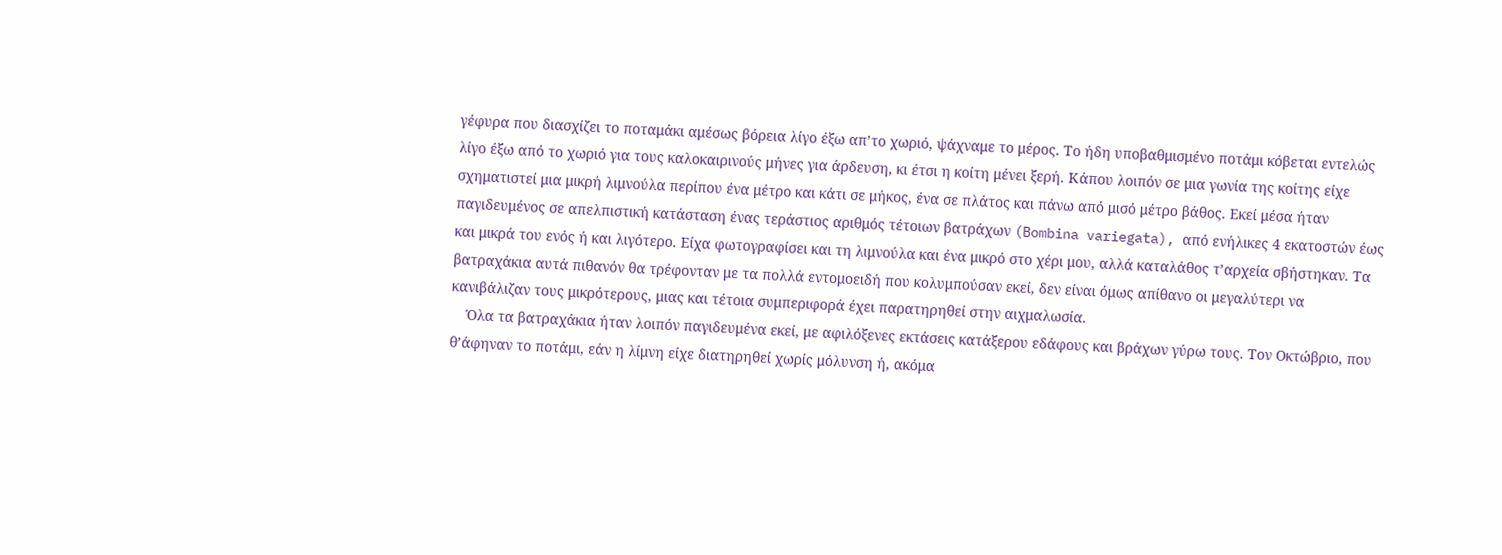γέφυρα που διασχίζει το ποταμάκι αμέσως βόρεια λίγο έξω απ’το χωριό, ψάχναμε το μέρος. Το ήδη υποβαθμισμένο ποτάμι κόβεται εντελώς λίγο έξω από το χωριό για τους καλοκαιρινούς μήνες για άρδευση, κι έτσι η κοίτη μένει ξερή. Κάπου λοιπόν σε μια γωνία της κοίτης είχε σχηματιστεί μια μικρή λιμνούλα περίπου ένα μέτρο και κάτι σε μήκος, ένα σε πλάτος και πάνω από μισό μέτρο βάθος. Εκεί μέσα ήταν παγιδευμένος σε απελπιστική κατάσταση ένας τεράστιος αριθμός τέτοιων βατράχων (Bombina variegata), από ενήλικες 4 εκατοστών έως και μικρά του ενός ή και λιγότερο. Είχα φωτογραφίσει και τη λιμνούλα και ένα μικρό στο χέρι μου, αλλά καταλάθος τ’αρχεία σβήστηκαν. Τα βατραχάκια αυτά πιθανόν θα τρέφονταν με τα πολλά εντομοειδή που κολυμπούσαν εκεί, δεν είναι όμως απίθανο οι μεγαλύτερι να κανιβάλιζαν τους μικρότερους, μιας και τέτοια συμπεριφορά έχει παρατηρηθεί στην αιχμαλωσία.
    Όλα τα βατραχάκια ήταν λοιπόν παγιδευμένα εκεί, με αφιλόξενες εκτάσεις κατάξερου εδάφους και βράχων γύρω τους. Τον Οκτώβριο, που θ’άφηναν το ποτάμι, εάν η λίμνη είχε διατηρηθεί χωρίς μόλυνση ή, ακόμα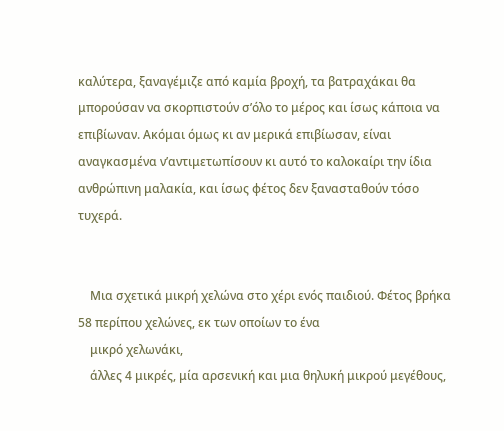καλύτερα, ξαναγέμιζε από καμία βροχή, τα βατραχάκαι θα μπορούσαν να σκορπιστούν σ’όλο το μέρος και ίσως κάποια να επιβίωναν. Ακόμαι όμως κι αν μερικά επιβίωσαν, είναι αναγκασμένα ν’αντιμετωπίσουν κι αυτό το καλοκαίρι την ίδια ανθρώπινη μαλακία, και ίσως φέτος δεν ξανασταθούν τόσο τυχερά.


    Μια σχετικά μικρή χελώνα στο χέρι ενός παιδιού. Φέτος βρήκα 58 περίπου χελώνες, εκ των οποίων το ένα
    μικρό χελωνάκι,
    άλλες 4 μικρές, μία αρσενική και μια θηλυκή μικρού μεγέθους,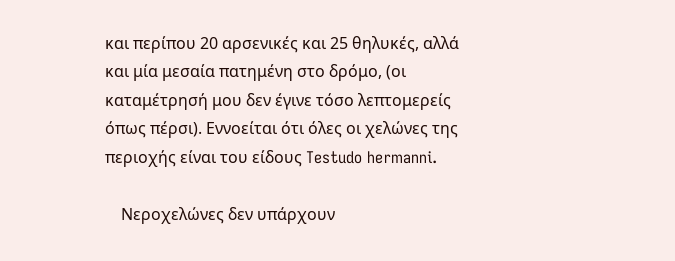και περίπου 20 αρσενικές και 25 θηλυκές, αλλά και μία μεσαία πατημένη στο δρόμο, (οι καταμέτρησή μου δεν έγινε τόσο λεπτομερείς όπως πέρσι). Εννοείται ότι όλες οι χελώνες της περιοχής είναι του είδους Testudo hermanni.

    Νεροχελώνες δεν υπάρχουν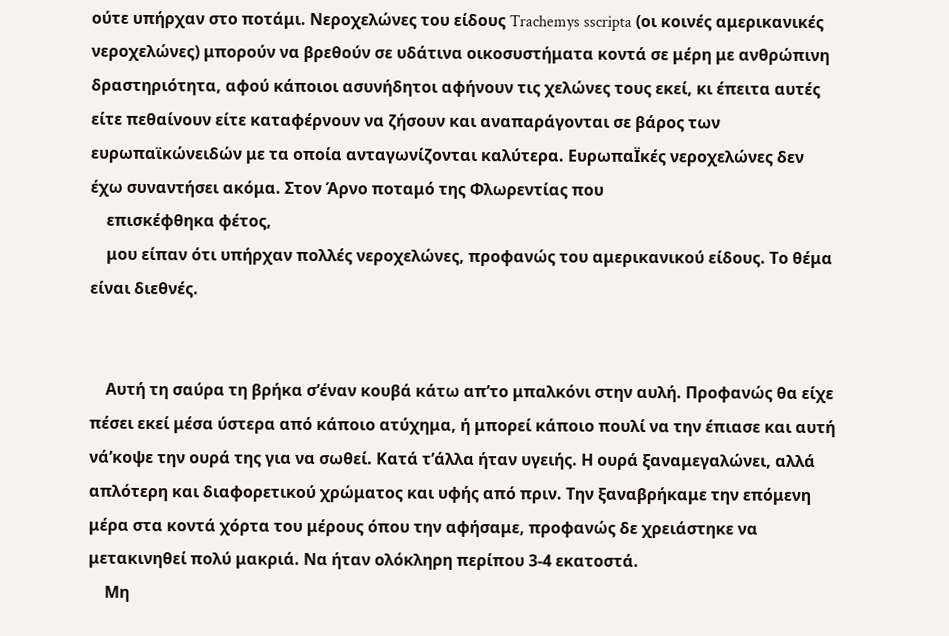ούτε υπήρχαν στο ποτάμι. Νεροχελώνες του είδους Trachemys sscripta (οι κοινές αμερικανικές νεροχελώνες) μπορούν να βρεθούν σε υδάτινα οικοσυστήματα κοντά σε μέρη με ανθρώπινη δραστηριότητα, αφού κάποιοι ασυνήδητοι αφήνουν τις χελώνες τους εκεί, κι έπειτα αυτές είτε πεθαίνουν είτε καταφέρνουν να ζήσουν και αναπαράγονται σε βάρος των ευρωπαϊκώνειδών με τα οποία ανταγωνίζονται καλύτερα. ΕυρωπαΪκές νεροχελώνες δεν έχω συναντήσει ακόμα. Στον Άρνο ποταμό της Φλωρεντίας που
    επισκέφθηκα φέτος,
    μου είπαν ότι υπήρχαν πολλές νεροχελώνες, προφανώς του αμερικανικού είδους. Το θέμα είναι διεθνές.


    Αυτή τη σαύρα τη βρήκα σ’έναν κουβά κάτω απ’το μπαλκόνι στην αυλή. Προφανώς θα είχε πέσει εκεί μέσα ύστερα από κάποιο ατύχημα, ή μπορεί κάποιο πουλί να την έπιασε και αυτή νά’κοψε την ουρά της για να σωθεί. Κατά τ’άλλα ήταν υγειής. Η ουρά ξαναμεγαλώνει, αλλά απλότερη και διαφορετικού χρώματος και υφής από πριν. Την ξαναβρήκαμε την επόμενη μέρα στα κοντά χόρτα του μέρους όπου την αφήσαμε, προφανώς δε χρειάστηκε να μετακινηθεί πολύ μακριά. Να ήταν ολόκληρη περίπου 3-4 εκατοστά.
    Μη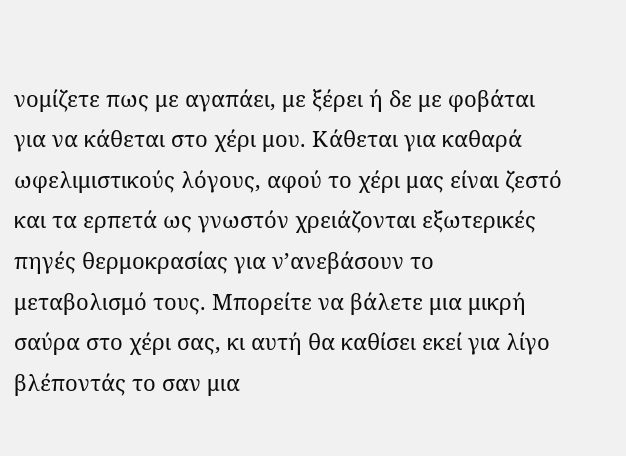νομίζετε πως με αγαπάει, με ξέρει ή δε με φοβάται για να κάθεται στο χέρι μου. Κάθεται για καθαρά ωφελιμιστικούς λόγους, αφού το χέρι μας είναι ζεστό και τα ερπετά ως γνωστόν χρειάζονται εξωτερικές πηγές θερμοκρασίας για ν’ανεβάσουν το μεταβολισμό τους. Μπορείτε να βάλετε μια μικρή σαύρα στο χέρι σας, κι αυτή θα καθίσει εκεί για λίγο βλέποντάς το σαν μια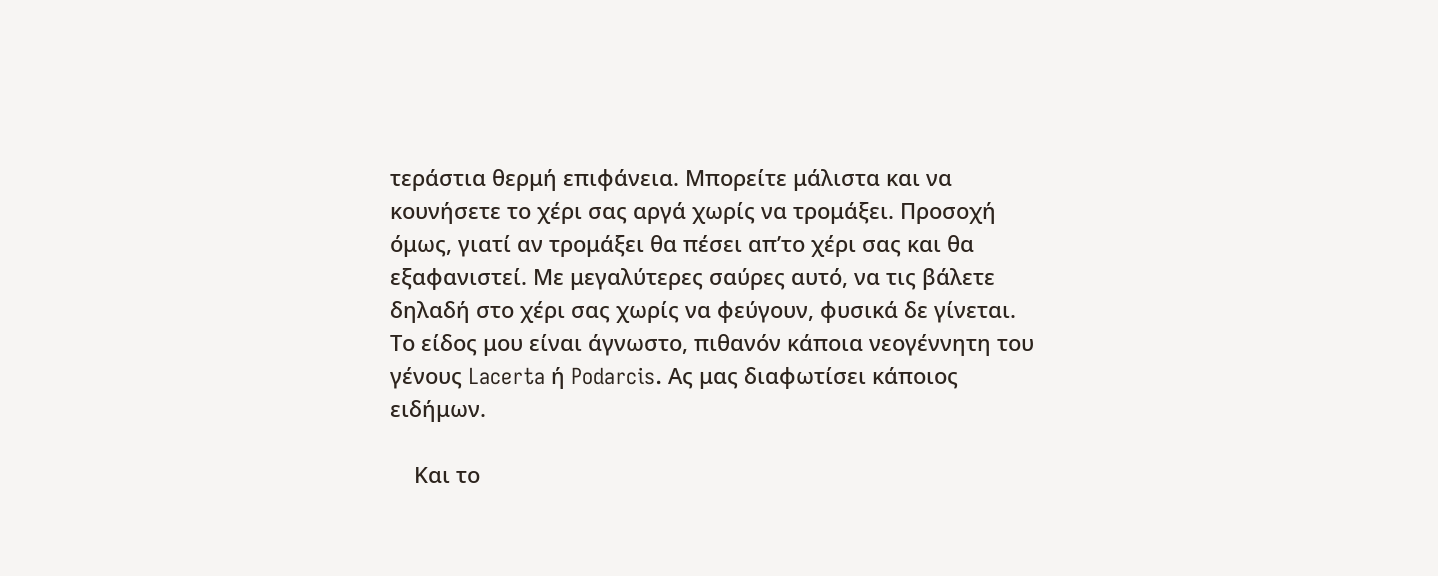τεράστια θερμή επιφάνεια. Μπορείτε μάλιστα και να κουνήσετε το χέρι σας αργά χωρίς να τρομάξει. Προσοχή όμως, γιατί αν τρομάξει θα πέσει απ’το χέρι σας και θα εξαφανιστεί. Με μεγαλύτερες σαύρες αυτό, να τις βάλετε δηλαδή στο χέρι σας χωρίς να φεύγουν, φυσικά δε γίνεται. Το είδος μου είναι άγνωστο, πιθανόν κάποια νεογέννητη του γένους Lacerta ή Podarcis. Ας μας διαφωτίσει κάποιος ειδήμων.

    Και το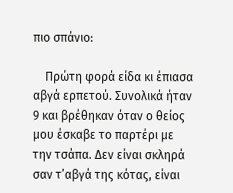πιο σπάνιο:

    Πρώτη φορά είδα κι έπιασα αβγά ερπετού. Συνολικά ήταν 9 και βρέθηκαν όταν ο θείος μου έσκαβε το παρτέρι με την τσάπα. Δεν είναι σκληρά σαν τ’αβγά της κότας, είναι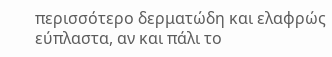περισσότερο δερματώδη και ελαφρώς εύπλαστα, αν και πάλι το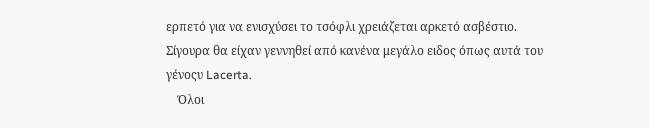ερπετό για να ενισχύσει το τσόφλι χρειάζεται αρκετό ασβέστιο. Σίγουρα θα είχαν γεννηθεί από κανένα μεγάλο ειδος όπως αυτά του γένοςυ Lacerta.
    Όλοι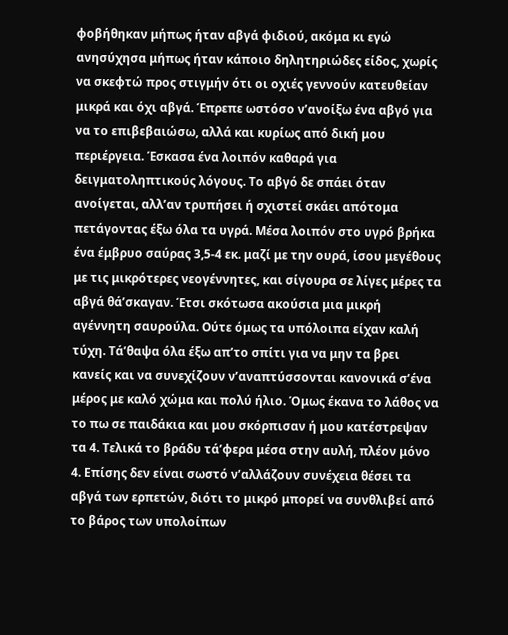φοβήθηκαν μήπως ήταν αβγά φιδιού, ακόμα κι εγώ ανησύχησα μήπως ήταν κάποιο δηλητηριώδες είδος, χωρίς να σκεφτώ προς στιγμήν ότι οι οχιές γεννούν κατευθείαν μικρά και όχι αβγά. Έπρεπε ωστόσο ν’ανοίξω ένα αβγό για να το επιβεβαιώσω, αλλά και κυρίως από δική μου περιέργεια. Έσκασα ένα λοιπόν καθαρά για δειγματοληπτικούς λόγους. Το αβγό δε σπάει όταν ανοίγεται, αλλ’αν τρυπήσει ή σχιστεί σκάει απότομα πετάγοντας έξω όλα τα υγρά. Μέσα λοιπόν στο υγρό βρήκα ένα έμβρυο σαύρας 3,5-4 εκ. μαζί με την ουρά, ίσου μεγέθους με τις μικρότερες νεογέννητες, και σίγουρα σε λίγες μέρες τα αβγά θά’σκαγαν. Έτσι σκότωσα ακούσια μια μικρή αγέννητη σαυρούλα. Ούτε όμως τα υπόλοιπα είχαν καλή τύχη. Τά’θαψα όλα έξω απ’το σπίτι για να μην τα βρει κανείς και να συνεχίζουν ν’αναπτύσσονται κανονικά σ’ένα μέρος με καλό χώμα και πολύ ήλιο. Όμως έκανα το λάθος να το πω σε παιδάκια και μου σκόρπισαν ή μου κατέστρεψαν τα 4. Τελικά το βράδυ τά’φερα μέσα στην αυλή, πλέον μόνο 4. Επίσης δεν είναι σωστό ν’αλλάζουν συνέχεια θέσει τα αβγά των ερπετών, διότι το μικρό μπορεί να συνθλιβεί από το βάρος των υπολοίπων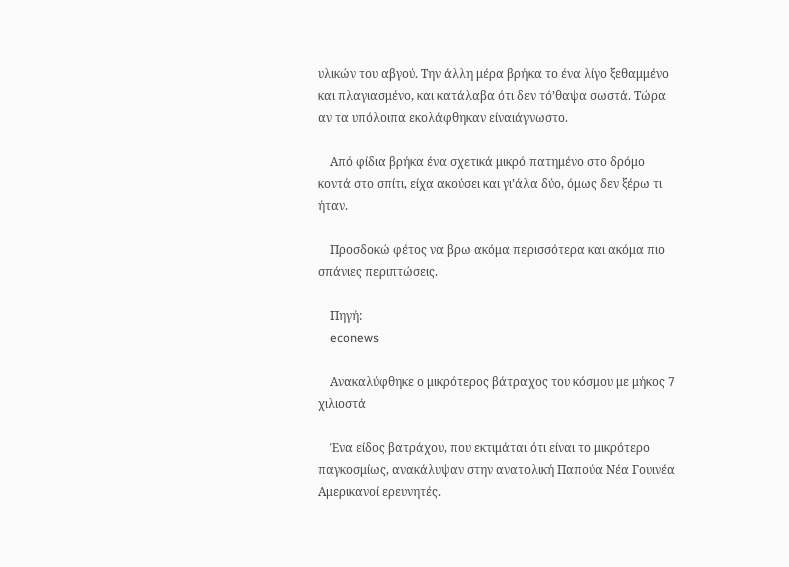υλικών του αβγού. Την άλλη μέρα βρήκα το ένα λίγο ξεθαμμένο και πλαγιασμένο, και κατάλαβα ότι δεν τό’θαψα σωστά. Τώρα αν τα υπόλοιπα εκολάφθηκαν είναιάγνωστο.

    Από φίδια βρήκα ένα σχετικά μικρό πατημένο στο δρόμο κοντά στο σπίτι, είχα ακούσει και γι’άλα δύο, όμως δεν ξέρω τι ήταν.

    Προσδοκώ φέτος να βρω ακόμα περισσότερα και ακόμα πιο σπάνιες περιπτώσεις.

    Πηγή:
    econews

    Ανακαλύφθηκε ο μικρότερος βάτραχος του κόσμου με μήκος 7 χιλιοστά

    Ένα είδος βατράχου, που εκτιμάται ότι είναι το μικρότερο παγκοσμίως, ανακάλυψαν στην ανατολική Παπούα Νέα Γουινέα Αμερικανοί ερευνητές.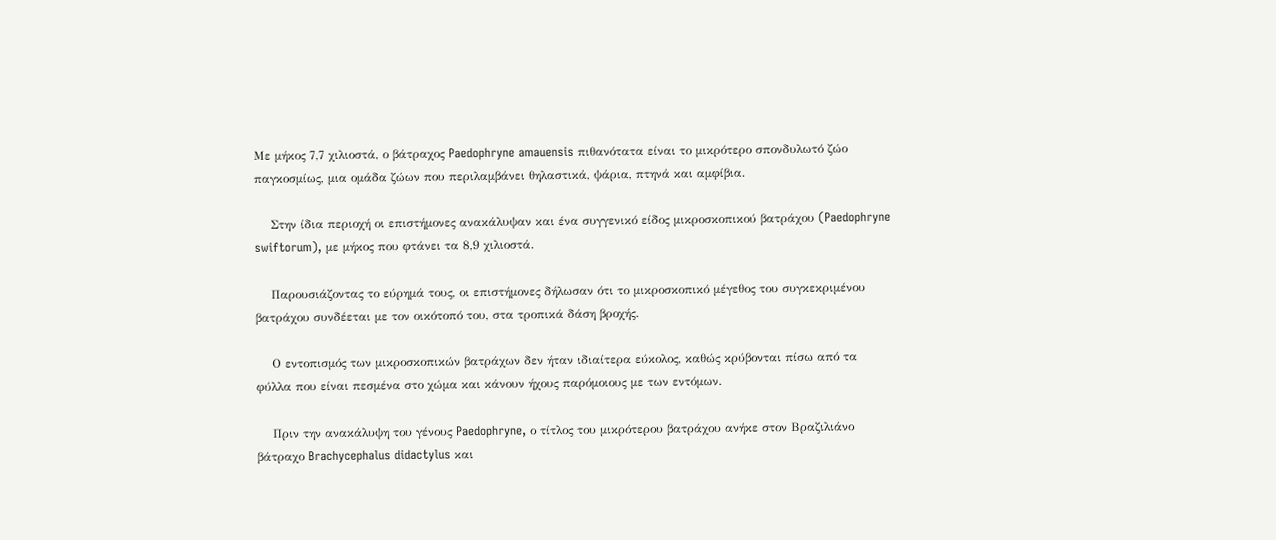Με μήκος 7,7 χιλιοστά, ο βάτραχος Paedophryne amauensis πιθανότατα είναι το μικρότερο σπονδυλωτό ζώο παγκοσμίως, μια ομάδα ζώων που περιλαμβάνει θηλαστικά, ψάρια, πτηνά και αμφίβια.

    Στην ίδια περιοχή οι επιστήμονες ανακάλυψαν και ένα συγγενικό είδος μικροσκοπικού βατράχου (Paedophryne swiftorum), με μήκος που φτάνει τα 8,9 χιλιοστά.

    Παρουσιάζοντας το εύρημά τους, οι επιστήμονες δήλωσαν ότι το μικροσκοπικό μέγεθος του συγκεκριμένου βατράχου συνδέεται με τον οικότοπό του, στα τροπικά δάση βροχής.

    Ο εντοπισμός των μικροσκοπικών βατράχων δεν ήταν ιδιαίτερα εύκολος, καθώς κρύβονται πίσω από τα φύλλα που είναι πεσμένα στο χώμα και κάνουν ήχους παρόμοιους με των εντόμων.

    Πριν την ανακάλυψη του γένους Paedophryne, ο τίτλος του μικρότερου βατράχου ανήκε στον Βραζιλιάνο βάτραχο Brachycephalus didactylus και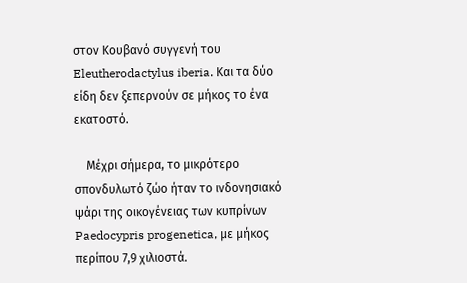στον Κουβανό συγγενή του Eleutherodactylus iberia. Και τα δύο είδη δεν ξεπερνούν σε μήκος το ένα εκατοστό.

    Μέχρι σήμερα, το μικρότερο σπονδυλωτό ζώο ήταν το ινδονησιακό ψάρι της οικογένειας των κυπρίνων Paedocypris progenetica, με μήκος περίπου 7,9 χιλιοστά.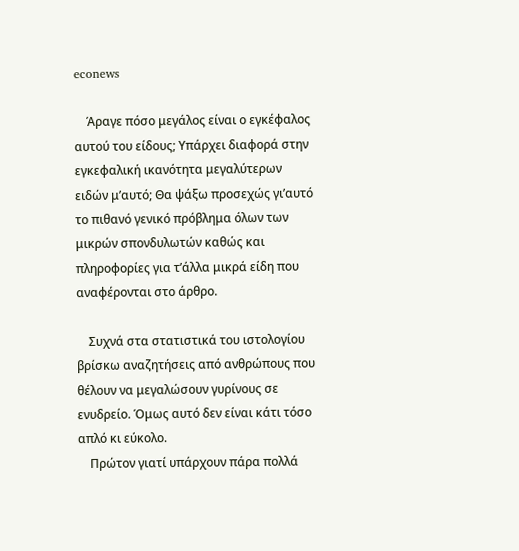econews

    Άραγε πόσο μεγάλος είναι ο εγκέφαλος αυτού του είδους; Υπάρχει διαφορά στην εγκεφαλική ικανότητα μεγαλύτερων ειδών μ’αυτό; Θα ψάξω προσεχώς γι’αυτό το πιθανό γενικό πρόβλημα όλων των μικρών σπονδυλωτών καθώς και πληροφορίες για τ’άλλα μικρά είδη που αναφέρονται στο άρθρο.

    Συχνά στα στατιστικά του ιστολογίου βρίσκω αναζητήσεις από ανθρώπους που θέλουν να μεγαλώσουν γυρίνους σε ενυδρείο. Όμως αυτό δεν είναι κάτι τόσο απλό κι εύκολο.
    Πρώτον γιατί υπάρχουν πάρα πολλά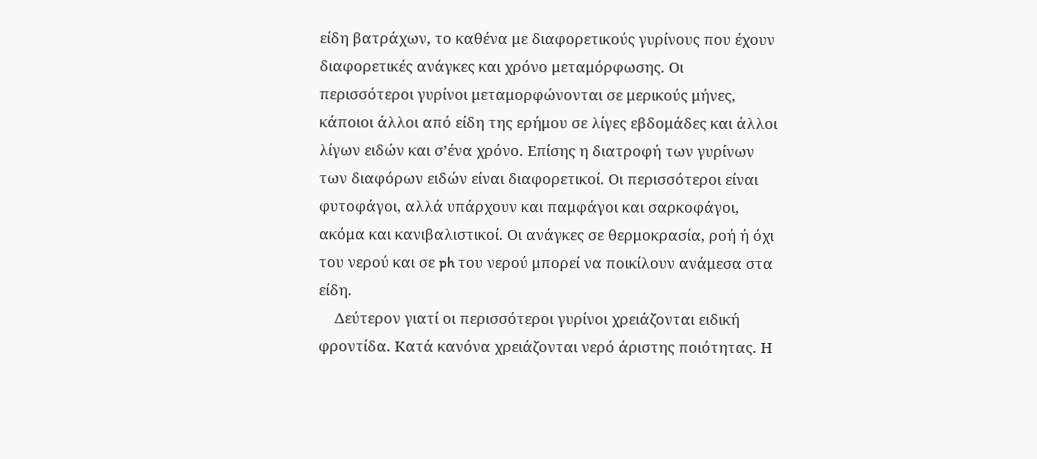είδη βατράχων, το καθένα με διαφορετικούς γυρίνους που έχουν διαφορετικές ανάγκες και χρόνο μεταμόρφωσης. Οι περισσότεροι γυρίνοι μεταμορφώνονται σε μερικούς μήνες, κάποιοι άλλοι από είδη της ερήμου σε λίγες εβδομάδες και άλλοι λίγων ειδών και σ’ένα χρόνο. Επίσης η διατροφή των γυρίνων των διαφόρων ειδών είναι διαφορετικοί. Οι περισσότεροι είναι φυτοφάγοι, αλλά υπάρχουν και παμφάγοι και σαρκοφάγοι, ακόμα και κανιβαλιστικοί. Οι ανάγκες σε θερμοκρασία, ροή ή όχι του νερού και σε ph του νερού μπορεί να ποικίλουν ανάμεσα στα είδη.
    Δεύτερον γιατί οι περισσότεροι γυρίνοι χρειάζονται ειδική φροντίδα. Κατά κανόνα χρειάζονται νερό άριστης ποιότητας. Η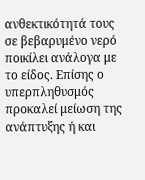ανθεκτικότητά τους σε βεβαρυμένο νερό ποικίλει ανάλογα με το είδος. Επίσης ο υπερπληθυσμός προκαλεί μείωση της ανάπτυξης ή και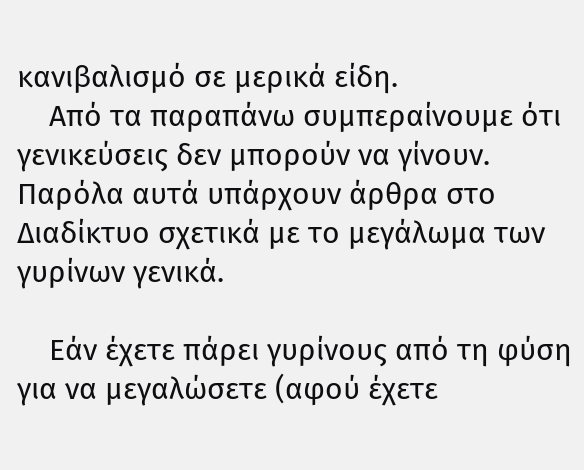κανιβαλισμό σε μερικά είδη.
    Από τα παραπάνω συμπεραίνουμε ότι γενικεύσεις δεν μπορούν να γίνουν. Παρόλα αυτά υπάρχουν άρθρα στο Διαδίκτυο σχετικά με το μεγάλωμα των γυρίνων γενικά.

    Εάν έχετε πάρει γυρίνους από τη φύση για να μεγαλώσετε (αφού έχετε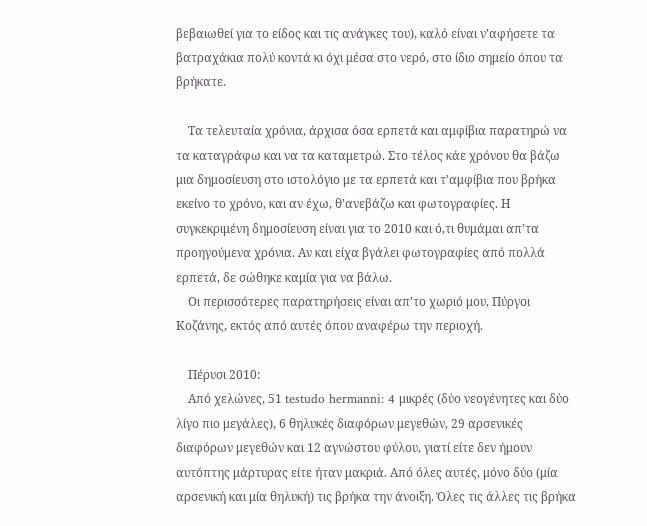βεβαιωθεί για το είδος και τις ανάγκες του), καλό είναι ν’αφήσετε τα βατραχάκια πολύ κοντά κι όχι μέσα στο νερό, στο ίδιο σημείο όπου τα βρήκατε.

    Τα τελευταία χρόνια, άρχισα όσα ερπετά και αμφίβια παρατηρώ να τα καταγράφω και να τα καταμετρώ. Στο τέλος κάε χρόνου θα βάζω μια δημοσίευση στο ιστολόγιο με τα ερπετά και τ’αμφίβια που βρήκα εκείνο το χρόνο, και αν έχω, θ’ανεβάζω και φωτογραφίες. Η συγκεκριμένη δημοσίευση είναι για το 2010 και ό,τι θυμάμαι απ’τα προηγούμενα χρόνια. Αν και είχα βγάλει φωτογραφίες από πολλά ερπετά, δε σώθηκε καμία για να βάλω.
    Οι περισσότερες παρατηρήσεις είναι απ’το χωριό μου, Πύργοι Κοζάνης, εκτός από αυτές όπου αναφέρω την περιοχή.

    Πέρυσι 2010:
    Από χελώνες, 51 testudo hermanni: 4 μικρές (δύο νεογένητες και δύο λίγο πιο μεγάλες), 6 θηλυκές διαφόρων μεγεθών, 29 αρσενικές διαφόρων μεγεθών και 12 αγνώστου φύλου, γιατί είτε δεν ήμουν αυτόπτης μάρτυρας είτε ήταν μακριά. Από όλες αυτές, μόνο δύο (μία αρσενική και μία θηλυκή) τις βρήκα την άνοιξη. Όλες τις άλλες τις βρήκα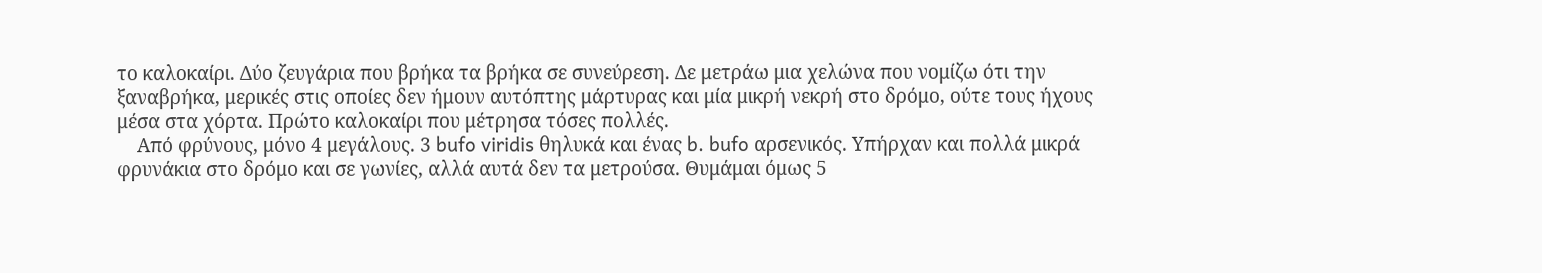το καλοκαίρι. Δύο ζευγάρια που βρήκα τα βρήκα σε συνεύρεση. Δε μετράω μια χελώνα που νομίζω ότι την ξαναβρήκα, μερικές στις οποίες δεν ήμουν αυτόπτης μάρτυρας και μία μικρή νεκρή στο δρόμο, ούτε τους ήχους μέσα στα χόρτα. Πρώτο καλοκαίρι που μέτρησα τόσες πολλές.
    Από φρύνους, μόνο 4 μεγάλους. 3 bufo viridis θηλυκά και ένας b. bufo αρσενικός. Υπήρχαν και πολλά μικρά φρυνάκια στο δρόμο και σε γωνίες, αλλά αυτά δεν τα μετρούσα. Θυμάμαι όμως 5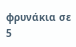φρυνάκια σε 5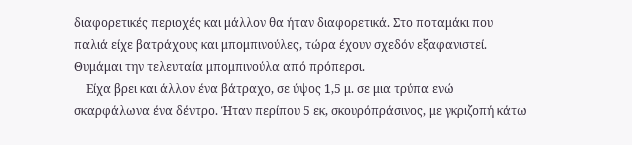διαφορετικές περιοχές και μάλλον θα ήταν διαφορετικά. Στο ποταμάκι που παλιά είχε βατράχους και μπομπινούλες, τώρα έχουν σχεδόν εξαφανιστεί. Θυμάμαι την τελευταία μπομπινούλα από πρόπερσι.
    Είχα βρει και άλλον ένα βάτραχο, σε ύψος 1,5 μ. σε μια τρύπα ενώ σκαρφάλωνα ένα δέντρο. Ήταν περίπου 5 εκ, σκουρόπράσινος, με γκριζοπή κάτω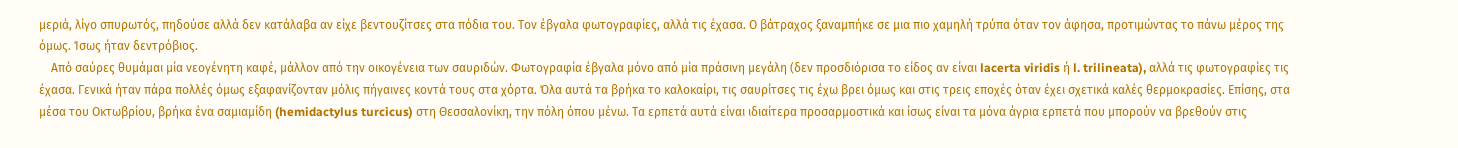μεριά, λίγο σπυρωτός, πηδούσε αλλά δεν κατάλαβα αν είχε βεντουζίτσες στα πόδια του. Τον έβγαλα φωτογραφίες, αλλά τις έχασα. Ο βάτραχος ξαναμπήκε σε μια πιο χαμηλή τρύπα όταν τον άφησα, προτιμώντας το πάνω μέρος της όμως. Ίσως ήταν δεντρόβιος.
    Από σαύρες θυμάμαι μία νεογένητη καφέ, μάλλον από την οικογένεια των σαυριδών. Φωτογραφία έβγαλα μόνο από μία πράσινη μεγάλη (δεν προσδιόρισα το είδος αν είναι lacerta viridis ή l. trilineata), αλλά τις φωτογραφίες τις έχασα. Γενικά ήταν πάρα πολλές όμως εξαφανίζονταν μόλις πήγαινες κοντά τους στα χόρτα. Όλα αυτά τα βρήκα το καλοκαίρι, τις σαυρίτσες τις έχω βρει όμως και στις τρεις εποχές όταν έχει σχετικά καλές θερμοκρασίες. Επίσης, στα μέσα του Οκτωβρίου, βρήκα ένα σαμιαμίδη (hemidactylus turcicus) στη Θεσσαλονίκη, την πόλη όπου μένω. Τα ερπετά αυτά είναι ιδιαίτερα προσαρμοστικά και ίσως είναι τα μόνα άγρια ερπετά που μπορούν να βρεθούν στις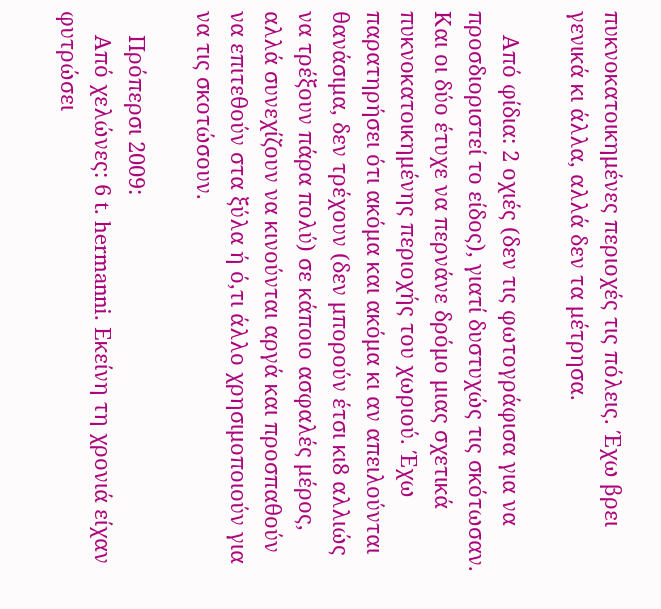πυκνοκατοικημένες περιοχές τις πόλεις. Έχω βρει γενικά κι άλλα, αλλά δεν τα μέτρησα.

    Από φίδια: 2 οχιές (δεν τις φωτογράφισα για να προσδιοριστεί το είδος), γιατί δυστυχώς τις σκότωσαν. Και οι δύο έτυχε να περνάνε δρόμο μιας σχετικά πυκνοκατοικημένης περιοχής του χωριού. Έχω παρατηρήσει ότι ακόμα και ακόμα κι αν απειλούνται θανάσιμα, δεν τρέχουν (δεν μπορούν έτσι κι8 αλλιώς να τρέξουν πάρα πολύ) σε κάποιο ασφαλές μέρος, αλλά συνεχίζουν να κινούνται αργά και προσπαθούν να επιτεθούν στα ξύλα ή ό,τι άλλο χρησιμοποιούν για να τις σκοτώσουν.

    Πρόπερσι 2009:
    Από χελώνες: 6 t. hermanni. Εκείνη τη χρονιά είχαν φυτρώσει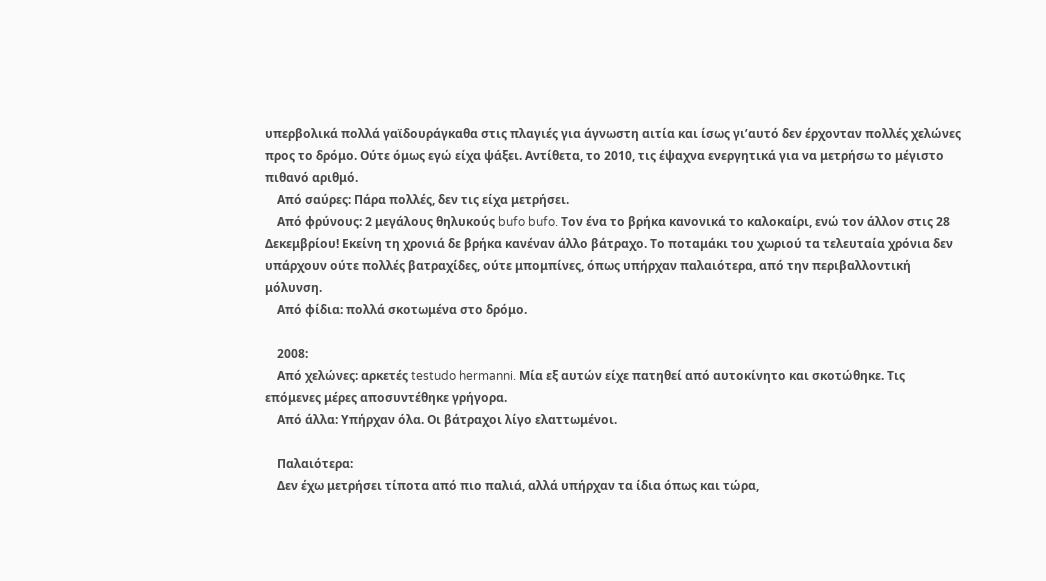υπερβολικά πολλά γαϊδουράγκαθα στις πλαγιές για άγνωστη αιτία και ίσως γι’αυτό δεν έρχονταν πολλές χελώνες προς το δρόμο. Ούτε όμως εγώ είχα ψάξει. Αντίθετα, το 2010, τις έψαχνα ενεργητικά για να μετρήσω το μέγιστο πιθανό αριθμό.
    Από σαύρες: Πάρα πολλές, δεν τις είχα μετρήσει.
    Από φρύνους: 2 μεγάλους θηλυκούς bufo bufo. Τον ένα το βρήκα κανονικά το καλοκαίρι, ενώ τον άλλον στις 28 Δεκεμβρίου! Εκείνη τη χρονιά δε βρήκα κανέναν άλλο βάτραχο. Το ποταμάκι του χωριού τα τελευταία χρόνια δεν υπάρχουν ούτε πολλές βατραχίδες, ούτε μπομπίνες, όπως υπήρχαν παλαιότερα, από την περιβαλλοντική μόλυνση.
    Από φίδια: πολλά σκοτωμένα στο δρόμο.

    2008:
    Από χελώνες: αρκετές testudo hermanni. Μία εξ αυτών είχε πατηθεί από αυτοκίνητο και σκοτώθηκε. Τις επόμενες μέρες αποσυντέθηκε γρήγορα.
    Από άλλα: Υπήρχαν όλα. Οι βάτραχοι λίγο ελαττωμένοι.

    Παλαιότερα:
    Δεν έχω μετρήσει τίποτα από πιο παλιά, αλλά υπήρχαν τα ίδια όπως και τώρα,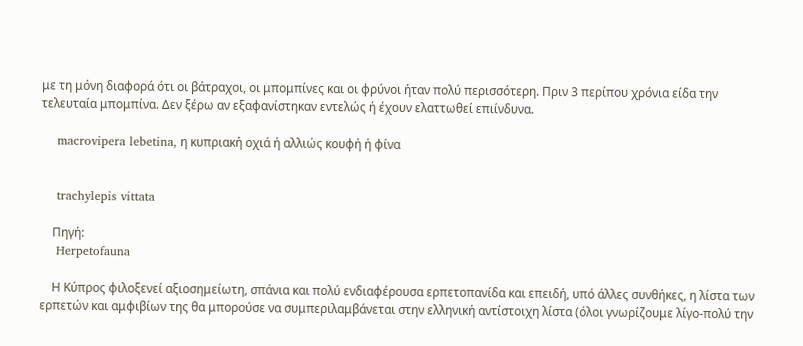με τη μόνη διαφορά ότι οι βάτραχοι, οι μπομπίνες και οι φρύνοι ήταν πολύ περισσότερη. Πριν 3 περίπου χρόνια είδα την τελευταία μπομπίνα. Δεν ξέρω αν εξαφανίστηκαν εντελώς ή έχουν ελαττωθεί επιίνδυνα.

    macrovipera lebetina, η κυπριακή οχιά ή αλλιώς κουφή ή φίνα


    trachylepis vittata

    Πηγή:
    Herpetofauna

    Η Κύπρος φιλοξενεί αξιοσημείωτη, σπάνια και πολύ ενδιαφέρουσα ερπετοπανίδα και επειδή, υπό άλλες συνθήκες, η λίστα των ερπετών και αμφιβίων της θα μπορούσε να συμπεριλαμβάνεται στην ελληνική αντίστοιχη λίστα (όλοι γνωρίζουμε λίγο-πολύ την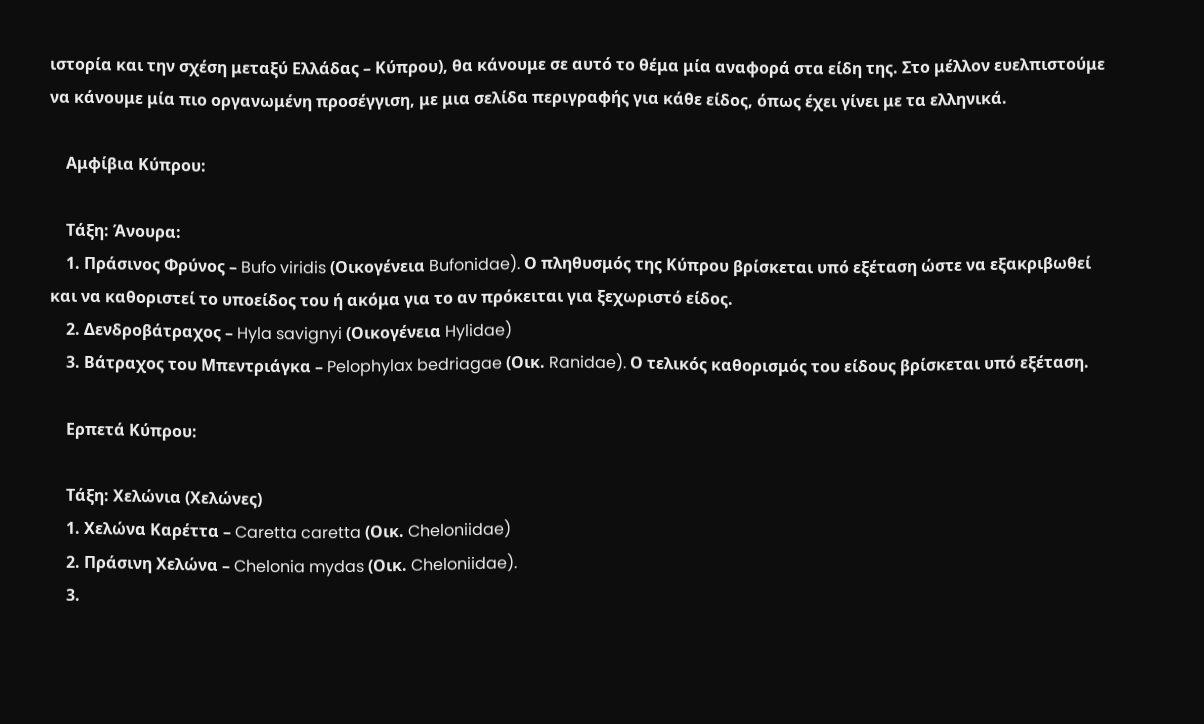ιστορία και την σχέση μεταξύ Ελλάδας – Κύπρου), θα κάνουμε σε αυτό το θέμα μία αναφορά στα είδη της. Στο μέλλον ευελπιστούμε να κάνουμε μία πιο οργανωμένη προσέγγιση, με μια σελίδα περιγραφής για κάθε είδος, όπως έχει γίνει με τα ελληνικά.

    Αμφίβια Κύπρου:

    Τάξη: Άνουρα:
    1. Πράσινος Φρύνος – Bufo viridis (Οικογένεια Bufonidae). Ο πληθυσμός της Κύπρου βρίσκεται υπό εξέταση ώστε να εξακριβωθεί και να καθοριστεί το υποείδος του ή ακόμα για το αν πρόκειται για ξεχωριστό είδος.
    2. Δενδροβάτραχος – Hyla savignyi (Οικογένεια Hylidae)
    3. Βάτραχος του Μπεντριάγκα – Pelophylax bedriagae (Οικ. Ranidae). Ο τελικός καθορισμός του είδους βρίσκεται υπό εξέταση.

    Ερπετά Κύπρου:

    Τάξη: Χελώνια (Χελώνες)
    1. Χελώνα Καρέττα – Caretta caretta (Οικ. Cheloniidae)
    2. Πράσινη Xελώνα – Chelonia mydas (Οικ. Cheloniidae).
    3.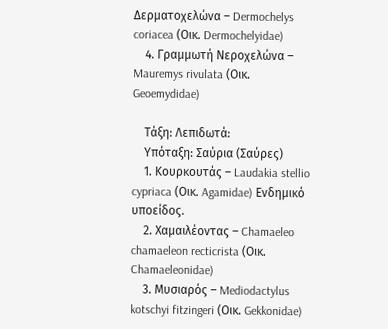Δερματοχελώνα – Dermochelys coriacea (Οικ. Dermochelyidae)
    4. Γραμμωτή Νεροχελώνα – Mauremys rivulata (Οικ. Geoemydidae)

    Τάξη: Λεπιδωτά:
    Υπόταξη: Σαύρια (Σαύρες)
    1. Κουρκουτάς – Laudakia stellio cypriaca (Οικ. Agamidae) Ενδημικό υποείδος.
    2. Χαμαιλέοντας – Chamaeleo chamaeleon recticrista (Οικ. Chamaeleonidae)
    3. Μυσιαρός – Mediodactylus kotschyi fitzingeri (Οικ. Gekkonidae)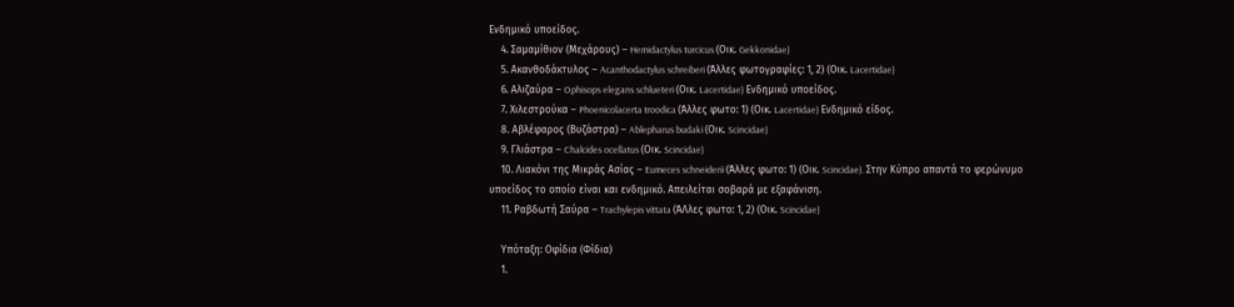Ενδημικό υποείδος.
    4. Σαμαμίθιον (Μεχάρους) – Hemidactylus turcicus (Οικ. Gekkonidae)
    5. Ακανθοδάκτυλος – Acanthodactylus schreiberi (Άλλες φωτογραφίες: 1, 2) (Οικ. Lacertidae)
    6. Αλιζαύρα – Ophisops elegans schlueteri (Οικ. Lacertidae) Ενδημικό υποείδος.
    7. Χιλεστρούκα – Phoenicolacerta troodica (Άλλες φωτο: 1) (Οικ. Lacertidae) Ενδημικό είδος.
    8. Αβλέφαρος (Βυζάστρα) – Ablepharus budaki (Οικ. Scincidae)
    9. Γλιάστρα – Chalcides ocellatus (Οικ. Scincidae)
    10. Λιακόνι της Μικράς Ασίας – Eumeces schneiderii (Άλλες φωτο: 1) (Οικ. Scincidae). Στην Κύπρο απαντά το φερώνυμο υποείδος το οποίο είναι και ενδημικό. Απειλείται σοβαρά με εξαφάνιση.
    11. Ραβδωτή Σαύρα – Trachylepis vittata (ΆΛλες φωτο: 1, 2) (Οικ. Scincidae)

    Υπόταξη: Οφίδια (Φίδια)
    1.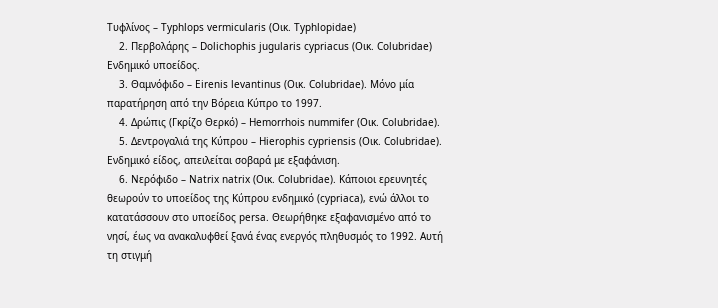Τυφλίνος – Typhlops vermicularis (Οικ. Typhlopidae)
    2. Περβολάρης – Dolichophis jugularis cypriacus (Οικ. Colubridae) Ενδημικό υποείδος.
    3. Θαμνόφιδο – Eirenis levantinus (Οικ. Colubridae). Μόνο μία παρατήρηση από την Βόρεια Κύπρο το 1997.
    4. Δρώπις (Γκρίζο Θερκό) – Hemorrhois nummifer (Οικ. Colubridae).
    5. Δεντρογαλιά της Κύπρου – Hierophis cypriensis (Οικ. Colubridae). Ενδημικό είδος, απειλείται σοβαρά με εξαφάνιση.
    6. Νερόφιδο – Natrix natrix (Οικ. Colubridae). Κάποιοι ερευνητές θεωρούν το υποείδος της Κύπρου ενδημικό (cypriaca), ενώ άλλοι το κατατάσσουν στο υποείδος persa. Θεωρήθηκε εξαφανισμένο από το νησί, έως να ανακαλυφθεί ξανά ένας ενεργός πληθυσμός το 1992. Αυτή τη στιγμή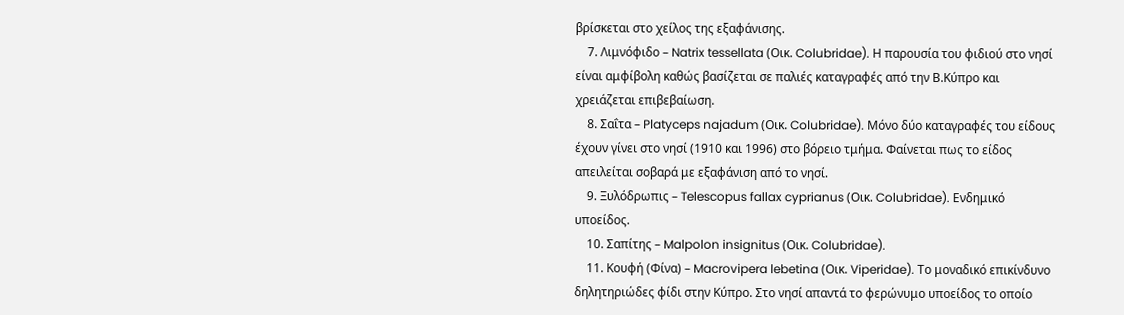βρίσκεται στο χείλος της εξαφάνισης.
    7. Λιμνόφιδο – Natrix tessellata (Οικ. Colubridae). Η παρουσία του φιδιού στο νησί είναι αμφίβολη καθώς βασίζεται σε παλιές καταγραφές από την Β.Κύπρο και χρειάζεται επιβεβαίωση.
    8. Σαΐτα – Platyceps najadum (Οικ. Colubridae). Μόνο δύο καταγραφές του είδους έχουν γίνει στο νησί (1910 και 1996) στο βόρειο τμήμα. Φαίνεται πως το είδος απειλείται σοβαρά με εξαφάνιση από το νησί.
    9. Ξυλόδρωπις – Telescopus fallax cyprianus (Οικ. Colubridae). Ενδημικό υποείδος.
    10. Σαπίτης – Malpolon insignitus (Οικ. Colubridae).
    11. Κουφή (Φίνα) – Macrovipera lebetina (Οικ. Viperidae). Το μοναδικό επικίνδυνο δηλητηριώδες φίδι στην Κύπρο. Στο νησί απαντά το φερώνυμο υποείδος το οποίο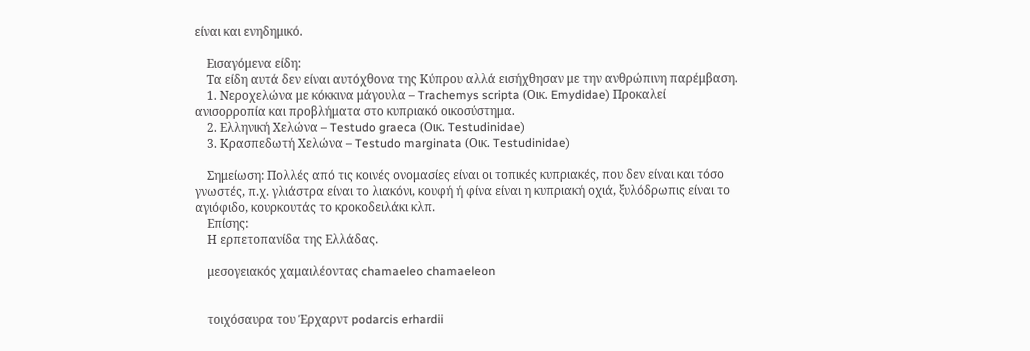είναι και ενηδημικό.

    Εισαγόμενα είδη:
    Τα είδη αυτά δεν είναι αυτόχθονα της Κύπρου αλλά εισήχθησαν με την ανθρώπινη παρέμβαση.
    1. Νεροχελώνα με κόκκινα μάγουλα – Trachemys scripta (Οικ. Emydidae) Προκαλεί ανισορροπία και προβλήματα στο κυπριακό οικοσύστημα.
    2. Ελληνική Χελώνα – Testudo graeca (Οικ. Testudinidae)
    3. Κρασπεδωτή Χελώνα – Testudo marginata (Οικ. Testudinidae)

    Σημείωση: Πολλές από τις κοινές ονομασίες είναι οι τοπικές κυπριακές, που δεν είναι και τόσο γνωστές, π.χ. γλιάστρα είναι το λιακόνι, κουφή ή φίνα είναι η κυπριακή οχιά, ξυλόδρωπις είναι το αγιόφιδο, κουρκουτάς το κροκοδειλάκι κλπ.
    Επίσης:
    Η ερπετοπανίδα της Ελλάδας.

    μεσογειακός χαμαιλέοντας chamaeleo chamaeleon


    τοιχόσαυρα του Έρχαρντ podarcis erhardii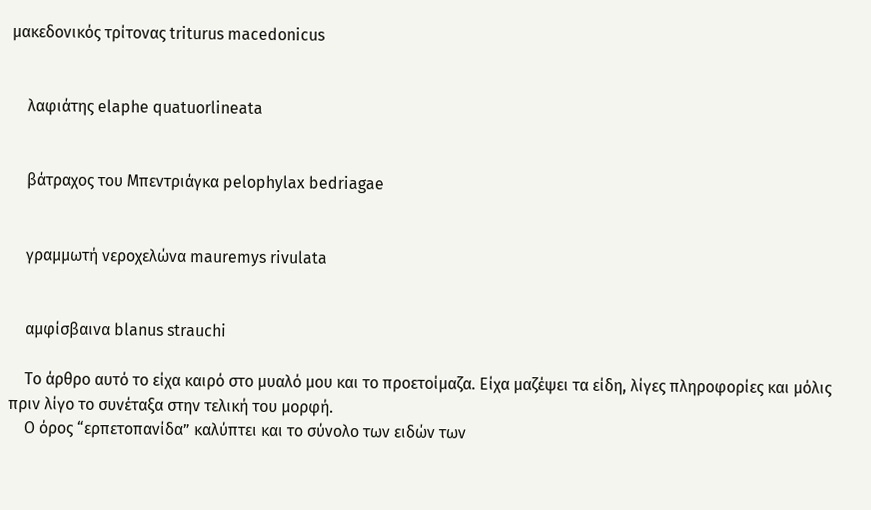μακεδονικός τρίτονας triturus macedonicus


    λαφιάτης elaphe quatuorlineata


    βάτραχος του Μπεντριάγκα pelophylax bedriagae


    γραμμωτή νεροχελώνα mauremys rivulata


    αμφίσβαινα blanus strauchi

    Το άρθρο αυτό το είχα καιρό στο μυαλό μου και το προετοίμαζα. Είχα μαζέψει τα είδη, λίγες πληροφορίες και μόλις πριν λίγο το συνέταξα στην τελική του μορφή.
    Ο όρος “ερπετοπανίδα” καλύπτει και το σύνολο των ειδών των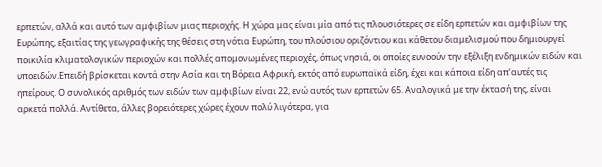ερπετών, αλλά και αυτό των αμφιβίων μιας περιοχής. Η χώρα μας είναι μία από τις πλουσιότερες σε είδη ερπετών και αμφιβίων της Ευρώπης, εξαιτίας της γεωγραφικής της θέσεις στη νότια Ευρώπη, του πλούσιου οριζόντιου και κάθετου διαμελισμού που δημιουργεί ποικιλία κλιματολογικών περιοχών και πολλές απομονωμένες περιοχές, όπως νησιά, οι οποίες ευνοούν την εξέλιξη ενδημικών ειδών και υποειδών.Επειδή βρίσκεται κοντά στην Ασία και τη Βόρεια Αφρική, εκτός από ευρωπαϊκά είδη, έχει και κάποια είδη απ’αυτές τις ηπείρους. Ο συνολικός αριθμός των ειδών των αμφιβίων είναι 22, ενώ αυτός των ερπετών 65. Αναλογικά με την έκτασή της, είναι αρκετά πολλά. Αντίθετα, άλλες βορειότερες χώρες έχουν πολύ λιγότερα, για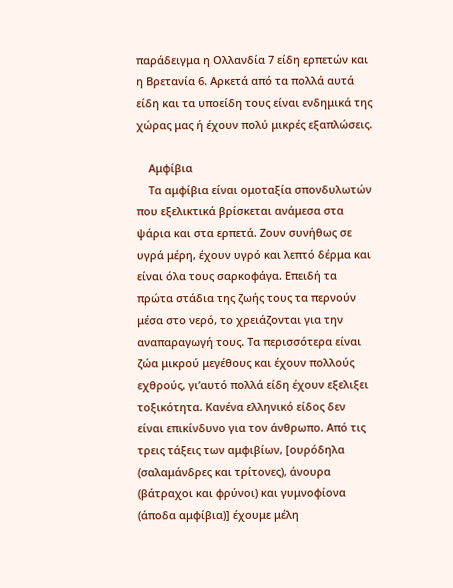παράδειγμα η Ολλανδία 7 είδη ερπετών και η Βρετανία 6. Αρκετά από τα πολλά αυτά είδη και τα υποείδη τους είναι ενδημικά της χώρας μας ή έχουν πολύ μικρές εξαπλώσεις.

    Αμφίβια
    Τα αμφίβια είναι ομοταξία σπονδυλωτών που εξελικτικά βρίσκεται ανάμεσα στα ψάρια και στα ερπετά. Ζουν συνήθως σε υγρά μέρη, έχουν υγρό και λεπτό δέρμα και είναι όλα τους σαρκοφάγα. Επειδή τα πρώτα στάδια της ζωής τους τα περνούν μέσα στο νερό, το χρειάζονται για την αναπαραγωγή τους. Τα περισσότερα είναι ζώα μικρού μεγέθους και έχουν πολλούς εχθρούς, γι’αυτό πολλά είδη έχουν εξελιξει τοξικότητα. Κανένα ελληνικό είδος δεν είναι επικίνδυνο για τον άνθρωπο. Από τις τρεις τάξεις των αμφιβίων, [ουρόδηλα (σαλαμάνδρες και τρίτονες), άνουρα (βάτραχοι και φρύνοι) και γυμνοφίονα (άποδα αμφίβια)] έχουμε μέλη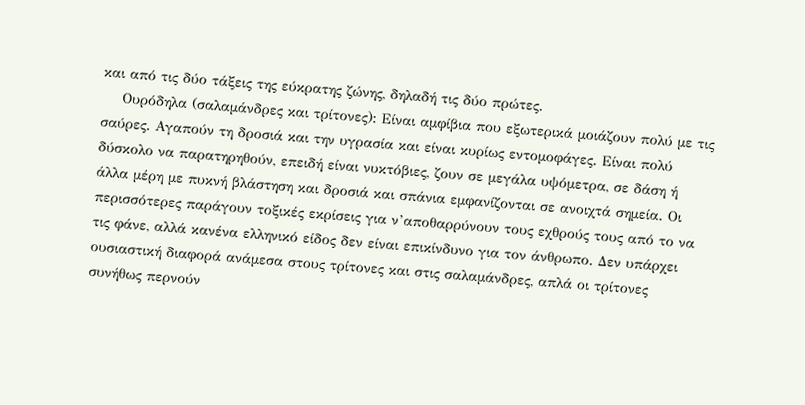και από τις δύο τάξεις της εύκρατης ζώνης, δηλαδή τις δύο πρώτες.
    Ουρόδηλα (σαλαμάνδρες και τρίτονες): Είναι αμφίβια που εξωτερικά μοιάζουν πολύ με τις σαύρες. Αγαπούν τη δροσιά και την υγρασία και είναι κυρίως εντομοφάγες. Είναι πολύ δύσκολο να παρατηρηθούν, επειδή είναι νυκτόβιες, ζουν σε μεγάλα υψόμετρα, σε δάση ή άλλα μέρη με πυκνή βλάστηση και δροσιά και σπάνια εμφανίζονται σε ανοιχτά σημεία. Οι περισσότερες παράγουν τοξικές εκρίσεις για ν’αποθαρρύνουν τους εχθρούς τους από το να τις φάνε, αλλά κανένα ελληνικό είδος δεν είναι επικίνδυνο για τον άνθρωπο. Δεν υπάρχει ουσιαστική διαφορά ανάμεσα στους τρίτονες και στις σαλαμάνδρες, απλά οι τρίτονες συνήθως περνούν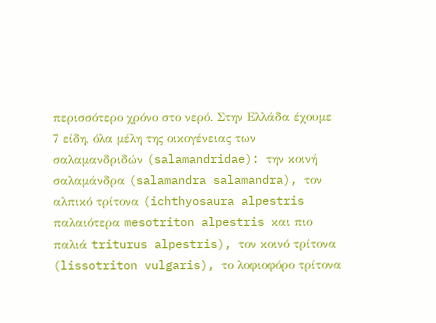περισσότερο χρόνο στο νερό. Στην Ελλάδα έχουμε 7 είδη, όλα μέλη της οικογένειας των σαλαμανδριδών (salamandridae): την κοινή σαλαμάνδρα (salamandra salamandra), τον αλπικό τρίτονα (ichthyosaura alpestris παλαιότερα mesotriton alpestris και πιο παλιά triturus alpestris), τον κοινό τρίτονα (lissotriton vulgaris), το λοφιοφόρο τρίτονα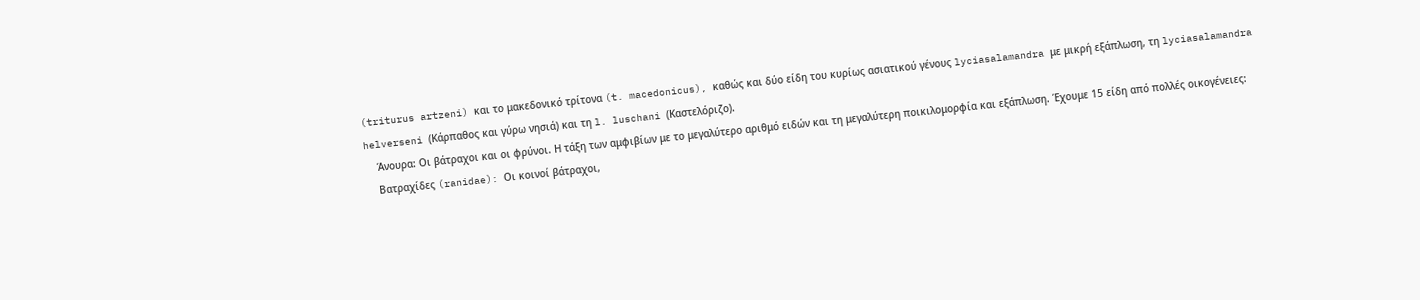(triturus artzeni) και το μακεδονικό τρίτονα (t. macedonicus), καθώς και δύο είδη του κυρίως ασιατικού γένους lyciasalamandra με μικρή εξάπλωση, τη lyciasalamandra helverseni (Κάρπαθος και γύρω νησιά) και τη l. luschani (Καστελόριζο).
    Άνουρα: Οι βάτραχοι και οι φρύνοι. Η τάξη των αμφιβίων με το μεγαλύτερο αριθμό ειδών και τη μεγαλύτερη ποικιλομορφία και εξάπλωση. Έχουμε 15 είδη από πολλές οικογένειες:
    Βατραχίδες (ranidae): Οι κοινοί βάτραχοι,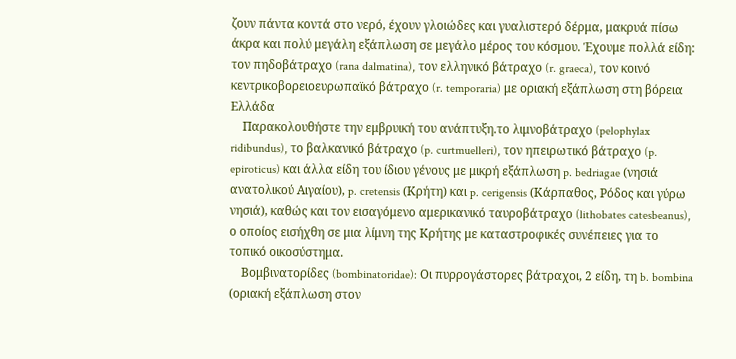ζουν πάντα κοντά στο νερό, έχουν γλοιώδες και γυαλιστερό δέρμα, μακρυά πίσω άκρα και πολύ μεγάλη εξάπλωση σε μεγάλο μέρος του κόσμου. Έχουμε πολλά είδη: τον πηδοβάτραχο (rana dalmatina), τον ελληνικό βάτραχο (r. graeca), τον κοινό κεντρικοβορειοευρωπαϊκό βάτραχο (r. temporaria) με οριακή εξάπλωση στη βόρεια Ελλάδα
    Παρακολουθήστε την εμβρυική του ανάπτυξη.το λιμνοβάτραχο (pelophylax ridibundus), το βαλκανικό βάτραχο (p. curtmuelleri), τον ηπειρωτικό βάτραχο (p. epiroticus) και άλλα είδη του ίδιου γένους με μικρή εξάπλωση p. bedriagae (νησιά ανατολικού Αιγαίου), p. cretensis (Κρήτη) και p. cerigensis (Κάρπαθος, Ρόδος και γύρω νησιά), καθώς και τον εισαγόμενο αμερικανικό ταυροβάτραχο (lithobates catesbeanus), ο οποίος εισήχθη σε μια λίμνη της Κρήτης με καταστροφικές συνέπειες για το τοπικό οικοσύστημα.
    Βομβινατορίδες (bombinatoridae): Οι πυρρογάστορες βάτραχοι, 2 είδη, τη b. bombina (οριακή εξάπλωση στον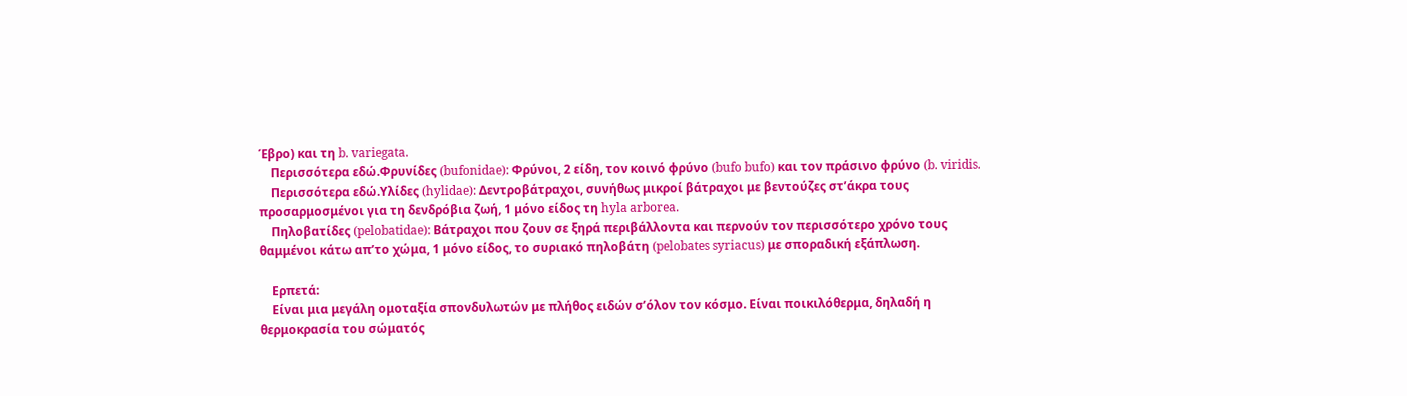Έβρο) και τη b. variegata.
    Περισσότερα εδώ.Φρυνίδες (bufonidae): Φρύνοι, 2 είδη, τον κοινό φρύνο (bufo bufo) και τον πράσινο φρύνο (b. viridis.
    Περισσότερα εδώ.Υλίδες (hylidae): Δεντροβάτραχοι, συνήθως μικροί βάτραχοι με βεντούζες στ’άκρα τους προσαρμοσμένοι για τη δενδρόβια ζωή, 1 μόνο είδος τη hyla arborea.
    Πηλοβατίδες (pelobatidae): Βάτραχοι που ζουν σε ξηρά περιβάλλοντα και περνούν τον περισσότερο χρόνο τους θαμμένοι κάτω απ’το χώμα, 1 μόνο είδος, το συριακό πηλοβάτη (pelobates syriacus) με σποραδική εξάπλωση.

    Ερπετά:
    Είναι μια μεγάλη ομοταξία σπονδυλωτών με πλήθος ειδών σ’όλον τον κόσμο. Είναι ποικιλόθερμα, δηλαδή η θερμοκρασία του σώματός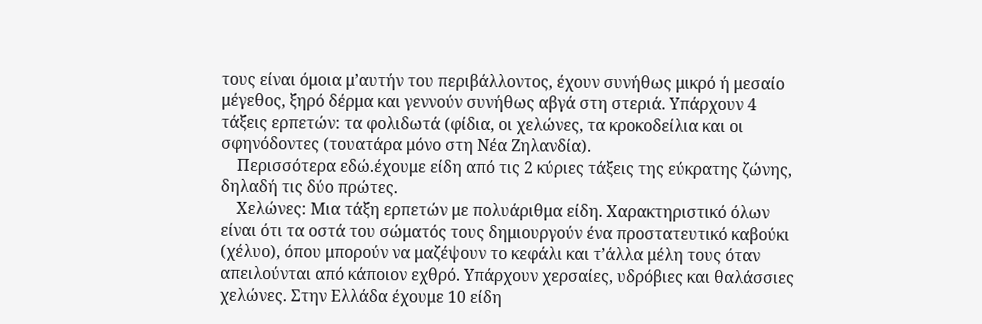τους είναι όμοια μ’αυτήν του περιβάλλοντος, έχουν συνήθως μικρό ή μεσαίο μέγεθος, ξηρό δέρμα και γεννούν συνήθως αβγά στη στεριά. Υπάρχουν 4 τάξεις ερπετών: τα φολιδωτά (φίδια, οι χελώνες, τα κροκοδείλια και οι σφηνόδοντες (τουατάρα μόνο στη Νέα Ζηλανδία).
    Περισσότερα εδώ.έχουμε είδη από τις 2 κύριες τάξεις της εύκρατης ζώνης, δηλαδή τις δύο πρώτες.
    Χελώνες: Μια τάξη ερπετών με πολυάριθμα είδη. Χαρακτηριστικό όλων είναι ότι τα οστά του σώματός τους δημιουργούν ένα προστατευτικό καβούκι (χέλυο), όπου μπορούν να μαζέψουν το κεφάλι και τ’άλλα μέλη τους όταν απειλούνται από κάποιον εχθρό. Υπάρχουν χερσαίες, υδρόβιες και θαλάσσιες χελώνες. Στην Ελλάδα έχουμε 10 είδη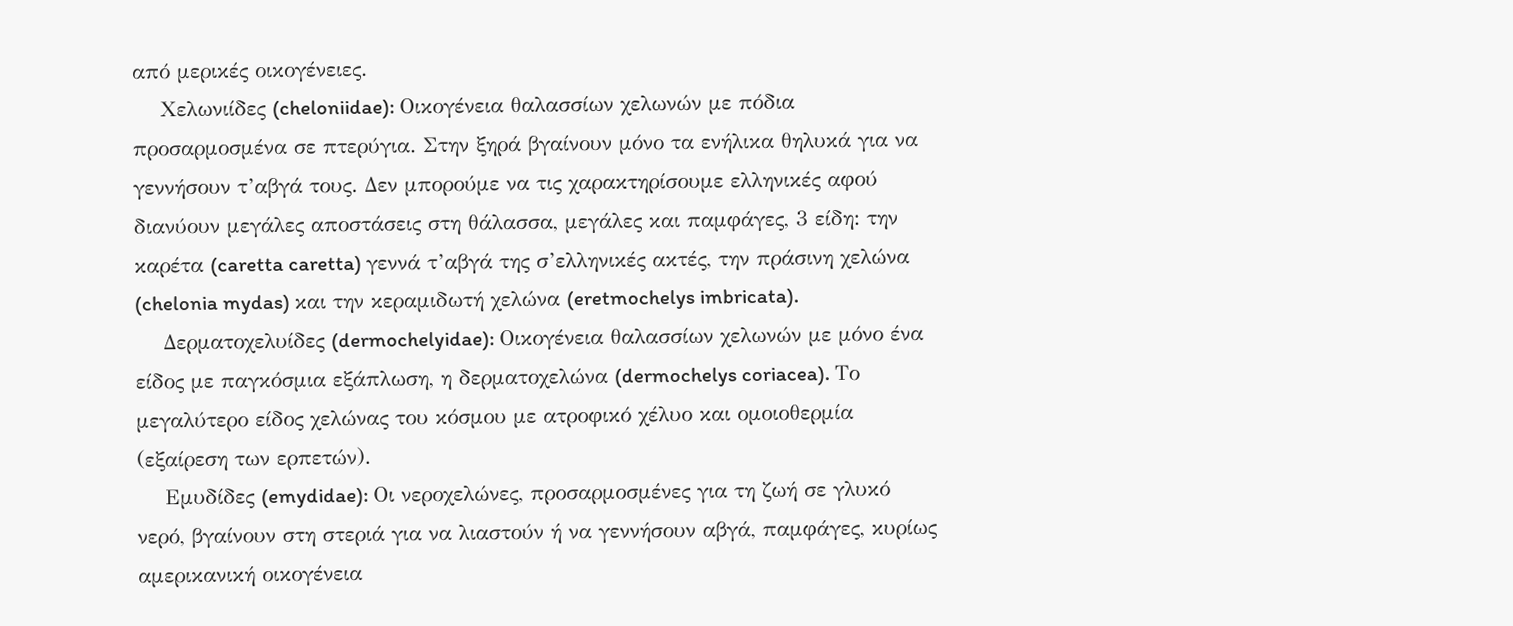από μερικές οικογένειες.
    Χελωνιίδες (cheloniidae): Οικογένεια θαλασσίων χελωνών με πόδια προσαρμοσμένα σε πτερύγια. Στην ξηρά βγαίνουν μόνο τα ενήλικα θηλυκά για να γεννήσουν τ’αβγά τους. Δεν μπορούμε να τις χαρακτηρίσουμε ελληνικές αφού διανύουν μεγάλες αποστάσεις στη θάλασσα, μεγάλες και παμφάγες, 3 είδη: την καρέτα (caretta caretta) γεννά τ’αβγά της σ’ελληνικές ακτές, την πράσινη χελώνα (chelonia mydas) και την κεραμιδωτή χελώνα (eretmochelys imbricata).
    Δερματοχελυίδες (dermochelyidae): Οικογένεια θαλασσίων χελωνών με μόνο ένα είδος με παγκόσμια εξάπλωση, η δερματοχελώνα (dermochelys coriacea). Το μεγαλύτερο είδος χελώνας του κόσμου με ατροφικό χέλυο και ομοιοθερμία (εξαίρεση των ερπετών).
    Εμυδίδες (emydidae): Οι νεροχελώνες, προσαρμοσμένες για τη ζωή σε γλυκό νερό, βγαίνουν στη στεριά για να λιαστούν ή να γεννήσουν αβγά, παμφάγες, κυρίως αμερικανική οικογένεια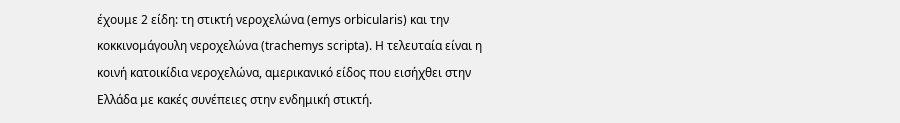έχουμε 2 είδη: τη στικτή νεροχελώνα (emys orbicularis) και την κοκκινομάγουλη νεροχελώνα (trachemys scripta). Η τελευταία είναι η κοινή κατοικίδια νεροχελώνα, αμερικανικό είδος που εισήχθει στην Ελλάδα με κακές συνέπειες στην ενδημική στικτή.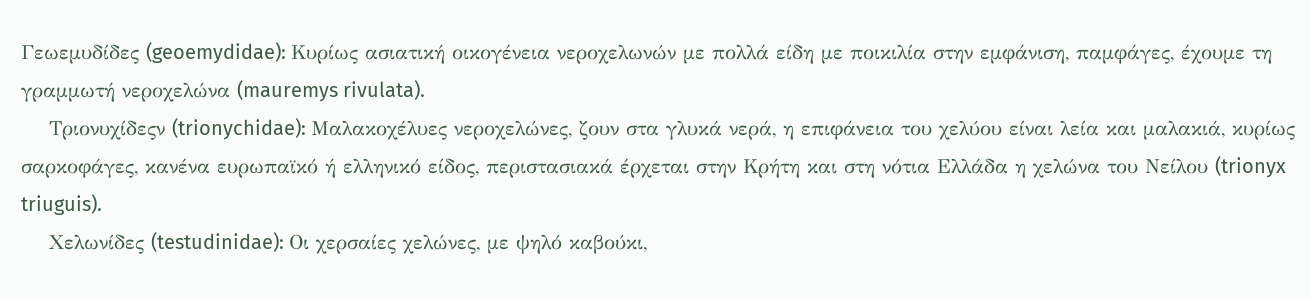Γεωεμυδίδες (geoemydidae): Κυρίως ασιατική οικογένεια νεροχελωνών με πολλά είδη με ποικιλία στην εμφάνιση, παμφάγες, έχουμε τη γραμμωτή νεροχελώνα (mauremys rivulata).
    Τριονυχίδεςν (trionychidae): Μαλακοχέλυες νεροχελώνες, ζουν στα γλυκά νερά, η επιφάνεια του χελύου είναι λεία και μαλακιά, κυρίως σαρκοφάγες, κανένα ευρωπαϊκό ή ελληνικό είδος, περιστασιακά έρχεται στην Κρήτη και στη νότια Ελλάδα η χελώνα του Νείλου (trionyx triuguis).
    Χελωνίδες (testudinidae): Οι χερσαίες χελώνες, με ψηλό καβούκι,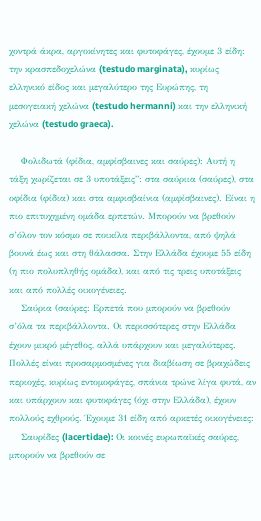χοντρά άκρα, αργοκίνητες και φυτοφάγες, έχουμε 3 είδη: την κρασπεδοχελώνα (testudo marginata), κυρίως ελληνικό είδος και μεγαλύτερο της Ευρώπης, τη μεσογειακή χελώνα (testudo hermanni) και την ελληνική χελώνα (testudo graeca).

    Φολιδωτά (φίδια, αμφίσβαινες και σαύρες): Αυτή η τάξη χωρίζεται σε 3 υποτάξεις”: στα σαύριια (σαύρες), στα οφίδια (φίδια) και στα αμφισβαίνια (αμφίσβαινες). Είναι η πιο επιτυχημένη ομάδα ερπετών. Μπορούν να βρεθούν σ’όλον τον κόσμο σε ποικίλα περιβάλλοντα, από ψηλά βουνά έως και στη θάλασσα. Στην Ελλάδα έχουμε 55 είδη (η πιο πολυπληθής ομάδα), και από τις τρεις υποτάξεις και από πολλές οικογένειες.
    Σαύρια (σαύρες: Ερπετά που μπορούν να βρεθούν σ’όλα τα περιβάλλοντα. Οι περισσότερες στην Ελλάδα έχουν μικρό μέγεθος, αλλά υπάρχουν και μεγαλύτερες. Πολλές είναι προσαρμοσμένες για διαβίωση σε βραχώδεις περιοχές, κυρίως εντομοφάγες, σπάνια τρώνε λίγα φυτά, αν και υπάρχουν και φυτοφάγες (όχι στην Ελλάδα), έχουν πολλούς εχθρούς. Έχουμε 31 είδη από αρκετές οικογένειες:
    Σαυρίδες (lacertidae): Οι κοινές ευρωπαϊκές σαύρες, μπορούν να βρεθούν σε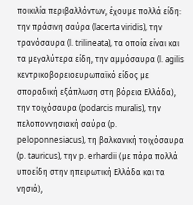ποικιλία περιβαλλόντων, έχουμε πολλά είδη: την πράσινη σαύρα (lacerta viridis), την τρανόσαυρα (l. trilineata), τα οποία είναι και τα μεγαλύτερα είδη, την αμμόσαυρα (l. agilis κεντρικοβορειοευρωπαϊκό είδος με σποραδική εξάπλωση στη βόρεια Ελλάδα), την τοιχόσαυρα (podarcis muralis), την πελοποννησιακή σαύρα (p. peloponnesiacus), τη βαλκανική τοιχόσαυρα (p. tauricus), την p. erhardii (με πάρα πολλά υποείδη στην ηπειρωτική Ελλάδα και τα νησιά),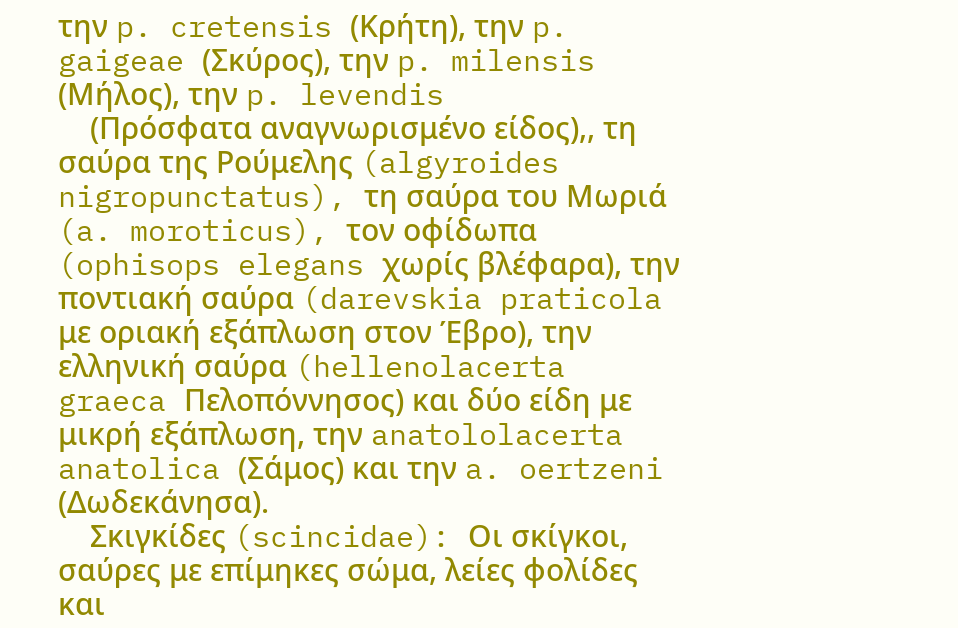την p. cretensis (Κρήτη), την p. gaigeae (Σκύρος), την p. milensis (Μήλος), την p. levendis
    (Πρόσφατα αναγνωρισμένο είδος),, τη σαύρα της Ρούμελης (algyroides nigropunctatus), τη σαύρα του Μωριά (a. moroticus), τον οφίδωπα (ophisops elegans χωρίς βλέφαρα), την ποντιακή σαύρα (darevskia praticola με οριακή εξάπλωση στον Έβρο), την ελληνική σαύρα (hellenolacerta graeca Πελοπόννησος) και δύο είδη με μικρή εξάπλωση, την anatololacerta anatolica (Σάμος) και την a. oertzeni (Δωδεκάνησα).
    Σκιγκίδες (scincidae): Οι σκίγκοι, σαύρες με επίμηκες σώμα, λείες φολίδες και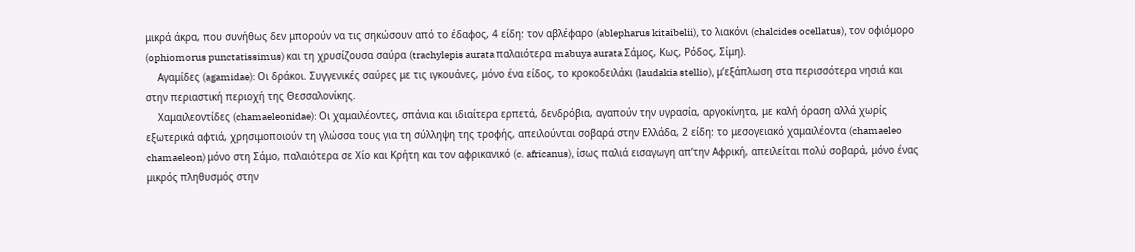μικρά άκρα, που συνήθως δεν μπορούν να τις σηκώσουν από το έδαφος, 4 είδη: τον αβλέφαρο (ablepharus kitaibelii), το λιακόνι (chalcides ocellatus), τον οφιόμορο (ophiomorus punctatissimus) και τη χρυσίζουσα σαύρα (trachylepis aurata παλαιότερα mabuya aurata Σάμος, Κως, Ρόδος, Σίμη).
    Αγαμίδες (agamidae): Οι δράκοι. Συγγενικές σαύρες με τις ιγκουάνες, μόνο ένα είδος, το κροκοδειλάκι (laudakia stellio), μ’εξάπλωση στα περισσότερα νησιά και στην περιαστική περιοχή της Θεσσαλονίκης.
    Χαμαιλεοντίδες (chamaeleonidae): Οι χαμαιλέοντες, σπάνια και ιδιαίτερα ερπετά, δενδρόβια, αγαπούν την υγρασία, αργοκίνητα, με καλή όραση αλλά χωρίς εξωτερικά αφτιά, χρησιμοποιούν τη γλώσσα τους για τη σύλληψη της τροφής, απειλούνται σοβαρά στην Ελλάδα, 2 είδη: το μεσογειακό χαμαιλέοντα (chamaeleo chamaeleon) μόνο στη Σάμο, παλαιότερα σε Χίο και Κρήτη και τον αφρικανικό (c. africanus), ίσως παλιά εισαγωγη απ’την Αφρική, απειλείται πολύ σοβαρά, μόνο ένας μικρός πληθυσμός στην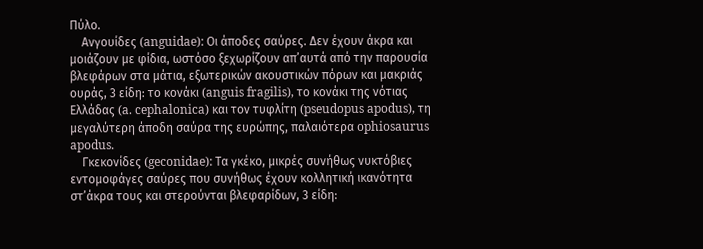Πύλο.
    Ανγουίδες (anguidae): Οι άποδες σαύρες. Δεν έχουν άκρα και μοιάζουν με φίδια, ωστόσο ξεχωρίζουν απ’αυτά από την παρουσία βλεφάρων στα μάτια, εξωτερικών ακουστικών πόρων και μακριάς ουράς, 3 είδη: το κονάκι (anguis fragilis), το κονάκι της νότιας Ελλάδας (a. cephalonica) και τον τυφλίτη (pseudopus apodus), τη μεγαλύτερη άποδη σαύρα της ευρώπης, παλαιότερα ophiosaurus apodus.
    Γκεκονίδες (geconidae): Τα γκέκο, μικρές συνήθως νυκτόβιες εντομοφάγες σαύρες που συνήθως έχουν κολλητική ικανότητα στ’άκρα τους και στερούνται βλεφαρίδων, 3 είδη: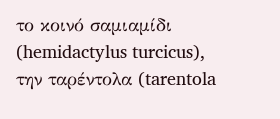το κοινό σαμιαμίδι (hemidactylus turcicus), την ταρέντολα (tarentola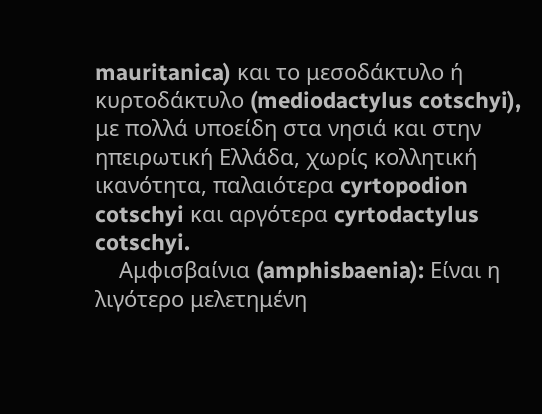mauritanica) και το μεσοδάκτυλο ή κυρτοδάκτυλο (mediodactylus cotschyi), με πολλά υποείδη στα νησιά και στην ηπειρωτική Ελλάδα, χωρίς κολλητική ικανότητα, παλαιότερα cyrtopodion cotschyi και αργότερα cyrtodactylus cotschyi.
    Αμφισβαίνια (amphisbaenia): Είναι η λιγότερο μελετημένη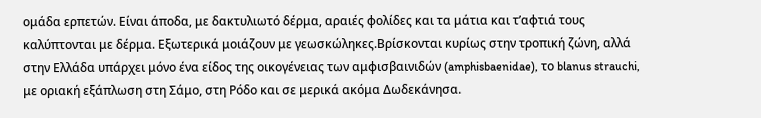ομάδα ερπετών. Είναι άποδα, με δακτυλιωτό δέρμα, αραιές φολίδες και τα μάτια και τ’αφτιά τους καλύπτονται με δέρμα. Εξωτερικά μοιάζουν με γεωσκώληκες.Βρίσκονται κυρίως στην τροπική ζώνη, αλλά στην Ελλάδα υπάρχει μόνο ένα είδος της οικογένειας των αμφισβαινιδών (amphisbaenidae), το blanus strauchi, με οριακή εξάπλωση στη Σάμο, στη Ρόδο και σε μερικά ακόμα Δωδεκάνησα.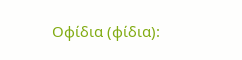Οφίδια (φίδια):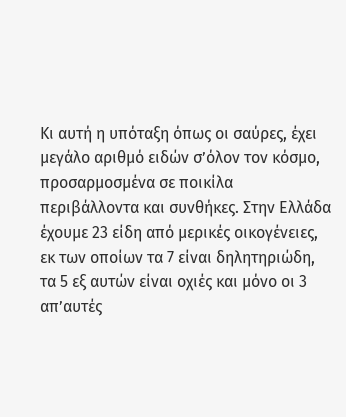Κι αυτή η υπόταξη όπως οι σαύρες, έχει μεγάλο αριθμό ειδών σ’όλον τον κόσμο, προσαρμοσμένα σε ποικίλα περιβάλλοντα και συνθήκες. Στην Ελλάδα έχουμε 23 είδη από μερικές οικογένειες, εκ των οποίων τα 7 είναι δηλητηριώδη, τα 5 εξ αυτών είναι οχιές και μόνο οι 3 απ’αυτές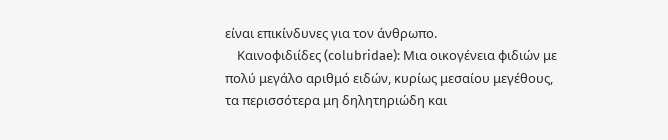είναι επικίνδυνες για τον άνθρωπο.
    Καινοφιδιίδες (colubridae): Μια οικογένεια φιδιών με πολύ μεγάλο αριθμό ειδών, κυρίως μεσαίου μεγέθους, τα περισσότερα μη δηλητηριώδη και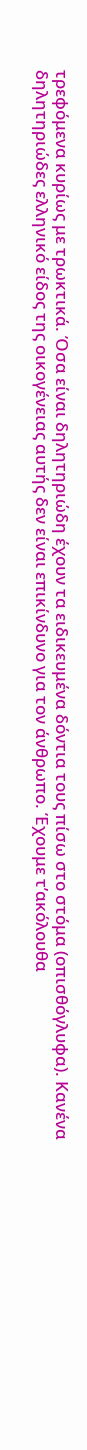τρεφόμενα κυρίως με τρωκτικά. Όσα είναι δηλητηριώδη έχουν τα ειδικευμένα δόντια τους πίσω στο στόμα (οπισθόγλυφα). Κανένα δηλητηριώδες ελληνικό είδος της οικογένειας αυτής δεν είναι επικίνδυνο για τον άνθρωπο. Έχουμε τ’ακόλουθα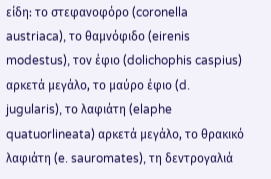είδη: το στεφανοφόρο (coronella austriaca), το θαμνόφιδο (eirenis modestus), τον έφιο (dolichophis caspius) αρκετά μεγάλο, το μαύρο έφιο (d. jugularis), το λαφιάτη (elaphe quatuorlineata) αρκετά μεγάλο, το θρακικό λαφιάτη (e. sauromates), τη δεντρογαλιά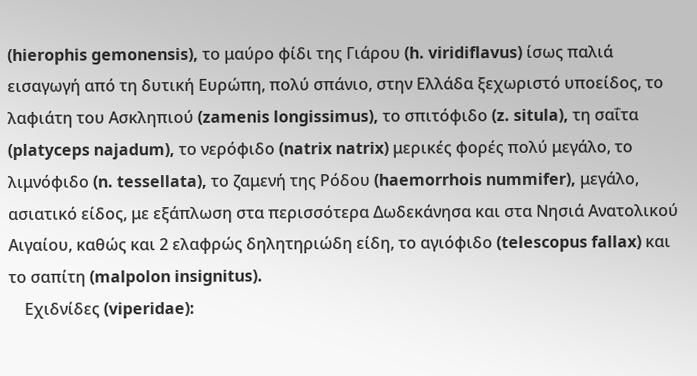(hierophis gemonensis), το μαύρο φίδι της Γιάρου (h. viridiflavus) ίσως παλιά εισαγωγή από τη δυτική Ευρώπη, πολύ σπάνιο, στην Ελλάδα ξεχωριστό υποείδος, το λαφιάτη του Ασκληπιού (zamenis longissimus), το σπιτόφιδο (z. situla), τη σαΐτα (platyceps najadum), το νερόφιδο (natrix natrix) μερικές φορές πολύ μεγάλο, το λιμνόφιδο (n. tessellata), το ζαμενή της Ρόδου (haemorrhois nummifer), μεγάλο, ασιατικό είδος, με εξάπλωση στα περισσότερα Δωδεκάνησα και στα Νησιά Ανατολικού Αιγαίου, καθώς και 2 ελαφρώς δηλητηριώδη είδη, το αγιόφιδο (telescopus fallax) και το σαπίτη (malpolon insignitus).
    Εχιδνίδες (viperidae):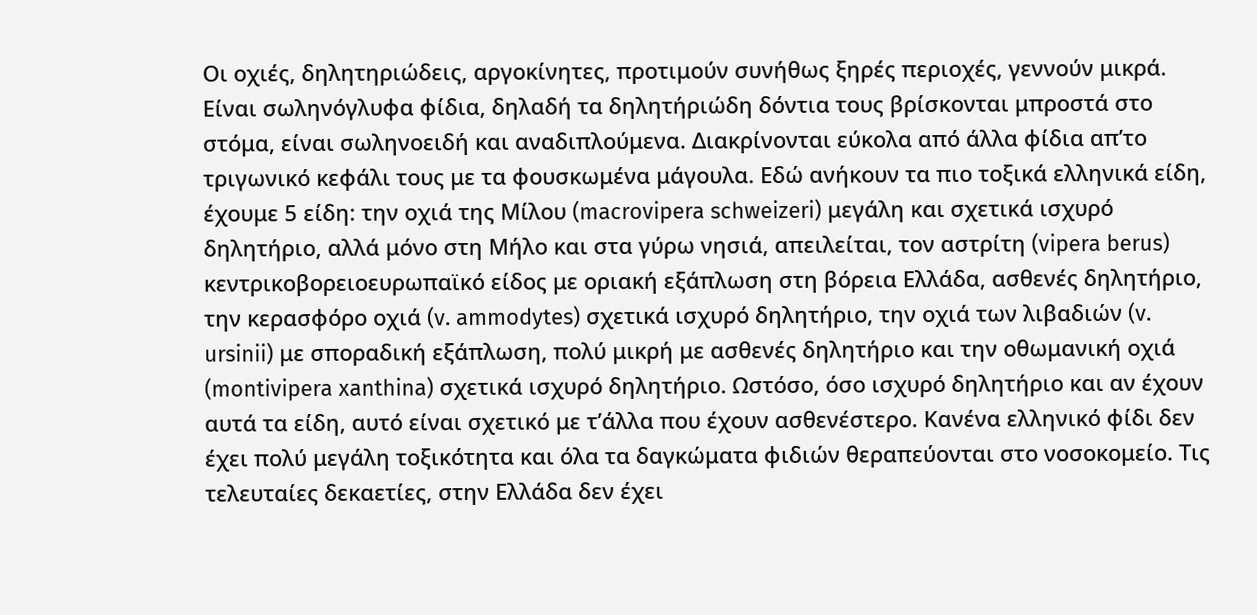Οι οχιές, δηλητηριώδεις, αργοκίνητες, προτιμούν συνήθως ξηρές περιοχές, γεννούν μικρά. Είναι σωληνόγλυφα φίδια, δηλαδή τα δηλητήριώδη δόντια τους βρίσκονται μπροστά στο στόμα, είναι σωληνοειδή και αναδιπλούμενα. Διακρίνονται εύκολα από άλλα φίδια απ’το τριγωνικό κεφάλι τους με τα φουσκωμένα μάγουλα. Εδώ ανήκουν τα πιο τοξικά ελληνικά είδη, έχουμε 5 είδη: την οχιά της Μίλου (macrovipera schweizeri) μεγάλη και σχετικά ισχυρό δηλητήριο, αλλά μόνο στη Μήλο και στα γύρω νησιά, απειλείται, τον αστρίτη (vipera berus) κεντρικοβορειοευρωπαϊκό είδος με οριακή εξάπλωση στη βόρεια Ελλάδα, ασθενές δηλητήριο, την κερασφόρο οχιά (v. ammodytes) σχετικά ισχυρό δηλητήριο, την οχιά των λιβαδιών (v. ursinii) με σποραδική εξάπλωση, πολύ μικρή με ασθενές δηλητήριο και την οθωμανική οχιά (montivipera xanthina) σχετικά ισχυρό δηλητήριο. Ωστόσο, όσο ισχυρό δηλητήριο και αν έχουν αυτά τα είδη, αυτό είναι σχετικό με τ’άλλα που έχουν ασθενέστερο. Κανένα ελληνικό φίδι δεν έχει πολύ μεγάλη τοξικότητα και όλα τα δαγκώματα φιδιών θεραπεύονται στο νοσοκομείο. Τις τελευταίες δεκαετίες, στην Ελλάδα δεν έχει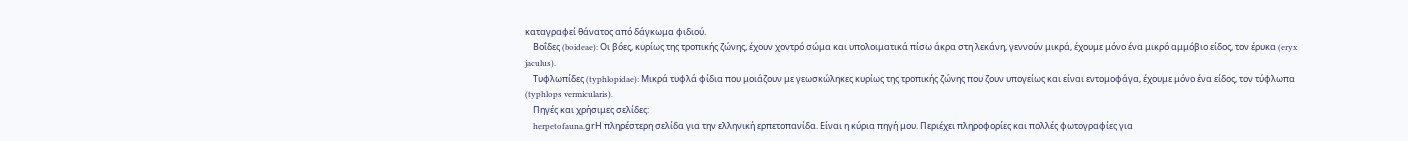καταγραφεί θάνατος από δάγκωμα φιδιού.
    Βοΐδες (boideae): Οι βόες, κυρίως της τροπικής ζώνης, έχουν χοντρό σώμα και υπολοιματικά πίσω άκρα στη λεκάνη, γεννούν μικρά, έχουμε μόνο ένα μικρό αμμόβιο είδος, τον έρυκα (eryx jaculus).
    Τυφλωπίδες (typhlopidae): Μικρά τυφλά φίδια που μοιάζουν με γεωσκώληκες κυρίως της τροπικής ζώνης που ζουν υπογείως και είναι εντομοφάγα, έχουμε μόνο ένα είδος, τον τύφλωπα (typhlops vermicularis).
    Πηγές και χρήσιμες σελίδες:
    herpetofauna.grΗ πληρέστερη σελίδα για την ελληνική ερπετοπανίδα. Είναι η κύρια πηγή μου. Περιέχει πληροφορίες και πολλές φωτογραφίες για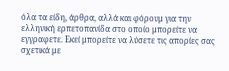όλα τα είδη, άρθρα, αλλά και φόρουμ για την ελληνική ερπετοπανίδα στο οποίο μπορείτε να εγγραφετε. Εκεί μπορείτε να λύσετε τις απορίες σας σχετικά με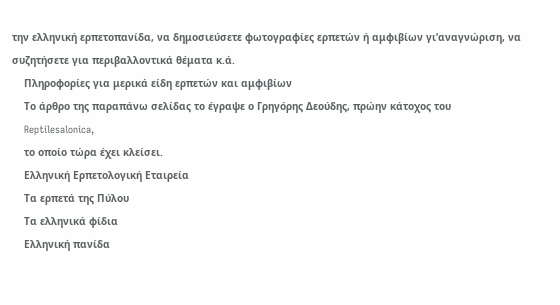την ελληνική ερπετοπανίδα, να δημοσιεύσετε φωτογραφίες ερπετών ή αμφιβίων γι’αναγνώριση, να συζητήσετε για περιβαλλοντικά θέματα κ.ά.
    Πληροφορίες για μερικά είδη ερπετών και αμφιβίων
    Το άρθρο της παραπάνω σελίδας το έγραψε ο Γρηγόρης Δεούδης, πρώην κάτοχος του
    Reptilesalonica,
    το οποίο τώρα έχει κλείσει.
    Ελληνική Ερπετολογική Εταιρεία
    Τα ερπετά της Πύλου
    Τα ελληνικά φίδια
    Ελληνική πανίδα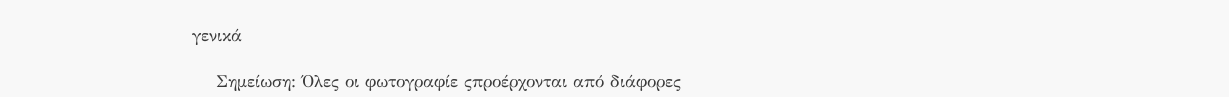γενικά

    Σημείωση: Όλες οι φωτογραφίε ςπροέρχονται από διάφορες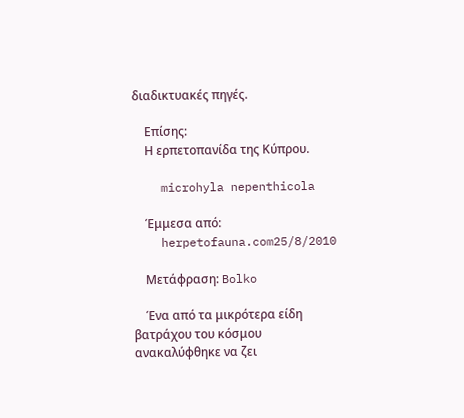διαδικτυακές πηγές.

    Επίσης:
    Η ερπετοπανίδα της Κύπρου.

    microhyla nepenthicola

    Έμμεσα από:
    herpetofauna.com25/8/2010

    Μετάφραση: Bolko

    Ένα από τα μικρότερα είδη βατράχου του κόσμου ανακαλύφθηκε να ζει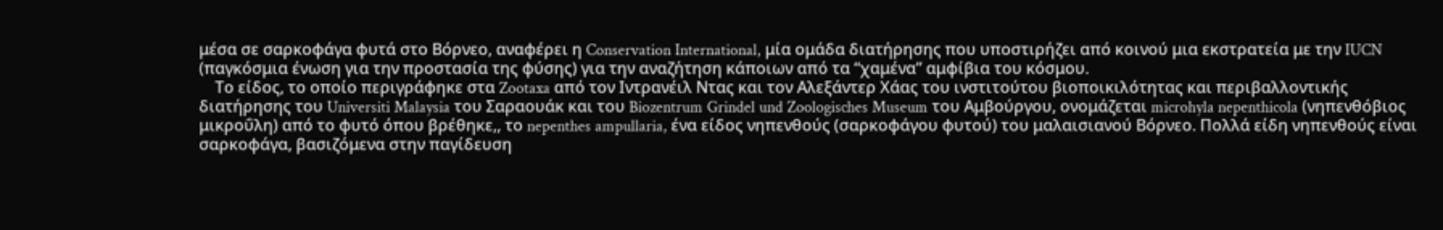μέσα σε σαρκοφάγα φυτά στο Βόρνεο, αναφέρει η Conservation International, μία ομάδα διατήρησης που υποστιρήζει από κοινού μια εκστρατεία με την IUCN (παγκόσμια ένωση για την προστασία της φύσης) για την αναζήτηση κάποιων από τα “χαμένα” αμφίβια του κόσμου.
    Το είδος, το οποίο περιγράφηκε στα Zootaxa από τον Ιντρανέιλ Ντας και τον Αλεξάντερ Χάας του ινστιτούτου βιοποικιλότητας και περιβαλλοντικής διατήρησης του Universiti Malaysia του Σαραουάκ και του Biozentrum Grindel und Zoologisches Museum του Αμβούργου, ονομάζεται microhyla nepenthicola (νηπενθόβιος μικροΰλη) από το φυτό όπου βρέθηκε,, το nepenthes ampullaria, ένα είδος νηπενθούς (σαρκοφάγου φυτού) του μαλαισιανού Βόρνεο. Πολλά είδη νηπενθούς είναι σαρκοφάγα, βασιζόμενα στην παγίδευση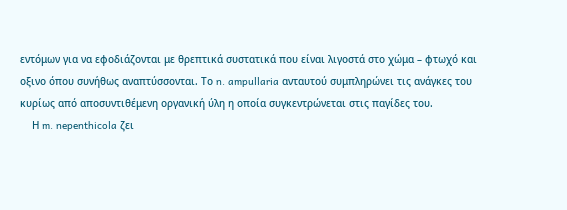εντόμων για να εφοδιάζονται με θρεπτικά συστατικά που είναι λιγοστά στο χώμα – φτωχό και οξινο όπου συνήθως αναπτύσσονται. Το n. ampullaria ανταυτού συμπληρώνει τις ανάγκες του κυρίως από αποσυντιθέμενη οργανική ύλη η οποία συγκεντρώνεται στις παγίδες του.
    Η m. nepenthicola ζει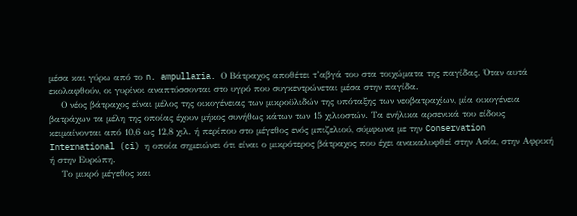μέσα και γύρω από το n. ampullaria. Ο Βάτραχος αποθέτει τ’αβγά του στα τοιχώματα της παγίδας. Όταν αυτά εκολαφθούν, οι γυρίνοι αναπτύσσονται στο υγρό που συγκεντρώνεται μέσα στην παγίδα.
    Ο νέος βάτραχος είναι μέλος της οικογένειας των μικροϋλιδών της υπόταξης των νεοβατραχίων, μία οικογένεια βατράχων τα μέλη της οποίας έχουν μήκος συνήθως κάτων των 15 χιλιοστών. Τα ενήλικα αρσενικά του είδους κειμαίνονται από 10,6 ως 12,8 χιλ. ή περίπου στο μέγεθος ενός μπιζελιού, σύμφωνα με την Conservation International (ci) η οποία σημειώνει ότι είναι ο μικρότερος βάτραχος που έχει ανακαλυφθεί στην Ασία, στην Αφρική ή στην Ευρώπη.
    Το μικρό μέγεθος και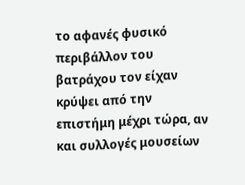το αφανές φυσικό περιβάλλον του βατράχου τον είχαν κρύψει από την επιστήμη μέχρι τώρα, αν και συλλογές μουσείων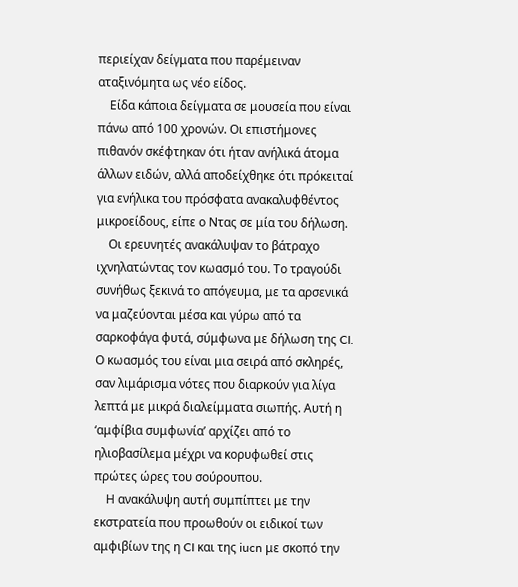περιείχαν δείγματα που παρέμειναν αταξινόμητα ως νέο είδος.
    Είδα κάποια δείγματα σε μουσεία που είναι πάνω από 100 χρονών. Οι επιστήμονες πιθανόν σκέφτηκαν ότι ήταν ανήλικά άτομα άλλων ειδών, αλλά αποδείχθηκε ότι πρόκειταί για ενήλικα του πρόσφατα ανακαλυφθέντος μικροείδους, είπε ο Ντας σε μία του δήλωση.
    Οι ερευνητές ανακάλυψαν το βάτραχο ιχνηλατώντας τον κωασμό του. Το τραγούδι συνήθως ξεκινά το απόγευμα, με τα αρσενικά να μαζεύονται μέσα και γύρω από τα σαρκοφάγα φυτά, σύμφωνα με δήλωση της CI. Ο κωασμός του είναι μια σειρά από σκληρές, σαν λιμάρισμα νότες που διαρκούν για λίγα λεπτά με μικρά διαλείμματα σιωπής. Αυτή η ‘αμφίβια συμφωνία’ αρχίζει από το ηλιοβασίλεμα μέχρι να κορυφωθεί στις πρώτες ώρες του σούρουπου.
    Η ανακάλυψη αυτή συμπίπτει με την εκστρατεία που προωθούν οι ειδικοί των αμφιβίων της η CI και της iucn με σκοπό την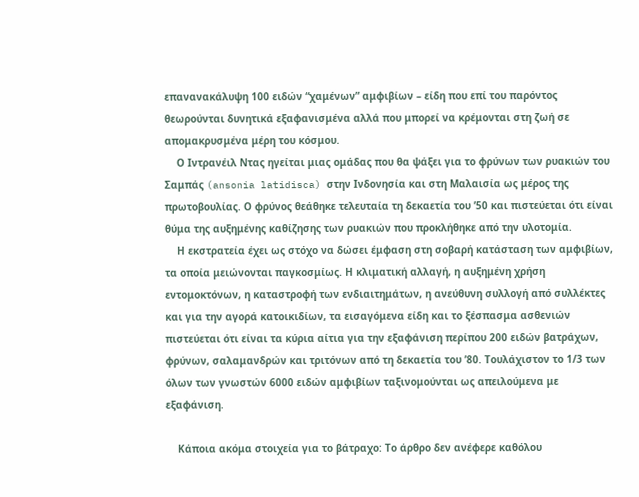επανανακάλυψη 100 ειδών “χαμένων” αμφιβίων – είδη που επί του παρόντος θεωρούνται δυνητικά εξαφανισμένα αλλά που μπορεί να κρέμονται στη ζωή σε απομακρυσμένα μέρη του κόσμου.
    Ο Ιντρανέιλ Ντας ηγείται μιας ομάδας που θα ψάξει για το φρύνων των ρυακιών του Σαμπάς (ansonia latidisca) στην Ινδονησία και στη Μαλαισία ως μέρος της πρωτοβουλίας. Ο φρύνος θεάθηκε τελευταία τη δεκαετία του ’50 και πιστεύεται ότι είναι θύμα της αυξημένης καθίζησης των ρυακιών που προκλήθηκε από την υλοτομία.
    Η εκστρατεία έχει ως στόχο να δώσει έμφαση στη σοβαρή κατάσταση των αμφιβίων, τα οποία μειώνονται παγκοσμίως. Η κλιματική αλλαγή, η αυξημένη χρήση εντομοκτόνων, η καταστροφή των ενδιαιτημάτων, η ανεύθυνη συλλογή από συλλέκτες και για την αγορά κατοικιδίων, τα εισαγόμενα είδη και το ξέσπασμα ασθενιών πιστεύεται ότι είναι τα κύρια αίτια για την εξαφάνιση περίπου 200 ειδών βατράχων, φρύνων, σαλαμανδρών και τριτόνων από τη δεκαετία του ’80. Τουλάχιστον το 1/3 των όλων των γνωστών 6000 ειδών αμφιβίων ταξινομούνται ως απειλούμενα με εξαφάνιση.

    Κάποια ακόμα στοιχεία για το βάτραχο: Το άρθρο δεν ανέφερε καθόλου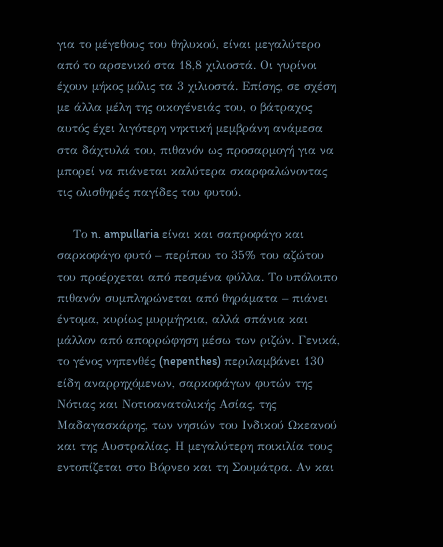για το μέγεθους του θηλυκού, είναι μεγαλύτερο από το αρσενικό στα 18,8 χιλιοστά. Οι γυρίνοι έχουν μήκος μόλις τα 3 χιλιοστά. Επίσης, σε σχέση με άλλα μέλη της οικογένειάς του, ο βάτραχος αυτός έχει λιγότερη νηκτική μεμβράνη ανάμεσα στα δάχτυλά του, πιθανόν ως προσαρμογή για να μπορεί να πιάνεται καλύτερα σκαρφαλώνοντας τις ολισθηρές παγίδες του φυτού.

    Το n. ampullaria είναι και σαπροφάγο και σαρκοφάγο φυτό – περίπου το 35% του αζώτου του προέρχεται από πεσμένα φύλλα. Το υπόλοιπο πιθανόν συμπληρώνεται από θηράματα – πιάνει έντομα, κυρίως μυρμήγκια, αλλά σπάνια και μάλλον από απορρώφηση μέσω των ριζών. Γενικά, το γένος νηπενθές (nepenthes) περιλαμβάνει 130 είδη αναρρηχόμενων, σαρκοφάγων φυτών της Νότιας και Νοτιοανατολικής Ασίας, της Μαδαγασκάρης, των νησιών του Ινδικού Ωκεανού και της Αυστραλίας. Η μεγαλύτερη ποικιλία τους εντοπίζεται στο Βόρνεο και τη Σουμάτρα. Αν και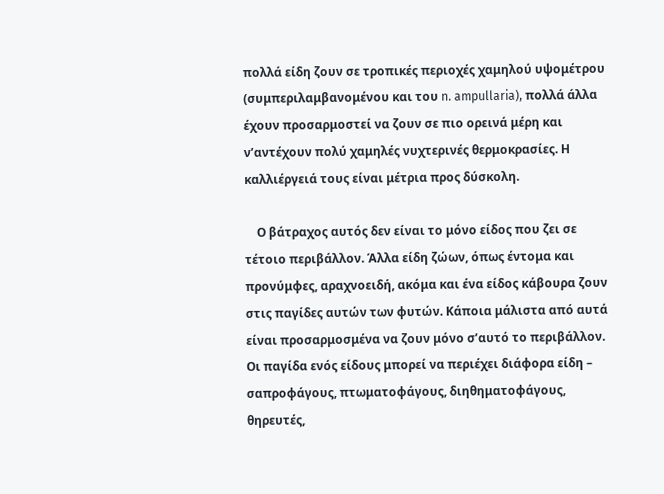πολλά είδη ζουν σε τροπικές περιοχές χαμηλού υψομέτρου (συμπεριλαμβανομένου και του n. ampullaria), πολλά άλλα έχουν προσαρμοστεί να ζουν σε πιο ορεινά μέρη και ν’αντέχουν πολύ χαμηλές νυχτερινές θερμοκρασίες. Η καλλιέργειά τους είναι μέτρια προς δύσκολη.

    Ο βάτραχος αυτός δεν είναι το μόνο είδος που ζει σε τέτοιο περιβάλλον. Άλλα είδη ζώων, όπως έντομα και προνύμφες, αραχνοειδή, ακόμα και ένα είδος κάβουρα ζουν στις παγίδες αυτών των φυτών. Κάποια μάλιστα από αυτά είναι προσαρμοσμένα να ζουν μόνο σ’αυτό το περιβάλλον. Οι παγίδα ενός είδους μπορεί να περιέχει διάφορα είδη – σαπροφάγους, πτωματοφάγους, διηθηματοφάγους, θηρευτές,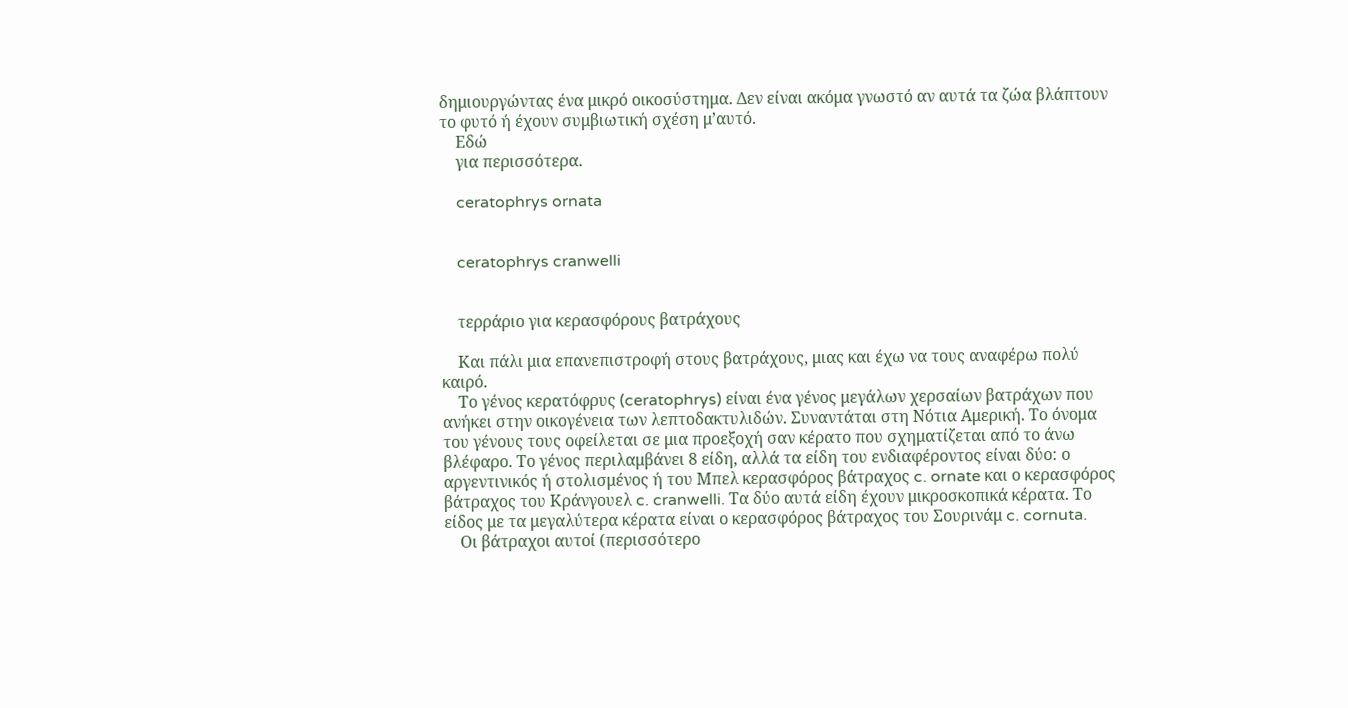δημιουργώντας ένα μικρό οικοσύστημα. Δεν είναι ακόμα γνωστό αν αυτά τα ζώα βλάπτουν το φυτό ή έχουν συμβιωτική σχέση μ’αυτό.
    Εδώ
    για περισσότερα.

    ceratophrys ornata


    ceratophrys cranwelli


    τερράριο για κερασφόρους βατράχους

    Και πάλι μια επανεπιστροφή στους βατράχους, μιας και έχω να τους αναφέρω πολύ καιρό.
    Το γένος κερατόφρυς (ceratophrys) είναι ένα γένος μεγάλων χερσαίων βατράχων που ανήκει στην οικογένεια των λεπτοδακτυλιδών. Συναντάται στη Νότια Αμερική. Το όνομα του γένους τους οφείλεται σε μια προεξοχή σαν κέρατο που σχηματίζεται από το άνω βλέφαρο. Το γένος περιλαμβάνει 8 είδη, αλλά τα είδη του ενδιαφέροντος είναι δύο: ο αργεντινικός ή στολισμένος ή του Μπελ κερασφόρος βάτραχος c. ornate και ο κερασφόρος βάτραχος του Κράνγουελ c. cranwelli. Τα δύο αυτά είδη έχουν μικροσκοπικά κέρατα. Το είδος με τα μεγαλύτερα κέρατα είναι ο κερασφόρος βάτραχος του Σουρινάμ c. cornuta.
    Οι βάτραχοι αυτοί (περισσότερο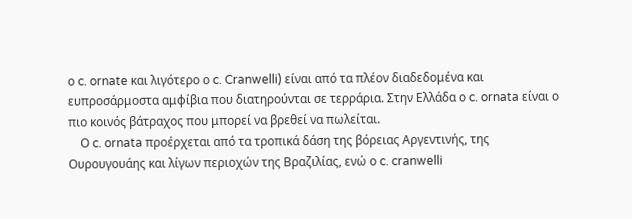ο c. ornate και λιγότερο ο c. Cranwelli) είναι από τα πλέον διαδεδομένα και ευπροσάρμοστα αμφίβια που διατηρούνται σε τερράρια. Στην Ελλάδα ο c. ornata είναι ο πιο κοινός βάτραχος που μπορεί να βρεθεί να πωλείται.
    Ο c. ornata προέρχεται από τα τροπικά δάση της βόρειας Αργεντινής, της Ουρουγουάης και λίγων περιοχών της Βραζιλίας, ενώ ο c. cranwelli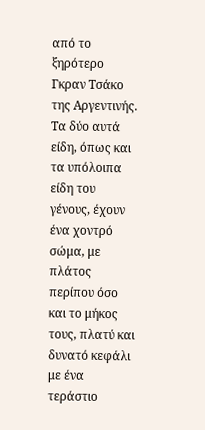από το ξηρότερο Γκραν Τσάκο της Αργεντινής. Τα δύο αυτά είδη, όπως και τα υπόλοιπα είδη του γένους, έχουν ένα χοντρό σώμα, με πλάτος περίπου όσο και το μήκος τους, πλατύ και δυνατό κεφάλι με ένα τεράστιο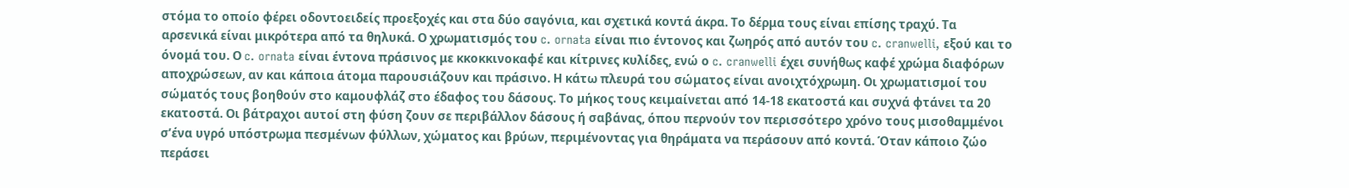στόμα το οποίο φέρει οδοντοειδείς προεξοχές και στα δύο σαγόνια, και σχετικά κοντά άκρα. Το δέρμα τους είναι επίσης τραχύ. Τα αρσενικά είναι μικρότερα από τα θηλυκά. Ο χρωματισμός του c. ornata είναι πιο έντονος και ζωηρός από αυτόν του c. cranwelli, εξού και το όνομά του. Ο c. ornata είναι έντονα πράσινος με κκοκκινοκαφέ και κίτρινες κυλίδες, ενώ ο c. cranwelli έχει συνήθως καφέ χρώμα διαφόρων αποχρώσεων, αν και κάποια άτομα παρουσιάζουν και πράσινο. Η κάτω πλευρά του σώματος είναι ανοιχτόχρωμη. Οι χρωματισμοί του σώματός τους βοηθούν στο καμουφλάζ στο έδαφος του δάσους. Το μήκος τους κειμαίνεται από 14-18 εκατοστά και συχνά φτάνει τα 20 εκατοστά. Οι βάτραχοι αυτοί στη φύση ζουν σε περιβάλλον δάσους ή σαβάνας, όπου περνούν τον περισσότερο χρόνο τους μισοθαμμένοι σ’ένα υγρό υπόστρωμα πεσμένων φύλλων, χώματος και βρύων, περιμένοντας για θηράματα να περάσουν από κοντά. Όταν κάποιο ζώο περάσει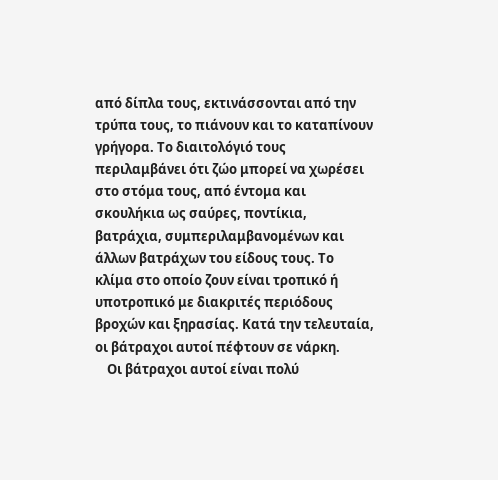από δίπλα τους, εκτινάσσονται από την τρύπα τους, το πιάνουν και το καταπίνουν γρήγορα. Το διαιτολόγιό τους περιλαμβάνει ότι ζώο μπορεί να χωρέσει στο στόμα τους, από έντομα και σκουλήκια ως σαύρες, ποντίκια, βατράχια, συμπεριλαμβανομένων και άλλων βατράχων του είδους τους. Το κλίμα στο οποίο ζουν είναι τροπικό ή υποτροπικό με διακριτές περιόδους βροχών και ξηρασίας. Κατά την τελευταία, οι βάτραχοι αυτοί πέφτουν σε νάρκη.
    Οι βάτραχοι αυτοί είναι πολύ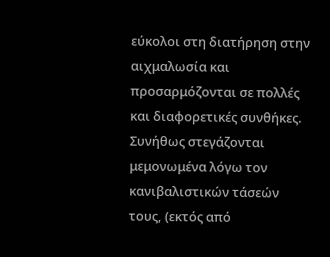εύκολοι στη διατήρηση στην αιχμαλωσία και προσαρμόζονται σε πολλές και διαφορετικές συνθήκες. Συνήθως στεγάζονται μεμονωμένα λόγω τον κανιβαλιστικών τάσεών τους, (εκτός από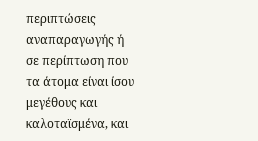περιπτώσεις αναπαραγωγής ή σε περίπτωση που τα άτομα είναι ίσου μεγέθους και καλοταϊσμένα, και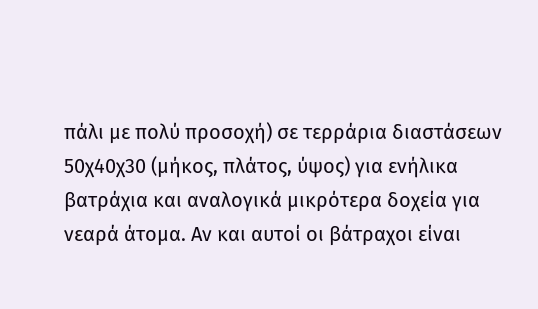πάλι με πολύ προσοχή) σε τερράρια διαστάσεων 50χ40χ30 (μήκος, πλάτος, ύψος) για ενήλικα βατράχια και αναλογικά μικρότερα δοχεία για νεαρά άτομα. Αν και αυτοί οι βάτραχοι είναι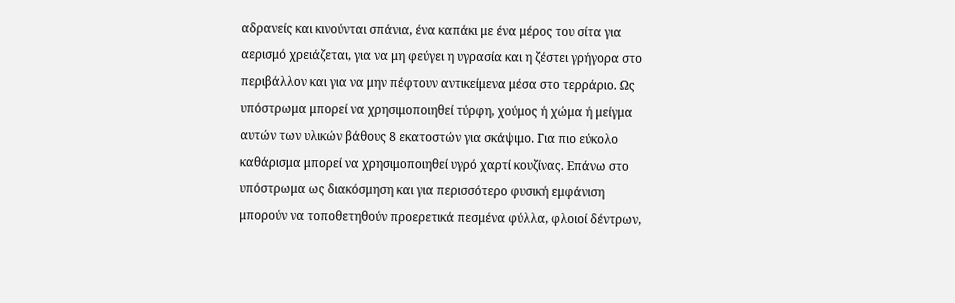αδρανείς και κινούνται σπάνια, ένα καπάκι με ένα μέρος του σίτα για αερισμό χρειάζεται, για να μη φεύγει η υγρασία και η ζέστει γρήγορα στο περιβάλλον και για να μην πέφτουν αντικείμενα μέσα στο τερράριο. Ως υπόστρωμα μπορεί να χρησιμοποιηθεί τύρφη, χούμος ή χώμα ή μείγμα αυτών των υλικών βάθους 8 εκατοστών για σκάψιμο. Για πιο εύκολο καθάρισμα μπορεί να χρησιμοποιηθεί υγρό χαρτί κουζίνας. Επάνω στο υπόστρωμα ως διακόσμηση και για περισσότερο φυσική εμφάνιση μπορούν να τοποθετηθούν προερετικά πεσμένα φύλλα, φλοιοί δέντρων,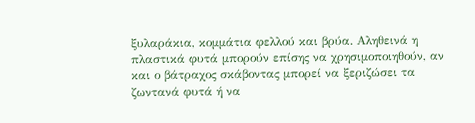ξυλαράκια, κομμάτια φελλού και βρύα. Αληθεινά η πλαστικά φυτά μπορούν επίσης να χρησιμοποιηθούν, αν και ο βάτραχος σκάβοντας μπορεί να ξεριζώσει τα ζωντανά φυτά ή να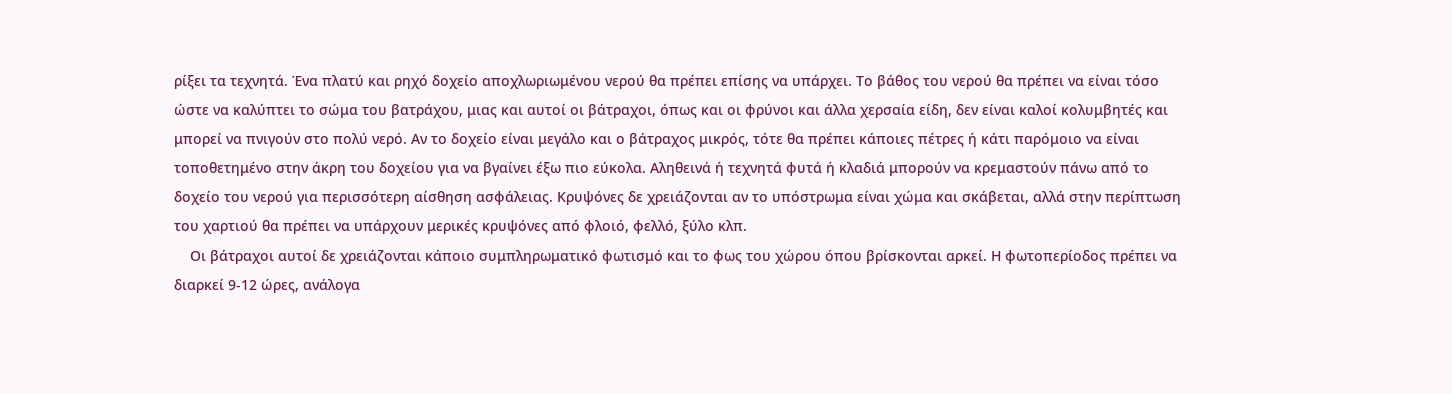ρίξει τα τεχνητά. Ένα πλατύ και ρηχό δοχείο αποχλωριωμένου νερού θα πρέπει επίσης να υπάρχει. Το βάθος του νερού θα πρέπει να είναι τόσο ώστε να καλύπτει το σώμα του βατράχου, μιας και αυτοί οι βάτραχοι, όπως και οι φρύνοι και άλλα χερσαία είδη, δεν είναι καλοί κολυμβητές και μπορεί να πνιγούν στο πολύ νερό. Αν το δοχείο είναι μεγάλο και ο βάτραχος μικρός, τότε θα πρέπει κάποιες πέτρες ή κάτι παρόμοιο να είναι τοποθετημένο στην άκρη του δοχείου για να βγαίνει έξω πιο εύκολα. Αληθεινά ή τεχνητά φυτά ή κλαδιά μπορούν να κρεμαστούν πάνω από το δοχείο του νερού για περισσότερη αίσθηση ασφάλειας. Κρυψόνες δε χρειάζονται αν το υπόστρωμα είναι χώμα και σκάβεται, αλλά στην περίπτωση του χαρτιού θα πρέπει να υπάρχουν μερικές κρυψόνες από φλοιό, φελλό, ξύλο κλπ.
    Οι βάτραχοι αυτοί δε χρειάζονται κάποιο συμπληρωματικό φωτισμό και το φως του χώρου όπου βρίσκονται αρκεί. Η φωτοπερίοδος πρέπει να διαρκεί 9-12 ώρες, ανάλογα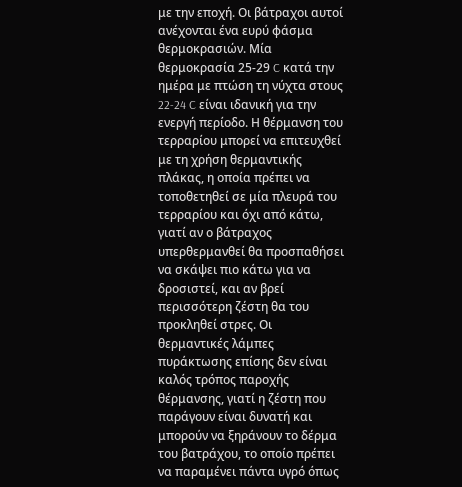με την εποχή. Οι βάτραχοι αυτοί ανέχονται ένα ευρύ φάσμα θερμοκρασιών. Μία θερμοκρασία 25-29 C κατά την ημέρα με πτώση τη νύχτα στους 22-24 C είναι ιδανική για την ενεργή περίοδο. Η θέρμανση του τερραρίου μπορεί να επιτευχθεί με τη χρήση θερμαντικής πλάκας, η οποία πρέπει να τοποθετηθεί σε μία πλευρά του τερραρίου και όχι από κάτω, γιατί αν ο βάτραχος υπερθερμανθεί θα προσπαθήσει να σκάψει πιο κάτω για να δροσιστεί, και αν βρεί περισσότερη ζέστη θα του προκληθεί στρες. Οι θερμαντικές λάμπες πυράκτωσης επίσης δεν είναι καλός τρόπος παροχής θέρμανσης, γιατί η ζέστη που παράγουν είναι δυνατή και μπορούν να ξηράνουν το δέρμα του βατράχου, το οποίο πρέπει να παραμένει πάντα υγρό όπως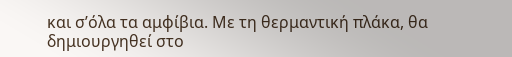και σ’όλα τα αμφίβια. Με τη θερμαντική πλάκα, θα δημιουργηθεί στο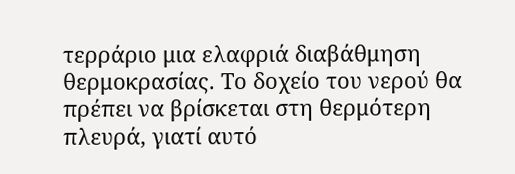τερράριο μια ελαφριά διαβάθμηση θερμοκρασίας. Το δοχείο του νερού θα πρέπει να βρίσκεται στη θερμότερη πλευρά, γιατί αυτό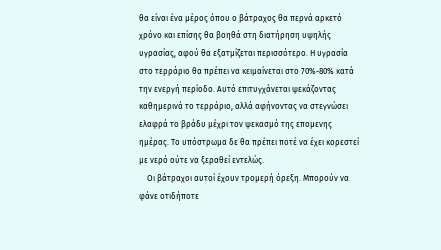θα είναι ένα μέρος όπου ο βάτραχος θα περνά αρκετό χρόνο και επίσης θα βοηθά στη διατήρηση υψηλής υγρασίας, αφού θα εξατμίζεται περισσότερο. Η υγρασία στο τερράριο θα πρέπει να κειμαίνεται στο 70%-80% κατά την ενεργή περίοδο. Αυτό επιτυγχάνεται ψεκάζοντας καθημερινά το τερράριο, αλλά αφήνοντας να στεγνώσει ελαφρά το βράδυ μέχρι τον ψεκασμό της επομενης ημέρας. Το υπόστρωμα δε θα πρέπει ποτέ να έχει κορεστεί με νερό ούτε να ξεραθεί εντελώς.
    Οι βάτραχοι αυτοί έχουν τρομερή όρεξη. Μπορούν να φάνε οτιδήποτε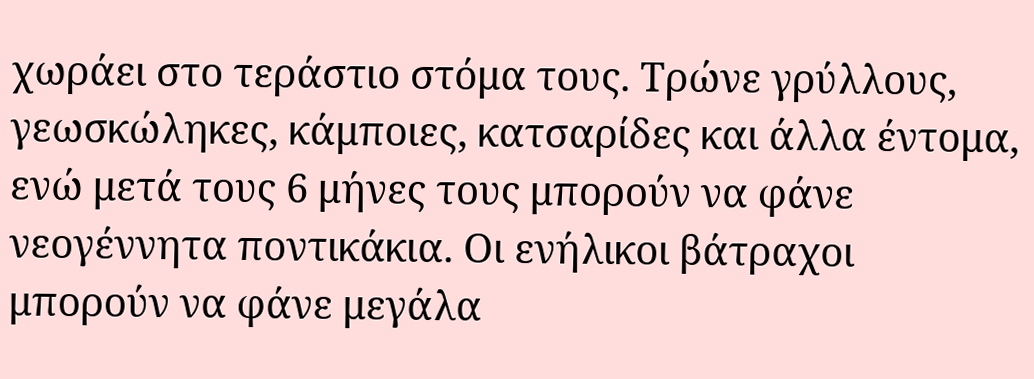χωράει στο τεράστιο στόμα τους. Τρώνε γρύλλους, γεωσκώληκες, κάμποιες, κατσαρίδες και άλλα έντομα, ενώ μετά τους 6 μήνες τους μπορούν να φάνε νεογέννητα ποντικάκια. Οι ενήλικοι βάτραχοι μπορούν να φάνε μεγάλα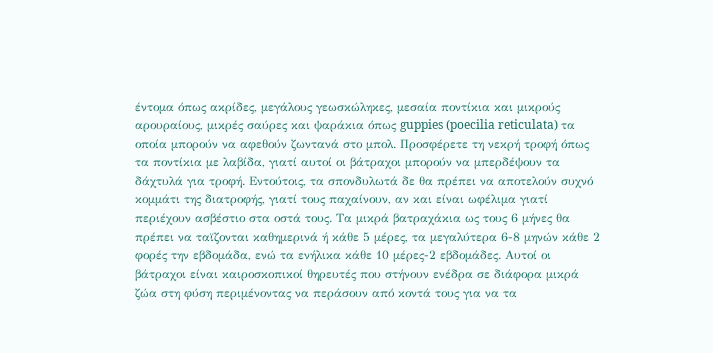έντομα όπως ακρίδες, μεγάλους γεωσκώληκες, μεσαία ποντίκια και μικρούς αρουραίους, μικρές σαύρες και ψαράκια όπως guppies (poecilia reticulata) τα οποία μπορούν να αφεθούν ζωντανά στο μπολ. Προσφέρετε τη νεκρή τροφή όπως τα ποντίκια με λαβίδα, γιατί αυτοί οι βάτραχοι μπορούν να μπερδέψουν τα δάχτυλά για τροφή. Εντούτοις, τα σπονδυλωτά δε θα πρέπει να αποτελούν συχνό κομμάτι της διατροφής, γιατί τους παχαίνουν, αν και είναι ωφέλιμα γιατί περιέχουν ασβέστιο στα οστά τους. Τα μικρά βατραχάκια ως τους 6 μήνες θα πρέπει να ταϊζονται καθημερινά ή κάθε 5 μέρες, τα μεγαλύτερα 6-8 μηνών κάθε 2 φορές την εβδομάδα, ενώ τα ενήλικα κάθε 10 μέρες-2 εβδομάδες. Αυτοί οι βάτραχοι είναι καιροσκοπικοί θηρευτές που στήνουν ενέδρα σε διάφορα μικρά ζώα στη φύση περιμένοντας να περάσουν από κοντά τους για να τα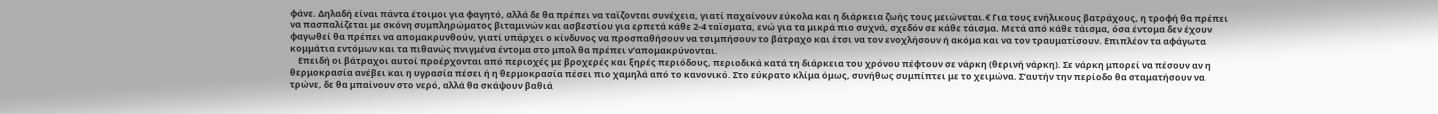φάνε. Δηλαδή είναι πάντα έτοιμοι για φαγητό, αλλά δε θα πρέπει να ταϊζονται συνέχεια, γιατί παχαίνουν εύκολα και η διάρκεια ζωής τους μειώνεται.€ Για τους ενήλικους βατράχους, η τροφή θα πρέπει να πασπαλίζεται με σκόνη συμπληρώματος βιταμινών και ασβεστίου για ερπετά κάθε 2-4 ταϊσματα, ενώ για τα μικρά πιο συχνά, σχεδόν σε κάθε τάισμα. Μετά από κάθε τάισμα, όσα έντομα δεν έχουν φαγωθεί θα πρέπει να απομακρυνθούν, γιατί υπάρχει ο κίνδυνος να προσπαθήσουν να τσιμπήσουν το βάτραχο και έτσι να τον ενοχλήσουν ή ακόμα και να τον τραυματίσουν. Επιπλέον τα αφάγωτα κομμάτια εντόμων και τα πιθανώς πνιγμένα έντομα στο μπολ θα πρέπει ν’απομακρύνονται.
    Επειδή οι βάτραχοι αυτοί προέρχονται από περιοχές με βροχερές και ξηρές περιόδους, περιοδικά κατά τη διάρκεια του χρόνου πέφτουν σε νάρκη (θερινή νάρκη). Σε νάρκη μπορεί να πέσουν αν η θερμοκρασία ανέβει και η υγρασία πέσει ή η θερμοκρασία πέσει πιο χαμηλά από το κανονικό. Στο εύκρατο κλίμα όμως, συνήθως συμπίπτει με το χειμώνα. Σ’αυτήν την περίοδο θα σταματήσουν να τρώνε, δε θα μπαίνουν στο νερό, αλλά θα σκάψουν βαθιά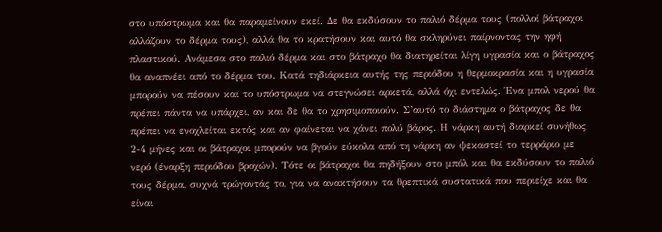στο υπόστρωμα και θα παραμείνουν εκεί. Δε θα εκδύσουν το παλιό δέρμα τους (πολλοί βάτραχοι αλλάζουν το δέρμα τους), αλλά θα το κρατήσουν και αυτό θα σκληρύνει παίρνοντας την ηφή πλαστικού. Ανάμεσα στο παλιό δέρμα και στο βάτραχο θα διατηρείται λίγη υγρασία και ο βάτραχος θα αναπνέει από το δέρμα του. Κατά τηδιάρκεια αυτής της περιόδου η θερμοκρασία και η υγρασία μπορούν να πέσουν και το υπόστρωμα να στεγνώσει αρκετά, αλλά όχι εντελώς. Ένα μπολ νερού θα πρέπει πάντα να υπάρχει, αν και δε θα το χρησιμοποιούν. Σ’αυτό το διάστημα ο βάτραχος δε θα πρέπει να ενοχλείται εκτός και αν φαίνεται να χάνει πολύ βάρος. Η νάρκη αυτή διαρκεί συνήθως 2-4 μήνες και οι βάτραχοι μπορούν να βγούν εύκολα από τη νάρκη αν ψεκαστεί το τερράριο με νερό (έναρξη περιόδου βροχών). Τότε οι βάτραχοι θα πηδήξουν στο μπόλ και θα εκδύσουν το παλιό τους δέρμα, συχνά τρώγοντάς το, για να ανακτήσουν τα θρεπτικά συστατικά που περιείχε και θα είναι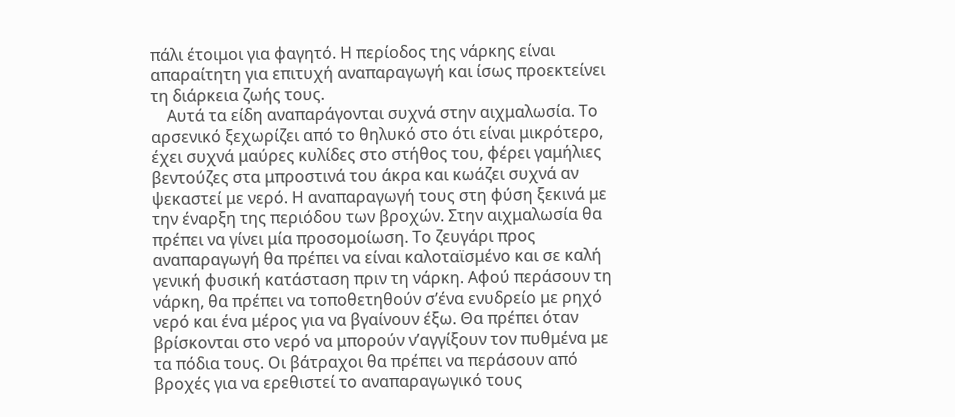πάλι έτοιμοι για φαγητό. Η περίοδος της νάρκης είναι απαραίτητη για επιτυχή αναπαραγωγή και ίσως προεκτείνει τη διάρκεια ζωής τους.
    Αυτά τα είδη αναπαράγονται συχνά στην αιχμαλωσία. Το αρσενικό ξεχωρίζει από το θηλυκό στο ότι είναι μικρότερο, έχει συχνά μαύρες κυλίδες στο στήθος του, φέρει γαμήλιες βεντούζες στα μπροστινά του άκρα και κωάζει συχνά αν ψεκαστεί με νερό. Η αναπαραγωγή τους στη φύση ξεκινά με την έναρξη της περιόδου των βροχών. Στην αιχμαλωσία θα πρέπει να γίνει μία προσομοίωση. Το ζευγάρι προς αναπαραγωγή θα πρέπει να είναι καλοταϊσμένο και σε καλή γενική φυσική κατάσταση πριν τη νάρκη. Αφού περάσουν τη νάρκη, θα πρέπει να τοποθετηθούν σ’ένα ενυδρείο με ρηχό νερό και ένα μέρος για να βγαίνουν έξω. Θα πρέπει όταν βρίσκονται στο νερό να μπορούν ν’αγγίξουν τον πυθμένα με τα πόδια τους. Οι βάτραχοι θα πρέπει να περάσουν από βροχές για να ερεθιστεί το αναπαραγωγικό τους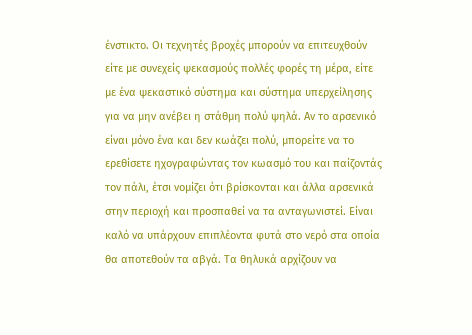ένστικτο. Οι τεχνητές βροχές μπορούν να επιτευχθούν είτε με συνεχείς ψεκασμούς πολλές φορές τη μέρα, είτε με ένα ψεκαστικό σύστημα και σύστημα υπερχείλησης για να μην ανέβει η στάθμη πολύ ψηλά. Αν το αρσενικό είναι μόνο ένα και δεν κωάζει πολύ, μπορείτε να το ερεθίσετε ηχογραφώντας τον κωασμό του και παίζοντάς τον πάλι, έτσι νομίζει ότι βρίσκονται και άλλα αρσενικά στην περιοχή και προσπαθεί να τα ανταγωνιστεί. Είναι καλό να υπάρχουν επιπλέοντα φυτά στο νερό στα οποία θα αποτεθούν τα αβγά. Τα θηλυκά αρχίζουν να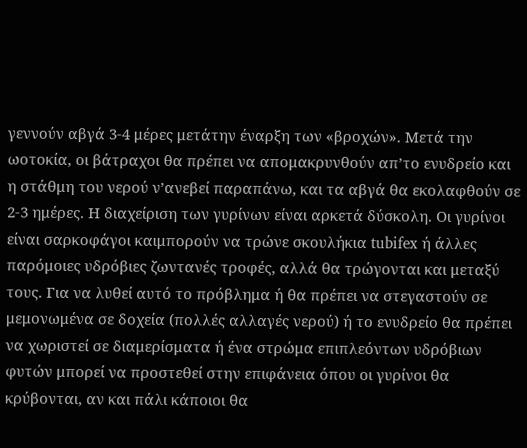γεννούν αβγά 3-4 μέρες μετάτην έναρξη των «βροχών». Μετά την ωοτοκία, οι βάτραχοι θα πρέπει να απομακρυνθούν απ’το ενυδρείο και η στάθμη του νερού ν’ανεβεί παραπάνω, και τα αβγά θα εκολαφθούν σε 2-3 ημέρες. Η διαχείριση των γυρίνων είναι αρκετά δύσκολη. Οι γυρίνοι είναι σαρκοφάγοι καιμπορούν να τρώνε σκουλήκια tubifex ή άλλες παρόμοιες υδρόβιες ζωντανές τροφές, αλλά θα τρώγονται και μεταξύ τους. Για να λυθεί αυτό το πρόβλημα ή θα πρέπει να στεγαστούν σε μεμονωμένα σε δοχεία (πολλές αλλαγές νερού) ή το ενυδρείο θα πρέπει να χωριστεί σε διαμερίσματα ή ένα στρώμα επιπλεόντων υδρόβιων φυτών μπορεί να προστεθεί στην επιφάνεια όπου οι γυρίνοι θα κρύβονται, αν και πάλι κάποιοι θα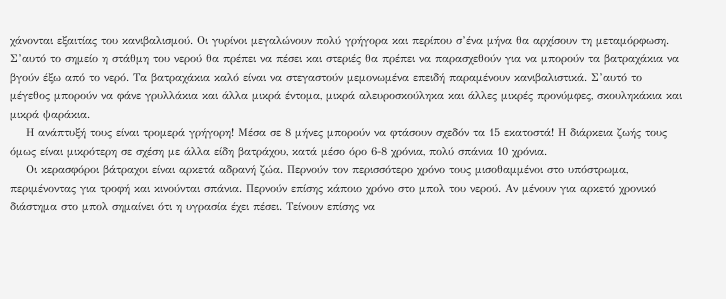χάνονται εξαιτίας του κανιβαλισμού. Οι γυρίνοι μεγαλώνουν πολύ γρήγορα και περίπου σ’ένα μήνα θα αρχίσουν τη μεταμόρφωση. Σ’αυτό το σημείο η στάθμη του νερού θα πρέπει να πέσει και στεριές θα πρέπει να παρασχεθούν για να μπορούν τα βατραχάκια να βγούν έξω από το νερό. Τα βατραχάκια καλό είναι να στεγαστούν μεμονωμένα επειδή παραμένουν κανιβαλιστικά. Σ’αυτό το μέγεθος μπορούν να φάνε γρυλλάκια και άλλα μικρά έντομα, μικρά αλευροσκούληκα και άλλες μικρές προνύμφες, σκουληκάκια και μικρά ψαράκια.
    Η ανάπτυξή τους είναι τρομερά γρήγορη! Μέσα σε 8 μήνες μπορούν να φτάσουν σχεδόν τα 15 εκατοστά! Η διάρκεια ζωής τους όμως είναι μικρότερη σε σχέση με άλλα είδη βατράχου, κατά μέσο όρο 6-8 χρόνια, πολύ σπάνια 10 χρόνια.
    Οι κερασφόροι βάτραχοι είναι αρκετά αδρανή ζώα. Περνούν τον περισσότερο χρόνο τους μισοθαμμένοι στο υπόστρωμα, περιμένοντας για τροφή και κινούνται σπάνια. Περνούν επίσης κάποιο χρόνο στο μπολ του νερού. Αν μένουν για αρκετό χρονικό διάστημα στο μπολ σημαίνει ότι η υγρασία έχει πέσει. Τείνουν επίσης να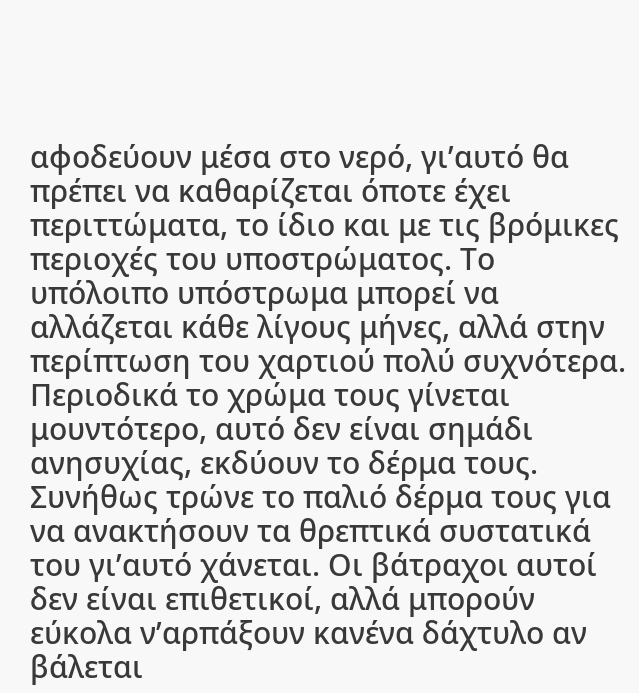αφοδεύουν μέσα στο νερό, γι’αυτό θα πρέπει να καθαρίζεται όποτε έχει περιττώματα, το ίδιο και με τις βρόμικες περιοχές του υποστρώματος. Το υπόλοιπο υπόστρωμα μπορεί να αλλάζεται κάθε λίγους μήνες, αλλά στην περίπτωση του χαρτιού πολύ συχνότερα. Περιοδικά το χρώμα τους γίνεται μουντότερο, αυτό δεν είναι σημάδι ανησυχίας, εκδύουν το δέρμα τους. Συνήθως τρώνε το παλιό δέρμα τους για να ανακτήσουν τα θρεπτικά συστατικά του γι’αυτό χάνεται. Οι βάτραχοι αυτοί δεν είναι επιθετικοί, αλλά μπορούν εύκολα ν’αρπάξουν κανένα δάχτυλο αν βάλεται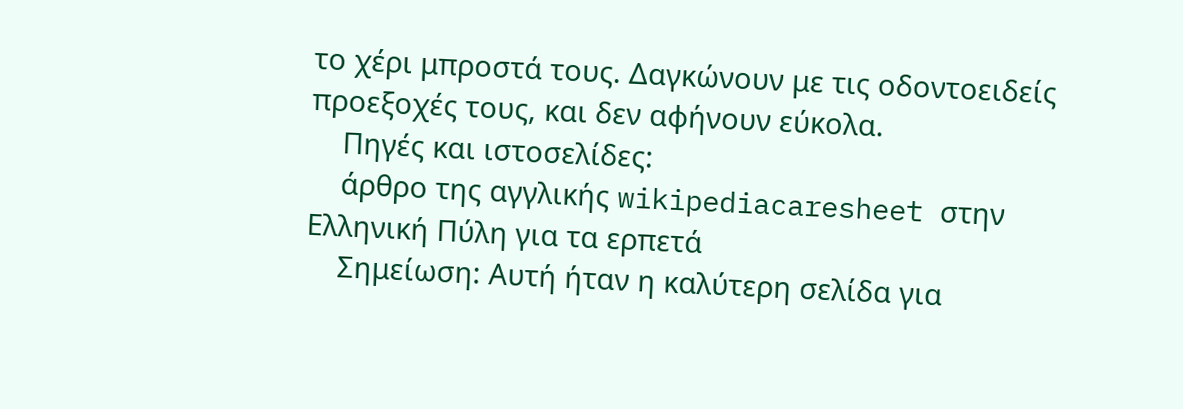το χέρι μπροστά τους. Δαγκώνουν με τις οδοντοειδείς προεξοχές τους, και δεν αφήνουν εύκολα.
    Πηγές και ιστοσελίδες:
    άρθρο της αγγλικής wikipediacaresheet στην Ελληνική Πύλη για τα ερπετά
    Σημείωση: Αυτή ήταν η καλύτερη σελίδα για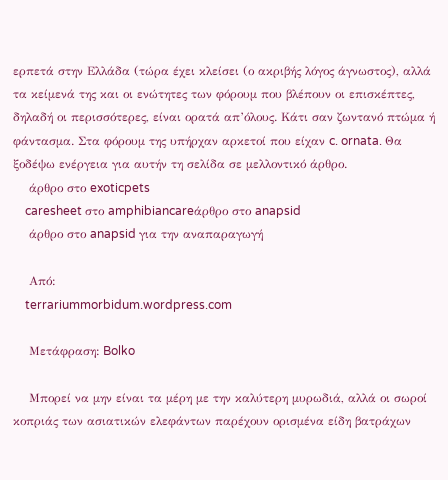ερπετά στην Ελλάδα (τώρα έχει κλείσει (ο ακριβής λόγος άγνωστος), αλλά τα κείμενά της και οι ενώτητες των φόρουμ που βλέπουν οι επισκέπτες, δηλαδή οι περισσότερες, είναι ορατά απ’όλους. Κάτι σαν ζωντανό πτώμα ή φάντασμα. Στα φόρουμ της υπήρχαν αρκετοί που είχαν c. ornata. Θα ξοδέψω ενέργεια για αυτήν τη σελίδα σε μελλοντικό άρθρο.
    άρθρο στο exoticpets
    caresheet στο amphibiancareάρθρο στο anapsid
    άρθρο στο anapsid για την αναπαραγωγή

    Από:
    terrariummorbidum.wordpress.com

    Μετάφραση: Bolko

    Μπορεί να μην είναι τα μέρη με την καλύτερη μυρωδιά, αλλά οι σωροί κοπριάς των ασιατικών ελεφάντων παρέχουν ορισμένα είδη βατράχων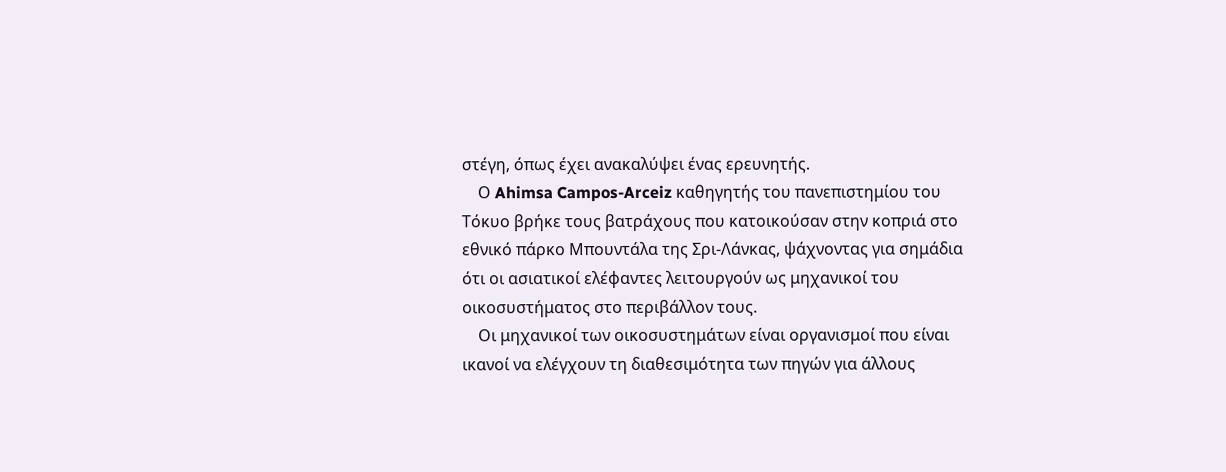στέγη, όπως έχει ανακαλύψει ένας ερευνητής.
    Ο Ahimsa Campos-Arceiz καθηγητής του πανεπιστημίου του Τόκυο βρήκε τους βατράχους που κατοικούσαν στην κοπριά στο εθνικό πάρκο Μπουντάλα της Σρι-Λάνκας, ψάχνοντας για σημάδια ότι οι ασιατικοί ελέφαντες λειτουργούν ως μηχανικοί του οικοσυστήματος στο περιβάλλον τους.
    Οι μηχανικοί των οικοσυστημάτων είναι οργανισμοί που είναι ικανοί να ελέγχουν τη διαθεσιμότητα των πηγών για άλλους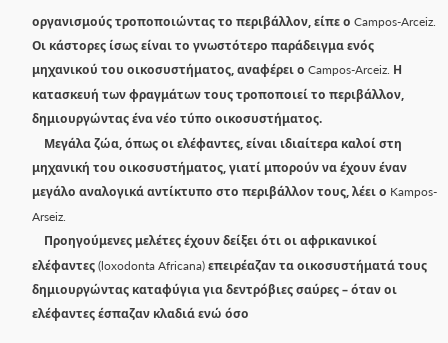οργανισμούς τροποποιώντας το περιβάλλον, είπε ο Campos-Arceiz. Οι κάστορες ίσως είναι το γνωστότερο παράδειγμα ενός μηχανικού του οικοσυστήματος, αναφέρει ο Campos-Arceiz. Η κατασκευή των φραγμάτων τους τροποποιεί το περιβάλλον, δημιουργώντας ένα νέο τύπο οικοσυστήματος.
    Μεγάλα ζώα, όπως οι ελέφαντες, είναι ιδιαίτερα καλοί στη μηχανική του οικοσυστήματος, γιατί μπορούν να έχουν έναν μεγάλο αναλογικά αντίκτυπο στο περιβάλλον τους, λέει ο Kampos-Arseiz.
    Προηγούμενες μελέτες έχουν δείξει ότι οι αφρικανικοί ελέφαντες (loxodonta Africana) επειρέαζαν τα οικοσυστήματά τους δημιουργώντας καταφύγια για δεντρόβιες σαύρες – όταν οι ελέφαντες έσπαζαν κλαδιά ενώ όσο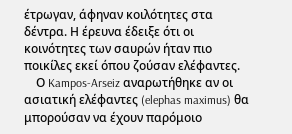έτρωγαν, άφηναν κοιλότητες στα δέντρα. Η έρευνα έδειξε ότι οι κοινότητες των σαυρών ήταν πιο ποικίλες εκεί όπου ζούσαν ελέφαντες.
    Ο Kampos-Arseiz αναρωτήθηκε αν οι ασιατική ελέφαντες (elephas maximus) θα μπορούσαν να έχουν παρόμοιο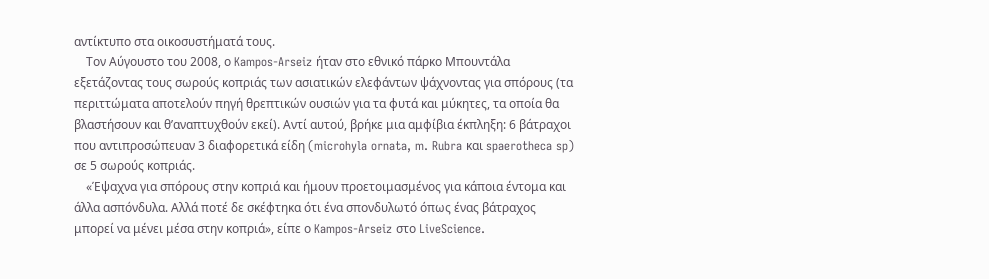αντίκτυπο στα οικοσυστήματά τους.
    Τον Αύγουστο του 2008, ο Kampos-Arseiz ήταν στο εθνικό πάρκο Μπουντάλα εξετάζοντας τους σωρούς κοπριάς των ασιατικών ελεφάντων ψάχνοντας για σπόρους (τα περιττώματα αποτελούν πηγή θρεπτικών ουσιών για τα φυτά και μύκητες, τα οποία θα βλαστήσουν και θ’αναπτυχθούν εκεί). Αντί αυτού, βρήκε μια αμφίβια έκπληξη: 6 βάτραχοι που αντιπροσώπευαν 3 διαφορετικά είδη (microhyla ornata, m. Rubra και spaerotheca sp) σε 5 σωρούς κοπριάς.
    «Έψαχνα για σπόρους στην κοπριά και ήμουν προετοιμασμένος για κάποια έντομα και άλλα ασπόνδυλα. Αλλά ποτέ δε σκέφτηκα ότι ένα σπονδυλωτό όπως ένας βάτραχος μπορεί να μένει μέσα στην κοπριά», είπε ο Kampos-Arseiz στο LiveScience.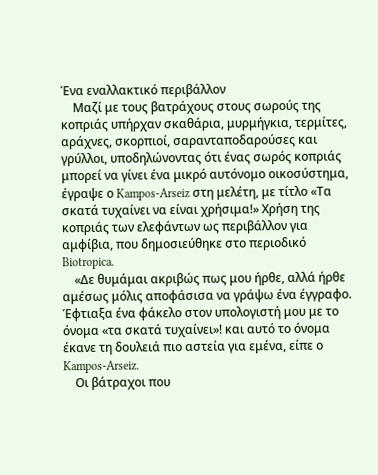Ένα εναλλακτικό περιβάλλον
    Μαζί με τους βατράχους στους σωρούς της κοπριάς υπήρχαν σκαθάρια, μυρμήγκια, τερμίτες, αράχνες, σκορπιοί, σαρανταποδαρούσες και γρύλλοι, υποδηλώνοντας ότι ένας σωρός κοπριάς μπορεί να γίνει ένα μικρό αυτόνομο οικοσύστημα, έγραψε ο Kampos-Arseiz στη μελέτη, με τίτλο «Τα σκατά τυχαίνει να είναι χρήσιμα!» Χρήση της κοπριάς των ελεφάντων ως περιβάλλον για αμφίβια, που δημοσιεύθηκε στο περιοδικό Biotropica.
    «Δε θυμάμαι ακριβώς πως μου ήρθε, αλλά ήρθε αμέσως μόλις αποφάσισα να γράψω ένα έγγραφο. Έφτιαξα ένα φάκελο στον υπολογιστή μου με το όνομα «τα σκατά τυχαίνει»! και αυτό το όνομα έκανε τη δουλειά πιο αστεία για εμένα, είπε ο Kampos-Arseiz.
    Οι βάτραχοι που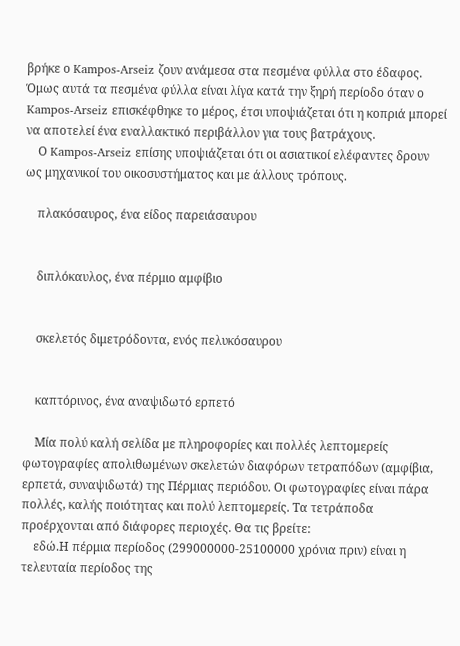βρήκε ο Kampos-Arseiz ζουν ανάμεσα στα πεσμένα φύλλα στο έδαφος. Όμως αυτά τα πεσμένα φύλλα είναι λίγα κατά την ξηρή περίοδο όταν ο Kampos-Arseiz επισκέφθηκε το μέρος, έτσι υποψιάζεται ότι η κοπριά μπορεί να αποτελεί ένα εναλλακτικό περιβάλλον για τους βατράχους.
    Ο Kampos-Arseiz επίσης υποψιάζεται ότι οι ασιατικοί ελέφαντες δρουν ως μηχανικοί του οικοσυστήματος και με άλλους τρόπους.

    πλακόσαυρος, ένα είδος παρειάσαυρου


    διπλόκαυλος, ένα πέρμιο αμφίβιο


    σκελετός διμετρόδοντα, ενός πελυκόσαυρου


    καπτόρινος, ένα αναψιδωτό ερπετό

    Μία πολύ καλή σελίδα με πληροφορίες και πολλές λεπτομερείς φωτογραφίες απολιθωμένων σκελετών διαφόρων τετραπόδων (αμφίβια, ερπετά, συναψιδωτά) της Πέρμιας περιόδου. Οι φωτογραφίες είναι πάρα πολλές, καλής ποιότητας και πολύ λεπτομερείς. Τα τετράποδα προέρχονται από διάφορες περιοχές. Θα τις βρείτε:
    εδώ.Η πέρμια περίοδος (299000000-25100000 χρόνια πριν) είναι η τελευταία περίοδος της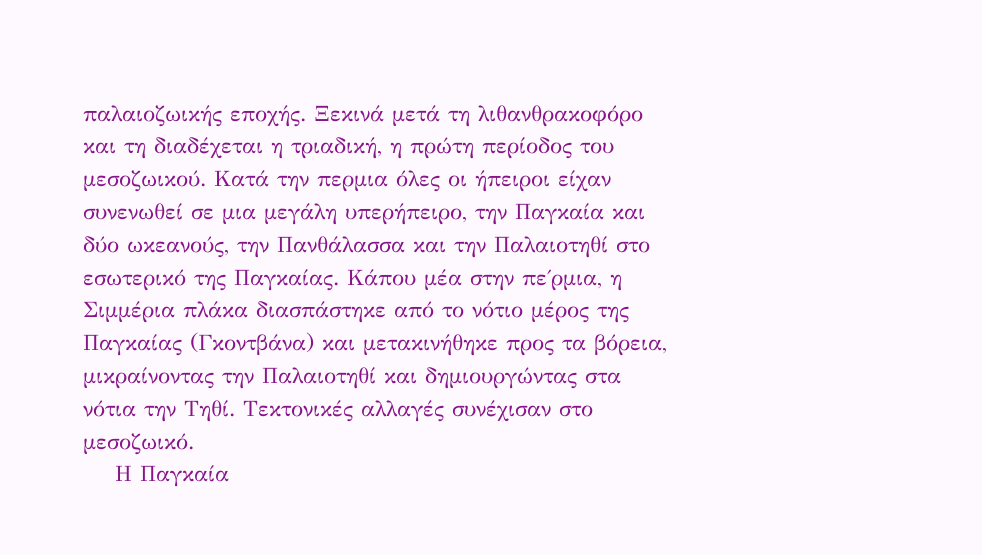παλαιοζωικής εποχής. Ξεκινά μετά τη λιθανθρακοφόρο και τη διαδέχεται η τριαδική, η πρώτη περίοδος του μεσοζωικού. Κατά την περμια όλες οι ήπειροι είχαν συνενωθεί σε μια μεγάλη υπερήπειρο, την Παγκαία και δύο ωκεανούς, την Πανθάλασσα και την Παλαιοτηθί στο εσωτερικό της Παγκαίας. Κάπου μέα στην πε΄ρμια, η Σιμμέρια πλάκα διασπάστηκε από το νότιο μέρος της Παγκαίας (Γκοντβάνα) και μετακινήθηκε προς τα βόρεια, μικραίνοντας την Παλαιοτηθί και δημιουργώντας στα νότια την Τηθί. Τεκτονικές αλλαγές συνέχισαν στο μεσοζωικό.
    Η Παγκαία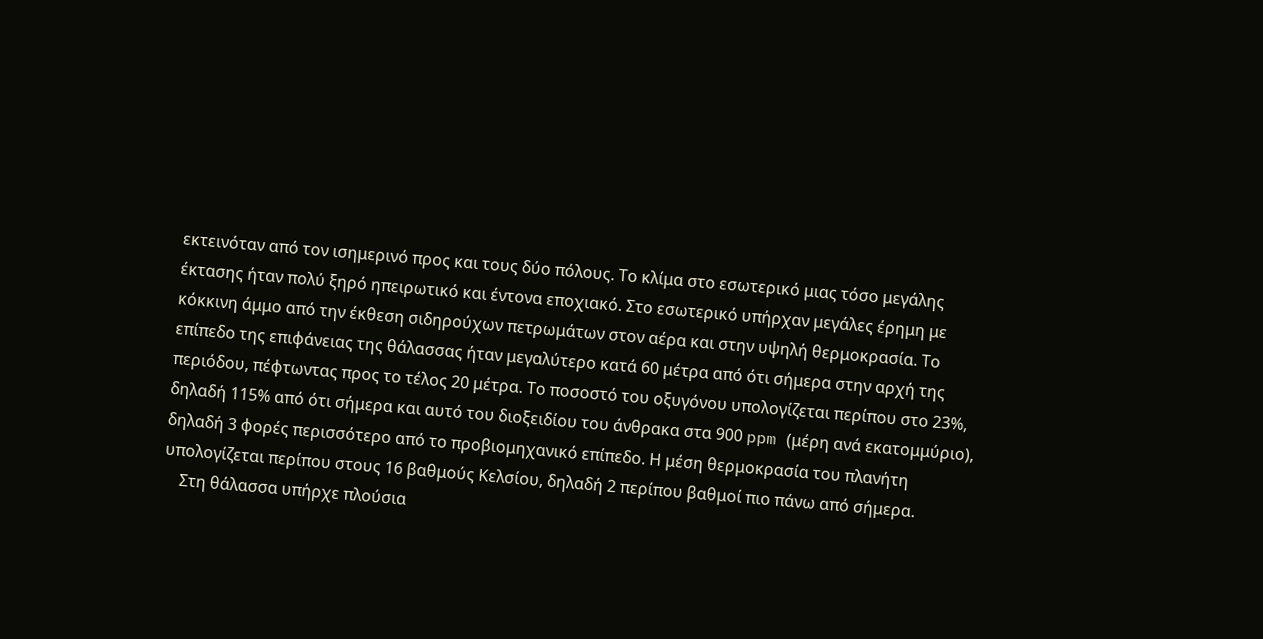εκτεινόταν από τον ισημερινό προς και τους δύο πόλους. Το κλίμα στο εσωτερικό μιας τόσο μεγάλης έκτασης ήταν πολύ ξηρό ηπειρωτικό και έντονα εποχιακό. Στο εσωτερικό υπήρχαν μεγάλες έρημη με κόκκινη άμμο από την έκθεση σιδηρούχων πετρωμάτων στον αέρα και στην υψηλή θερμοκρασία. Το επίπεδο της επιφάνειας της θάλασσας ήταν μεγαλύτερο κατά 60 μέτρα από ότι σήμερα στην αρχή της περιόδου, πέφτωντας προς το τέλος 20 μέτρα. Το ποσοστό του οξυγόνου υπολογίζεται περίπου στο 23%, δηλαδή 115% από ότι σήμερα και αυτό του διοξειδίου του άνθρακα στα 900 ppm (μέρη ανά εκατομμύριο), δηλαδή 3 φορές περισσότερο από το προβιομηχανικό επίπεδο. Η μέση θερμοκρασία του πλανήτη υπολογίζεται περίπου στους 16 βαθμούς Κελσίου, δηλαδή 2 περίπου βαθμοί πιο πάνω από σήμερα.
    Στη θάλασσα υπήρχε πλούσια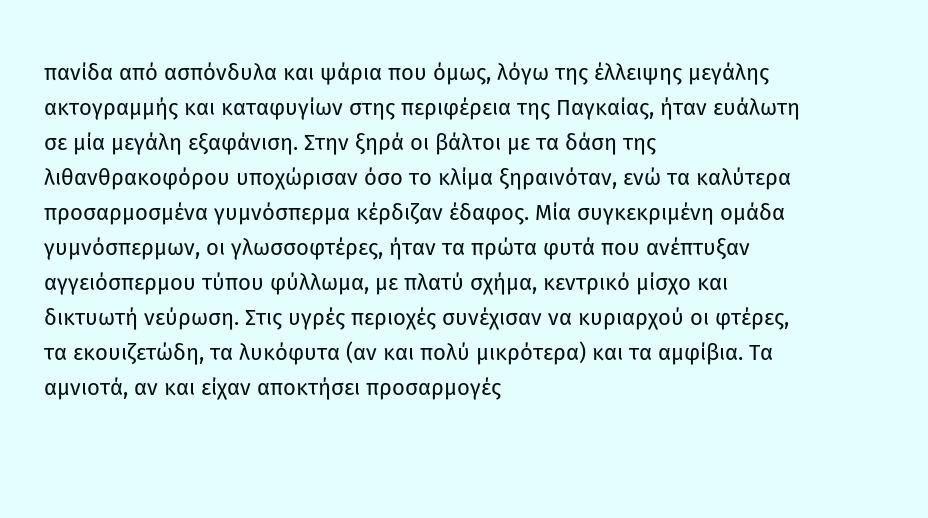πανίδα από ασπόνδυλα και ψάρια που όμως, λόγω της έλλειψης μεγάλης ακτογραμμής και καταφυγίων στης περιφέρεια της Παγκαίας, ήταν ευάλωτη σε μία μεγάλη εξαφάνιση. Στην ξηρά οι βάλτοι με τα δάση της λιθανθρακοφόρου υποχώρισαν όσο το κλίμα ξηραινόταν, ενώ τα καλύτερα προσαρμοσμένα γυμνόσπερμα κέρδιζαν έδαφος. Μία συγκεκριμένη ομάδα γυμνόσπερμων, οι γλωσσοφτέρες, ήταν τα πρώτα φυτά που ανέπτυξαν αγγειόσπερμου τύπου φύλλωμα, με πλατύ σχήμα, κεντρικό μίσχο και δικτυωτή νεύρωση. Στις υγρές περιοχές συνέχισαν να κυριαρχού οι φτέρες, τα εκουιζετώδη, τα λυκόφυτα (αν και πολύ μικρότερα) και τα αμφίβια. Τα αμνιοτά, αν και είχαν αποκτήσει προσαρμογές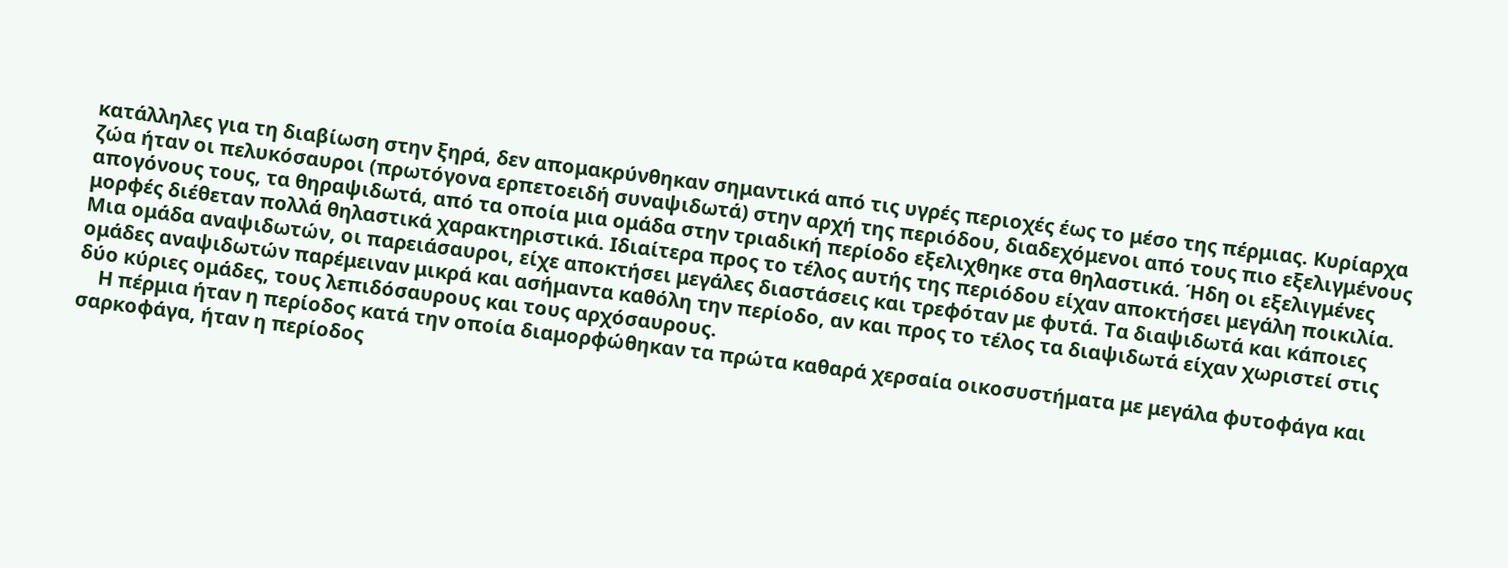κατάλληλες για τη διαβίωση στην ξηρά, δεν απομακρύνθηκαν σημαντικά από τις υγρές περιοχές έως το μέσο της πέρμιας. Κυρίαρχα ζώα ήταν οι πελυκόσαυροι (πρωτόγονα ερπετοειδή συναψιδωτά) στην αρχή της περιόδου, διαδεχόμενοι από τους πιο εξελιγμένους απογόνους τους, τα θηραψιδωτά, από τα οποία μια ομάδα στην τριαδική περίοδο εξελιχθηκε στα θηλαστικά. Ήδη οι εξελιγμένες μορφές διέθεταν πολλά θηλαστικά χαρακτηριστικά. Ιδιαίτερα προς το τέλος αυτής της περιόδου είχαν αποκτήσει μεγάλη ποικιλία. Μια ομάδα αναψιδωτών, οι παρειάσαυροι, είχε αποκτήσει μεγάλες διαστάσεις και τρεφόταν με φυτά. Τα διαψιδωτά και κάποιες ομάδες αναψιδωτών παρέμειναν μικρά και ασήμαντα καθόλη την περίοδο, αν και προς το τέλος τα διαψιδωτά είχαν χωριστεί στις δύο κύριες ομάδες, τους λεπιδόσαυρους και τους αρχόσαυρους.
    Η πέρμια ήταν η περίοδος κατά την οποία διαμορφώθηκαν τα πρώτα καθαρά χερσαία οικοσυστήματα με μεγάλα φυτοφάγα και σαρκοφάγα, ήταν η περίοδος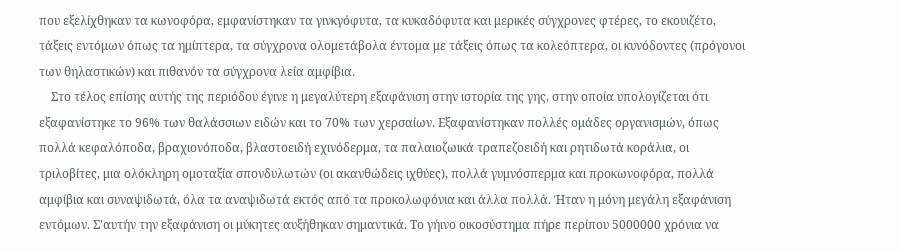που εξελίχθηκαν τα κωνοφόρα, εμφανίστηκαν τα γινκγόφυτα, τα κυκαδόφυτα και μερικές σύγχρονες φτέρες, το εκουιζέτο, τάξεις εντόμων όπως τα ημίπτερα, τα σύγχρονα ολομετάβολα έντομα με τάξεις όπως τα κολεόπτερα, οι κυνόδοντες (πρόγονοι των θηλαστικών) και πιθανόν τα σύγχρονα λεία αμφίβια.
    Στο τέλος επίσης αυτής της περιόδου έγινε η μεγαλύτερη εξαφάνιση στην ιστορία της γης, στην οποία υπολογίζεται ότι εξαφανίστηκε το 96% των θαλάσσιων ειδών και το 70% των χερσαίων. Εξαφανίστηκαν πολλές ομάδες οργανισμών, όπως πολλά κεφαλόποδα, βραχιονόποδα, βλαστοειδή εχινόδερμα, τα παλαιοζωικά τραπεζοειδή και ρητιδωτά κοράλια, οι τριλοβίτες, μια ολόκληρη ομοταξία σπονδυλωτών (οι ακανθώδεις ιχθύες), πολλά γυμνόσπερμα και προκωνοφόρα, πολλά αμφίβια και συναψιδωτά, όλα τα αναψιδωτά εκτός από τα προκολωφόνια και άλλα πολλά. Ήταν η μόνη μεγάλη εξαφάνιση εντόμων. Σ’αυτήν την εξαφάνιση οι μύκητες αυξήθηκαν σημαντικά. Το γήινο οικοσύστημα πήρε περίπου 5000000 χρόνια να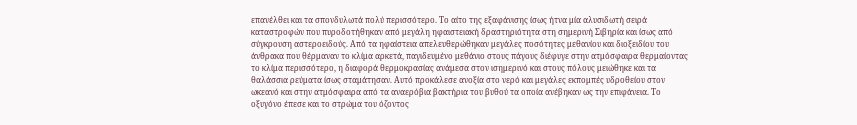επανέλθει και τα σπονδυλωτά πολύ περισσότερο. Το αίτο της εξαφάνισης ίσως ήτνα μία αλυσιδωτή σειρά καταστροφών που πυροδοτήθηκαν από μεγάλη ηφαιστειακή δραστηριότητα στη σημερινή Σιβηρία και ίσως από σύγκρουση αστεροειδούς. Από τα ηφαίστεια απελευθερώθηκαν μεγάλες ποσότητες μεθανίου και διοξειδίου του άνθρακα που θέρμαναν το κλίμα αρκετά, παγιδευμένο μεθάνιο στους πάγους διέφυγε στην ατμόσφαιρα θερμαίοντας το κλίμα περισσότερο, η διαφορά θερμοκρασίας ανάμεσα στον ισημερινό και στους πόλους μειώθηκε και τα θαλάσσια ρεύματα ίσως σταμάτησαν. Αυτό προκάλεσε ανοξία στο νερό και μεγάλες εκπομπές υδροθείου στον ωκεανό και στην ατμόσφαιρα από τα αναερόβια βακτήρια του βυθού τα οποία ανέβηκαν ως την επιφάνεια. Το οξυγόνο έπεσε και το στρώμα του όζοντος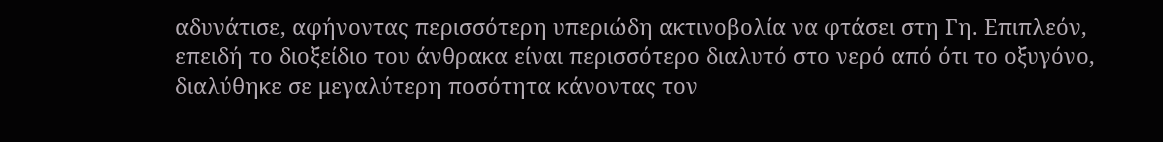αδυνάτισε, αφήνοντας περισσότερη υπεριώδη ακτινοβολία να φτάσει στη Γη. Επιπλεόν, επειδή το διοξείδιο του άνθρακα είναι περισσότερο διαλυτό στο νερό από ότι το οξυγόνο, διαλύθηκε σε μεγαλύτερη ποσότητα κάνοντας τον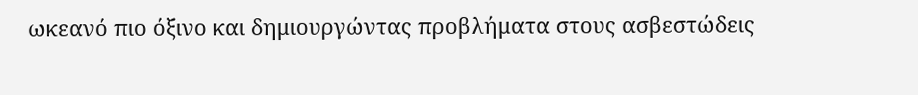ωκεανό πιο όξινο και δημιουργώντας προβλήματα στους ασβεστώδεις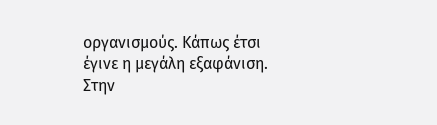οργανισμούς. Κάπως έτσι έγινε η μεγάλη εξαφάνιση. Στην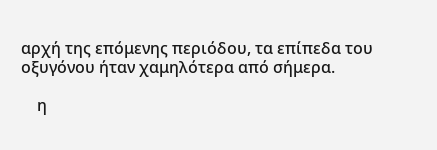αρχή της επόμενης περιόδου, τα επίπεδα του οξυγόνου ήταν χαμηλότερα από σήμερα.

    η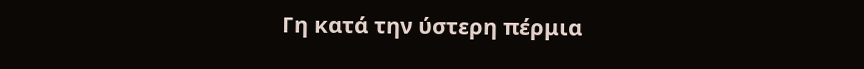Γη κατά την ύστερη πέρμια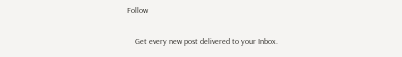Follow

    Get every new post delivered to your Inbox.